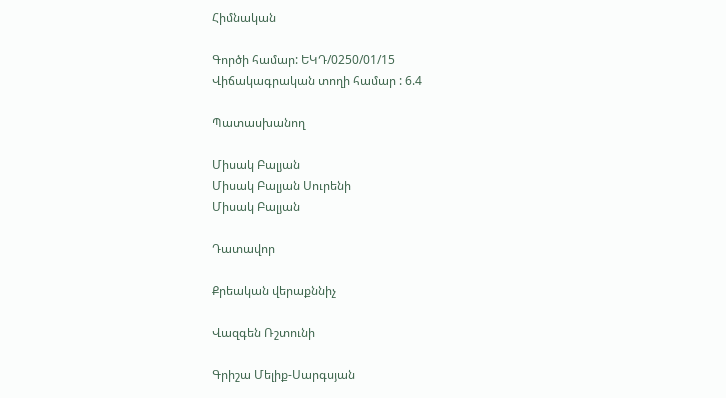Հիմնական

Գործի համար: ԵԿԴ/0250/01/15
Վիճակագրական տողի համար : 6.4

Պատասխանող

Միսակ Բալյան
Միսակ Բալյան Սուրենի
Միսակ Բալյան

Դատավոր

Քրեական վերաքննիչ

Վազգեն Ռշտունի

Գրիշա Մելիք-Սարգսյան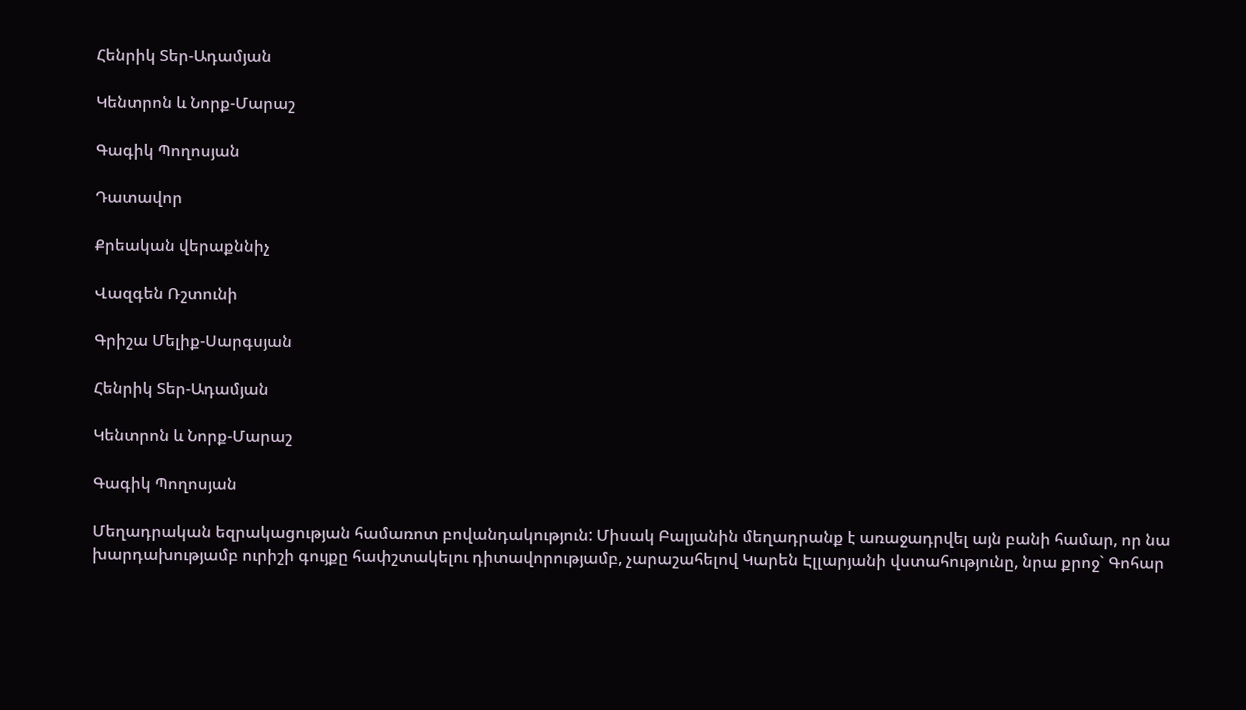Հենրիկ Տեր-Ադամյան

Կենտրոն և Նորք-Մարաշ

Գագիկ Պողոսյան

Դատավոր

Քրեական վերաքննիչ

Վազգեն Ռշտունի

Գրիշա Մելիք-Սարգսյան

Հենրիկ Տեր-Ադամյան

Կենտրոն և Նորք-Մարաշ

Գագիկ Պողոսյան

Մեղադրական եզրակացության համառոտ բովանդակություն: Միսակ Բալյանին մեղադրանք է առաջադրվել այն բանի համար, որ նա խարդախությամբ ուրիշի գույքը հափշտակելու դիտավորությամբ, չարաշահելով Կարեն Էլլարյանի վստահությունը, նրա քրոջ` Գոհար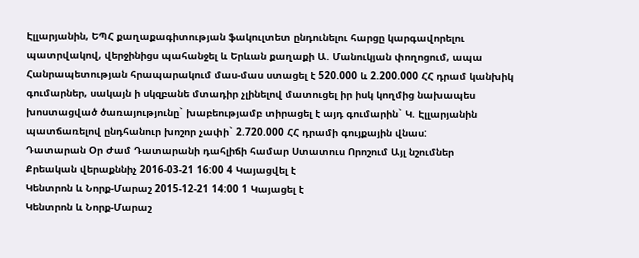Էլլարյանին, ԵՊՀ քաղաքագիտության ֆակուլտետ ընդունելու հարցը կարգավորելու պատրվակով, վերջինիցս պահանջել և Երևան քաղաքի Ա. Մանուկյան փողոցում, ապա Հանրապետության հրապարակում մաս-մաս ստացել է 520.000 և 2.200.000 ՀՀ դրամ կանխիկ գումարներ, սակայն ի սկզբանե մտադիր չլինելով մատուցել իր իսկ կողմից նախապես խոստացված ծառայությունը` խաբեությամբ տիրացել է այդ գումարին` Կ. Էլլարյանին պատճառելով ընդհանուր խոշոր չափի` 2.720.000 ՀՀ դրամի գույքային վնաս:
Դատարան Օր Ժամ Դատարանի դահլիճի համար Ստատուս Որոշում Այլ նշումներ
Քրեական վերաքննիչ 2016-03-21 16:00 4 Կայացվել է
Կենտրոն և Նորք-Մարաշ 2015-12-21 14:00 1 Կայացել է
Կենտրոն և Նորք-Մարաշ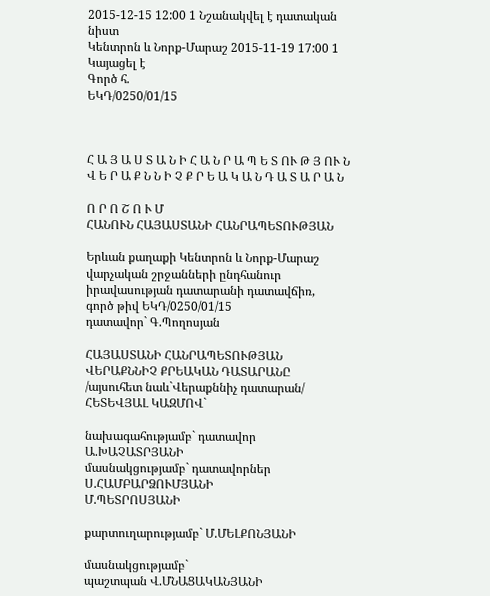2015-12-15 12:00 1 Նշանակվել է դատական նիստ
Կենտրոն և Նորք-Մարաշ 2015-11-19 17:00 1 Կայացել է
Գործ հ.
ԵԿԴ/0250/01/15



Հ Ա Յ Ա Ս Տ Ա Ն Ի Հ Ա Ն Ր Ա Պ Ե Տ ՈՒ Թ Յ ՈՒ Ն
Վ Ե Ր Ա Ք Ն Ն Ի Չ Ք Ր Ե Ա Կ Ա Ն Դ Ա Տ Ա Ր Ա Ն

Ո Ր Ո Շ Ո Ւ Մ
ՀԱՆՈՒՆ ՀԱՅԱՍՏԱՆԻ ՀԱՆՐԱՊԵՏՈՒԹՅԱՆ

Երևան քաղաքի Կենտրոն և Նորք-Մարաշ
վարչական շրջանների ընդհանուր
իրավասության դատարանի դատավճիռ,
գործ թիվ ԵԿԴ/0250/01/15
դատավոր` Գ.Պողոսյան

ՀԱՅԱՍՏԱՆԻ ՀԱՆՐԱՊԵՏՈՒԹՅԱՆ ՎԵՐԱՔՆՆԻՉ ՔՐԵԱԿԱՆ ԴԱՏԱՐԱՆԸ
/այսուհետ նաև`Վերաքննիչ դատարան/ ՀԵՏԵՎՅԱԼ ԿԱԶՄՈՎ`

նախագահությամբ` դատավոր Ա.ԽԱՉԱՏՐՅԱՆԻ
մասնակցությամբ` դատավորներ Ս.ՀԱՄԲԱՐՁՈՒՄՅԱՆԻ
Մ.ՊԵՏՐՈՍՅԱՆԻ

քարտուղարությամբ` Մ.ՄԵԼՔՈՆՅԱՆԻ

մասնակցությամբ`
պաշտպան Վ.ՄՆԱՑԱԿԱՆՅԱՆԻ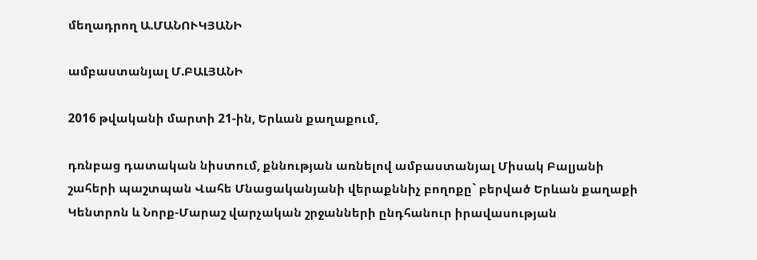մեղադրող Ա.ՄԱՆՈՒԿՅԱՆԻ

ամբաստանյալ Մ.ԲԱԼՅԱՆԻ

2016 թվականի մարտի 21-ին, Երևան քաղաքում,

դռնբաց դատական նիստում, քննության առնելով ամբաստանյալ Միսակ Բալյանի շահերի պաշտպան Վահե Մնացականյանի վերաքննիչ բողոքը` բերված Երևան քաղաքի Կենտրոն և Նորք-Մարաշ վարչական շրջանների ընդհանուր իրավասության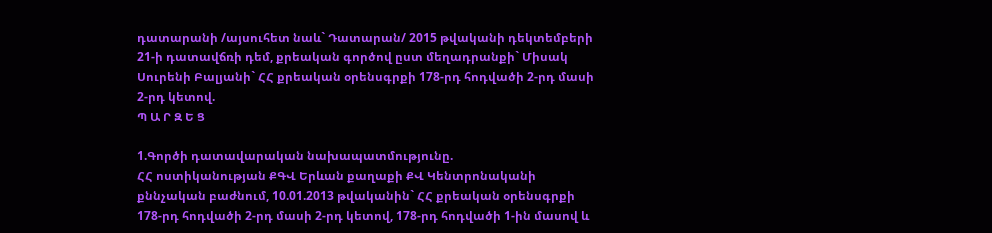դատարանի /այսուհետ նաև` Դատարան/ 2015 թվականի դեկտեմբերի 21-ի դատավճռի դեմ, քրեական գործով ըստ մեղադրանքի` Միսակ Սուրենի Բալյանի` ՀՀ քրեական օրենսգրքի 178-րդ հոդվածի 2-րդ մասի 2-րդ կետով.
Պ Ա Ր Զ Ե Ց

1.Գործի դատավարական նախապատմությունը.
ՀՀ ոստիկանության ՔԳՎ Երևան քաղաքի ՔՎ Կենտրոնականի քննչական բաժնում, 10.01.2013 թվականին` ՀՀ քրեական օրենսգրքի 178-րդ հոդվածի 2-րդ մասի 2-րդ կետով, 178-րդ հոդվածի 1-ին մասով և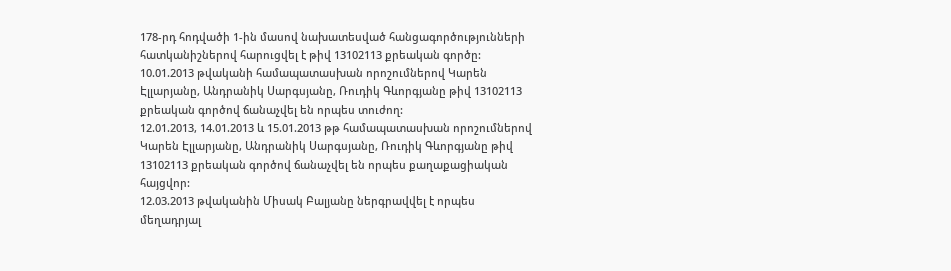178-րդ հոդվածի 1-ին մասով նախատեսված հանցագործությունների հատկանիշներով հարուցվել է թիվ 13102113 քրեական գործը:
10.01.2013 թվականի համապատասխան որոշումներով Կարեն Էլլարյանը, Անդրանիկ Սարգսյանը, Ռուդիկ Գևորգյանը թիվ 13102113 քրեական գործով ճանաչվել են որպես տուժող:
12.01.2013, 14.01.2013 և 15.01.2013 թթ համապատասխան որոշումներով Կարեն Էլլարյանը, Անդրանիկ Սարգսյանը, Ռուդիկ Գևորգյանը թիվ 13102113 քրեական գործով ճանաչվել են որպես քաղաքացիական հայցվոր:
12.03.2013 թվականին Միսակ Բալյանը ներգրավվել է որպես մեղադրյալ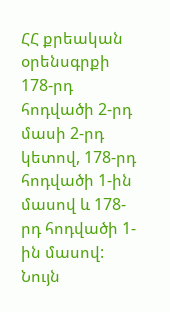ՀՀ քրեական օրենսգրքի 178-րդ հոդվածի 2-րդ մասի 2-րդ կետով, 178-րդ հոդվածի 1-ին մասով և 178-րդ հոդվածի 1-ին մասով:
Նույն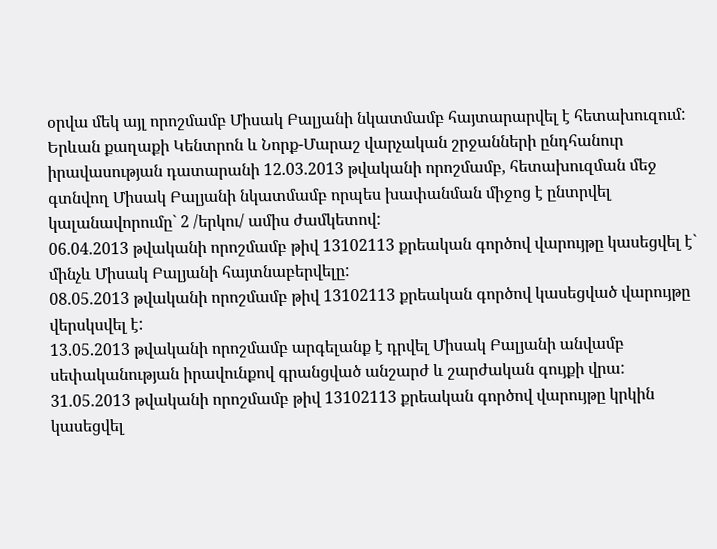օրվա մեկ այլ որոշմամբ Միսակ Բալյանի նկատմամբ հայտարարվել է հետախուզում:
Երևան քաղաքի Կենտրոն և Նորք-Մարաշ վարչական շրջանների ընդհանուր իրավասության դատարանի 12.03.2013 թվականի որոշմամբ, հետախուզման մեջ գտնվող Միսակ Բալյանի նկատմամբ որպես խափանման միջոց է ընտրվել կալանավորումը` 2 /երկու/ ամիս ժամկետով:
06.04.2013 թվականի որոշմամբ թիվ 13102113 քրեական գործով վարույթը կասեցվել է` մինչև Միսակ Բալյանի հայտնաբերվելը:
08.05.2013 թվականի որոշմամբ թիվ 13102113 քրեական գործով կասեցված վարույթը վերսկսվել է:
13.05.2013 թվականի որոշմամբ արգելանք է դրվել Միսակ Բալյանի անվամբ սեփականության իրավունքով գրանցված անշարժ և շարժական գույքի վրա:
31.05.2013 թվականի որոշմամբ թիվ 13102113 քրեական գործով վարույթը կրկին կասեցվել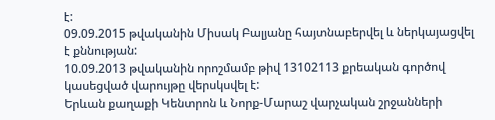է:
09.09.2015 թվականին Միսակ Բալյանը հայտնաբերվել և ներկայացվել է քննության:
10.09.2013 թվականին որոշմամբ թիվ 13102113 քրեական գործով կասեցված վարույթը վերսկսվել է:
Երևան քաղաքի Կենտրոն և Նորք-Մարաշ վարչական շրջանների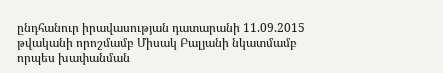ընդհանուր իրավասության դատարանի 11.09.2015 թվականի որոշմամբ Միսակ Բալյանի նկատմամբ որպես խափանման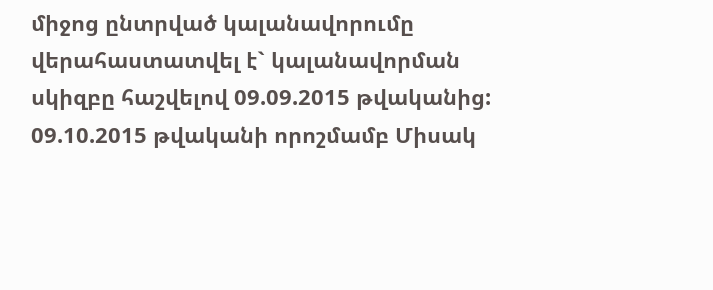միջոց ընտրված կալանավորումը վերահաստատվել է` կալանավորման սկիզբը հաշվելով 09.09.2015 թվականից:
09.10.2015 թվականի որոշմամբ Միսակ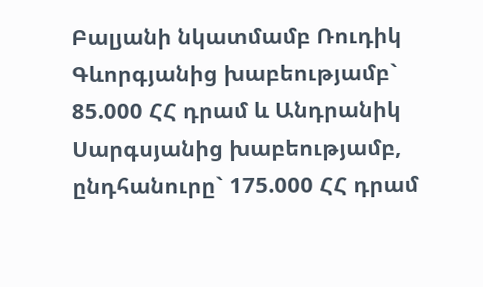Բալյանի նկատմամբ Ռուդիկ Գևորգյանից խաբեությամբ` 85.000 ՀՀ դրամ և Անդրանիկ Սարգսյանից խաբեությամբ, ընդհանուրը` 175.000 ՀՀ դրամ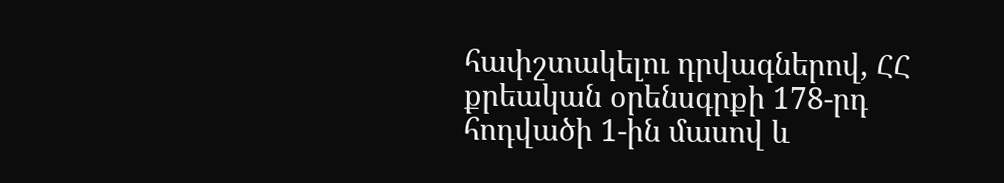հափշտակելու դրվագներով, ՀՀ քրեական օրենսգրքի 178-րդ հոդվածի 1-ին մասով և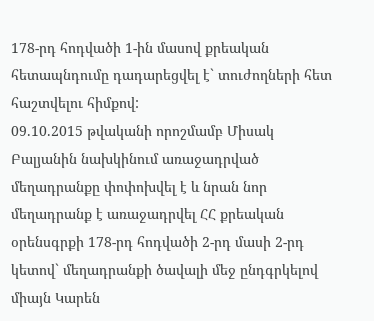178-րդ հոդվածի 1-ին մասով քրեական հետապնդումը դադարեցվել է` տուժողների հետ հաշտվելու հիմքով:
09.10.2015 թվականի որոշմամբ Միսակ Բալյանին նախկինում առաջադրված մեղադրանքը փոփոխվել է և նրան նոր մեղադրանք է առաջադրվել ՀՀ քրեական օրենսգրքի 178-րդ հոդվածի 2-րդ մասի 2-րդ կետով` մեղադրանքի ծավալի մեջ ընդգրկելով միայն Կարեն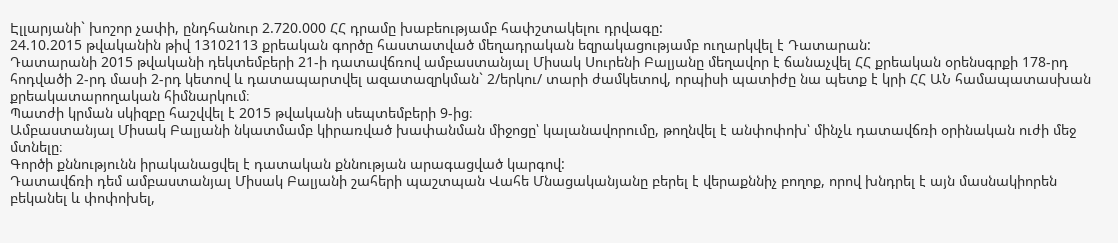Էլլարյանի` խոշոր չափի, ընդհանուր 2.720.000 ՀՀ դրամը խաբեությամբ հափշտակելու դրվագը:
24.10.2015 թվականին թիվ 13102113 քրեական գործը հաստատված մեղադրական եզրակացությամբ ուղարկվել է Դատարան:
Դատարանի 2015 թվականի դեկտեմբերի 21-ի դատավճռով ամբաստանյալ Միսակ Սուրենի Բալյանը մեղավոր է ճանաչվել ՀՀ քրեական օրենսգրքի 178-րդ հոդվածի 2-րդ մասի 2-րդ կետով և դատապարտվել ազատազրկման` 2/երկու/ տարի ժամկետով, որպիսի պատիժը նա պետք է կրի ՀՀ ԱՆ համապատասխան քրեակատարողական հիմնարկում։
Պատժի կրման սկիզբը հաշվվել է 2015 թվականի սեպտեմբերի 9-ից։
Ամբաստանյալ Միսակ Բալյանի նկատմամբ կիրառված խափանման միջոցը՝ կալանավորումը, թողնվել է անփոփոխ՝ մինչև դատավճռի օրինական ուժի մեջ մտնելը։
Գործի քննությունն իրականացվել է դատական քննության արագացված կարգով:
Դատավճռի դեմ ամբաստանյալ Միսակ Բալյանի շահերի պաշտպան Վահե Մնացականյանը բերել է վերաքննիչ բողոք, որով խնդրել է այն մասնակիորեն բեկանել և փոփոխել,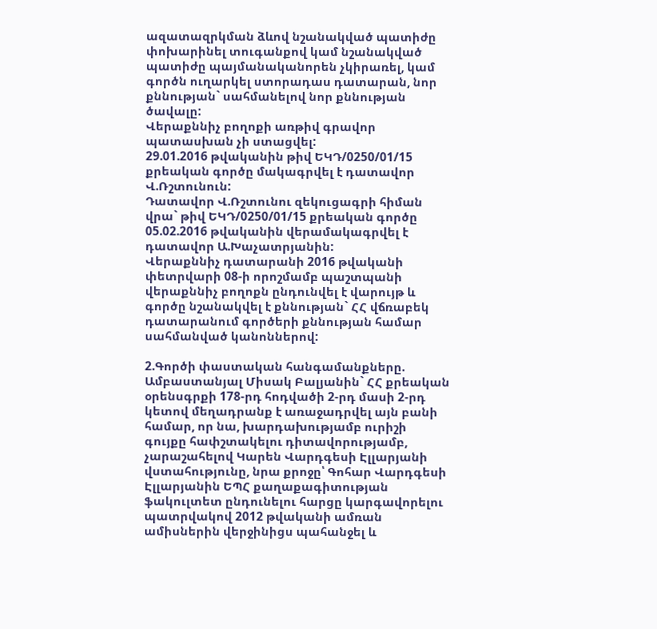ազատազրկման ձևով նշանակված պատիժը փոխարինել տուգանքով կամ նշանակված պատիժը պայմանականորեն չկիրառել, կամ գործն ուղարկել ստորադաս դատարան, նոր քննության` սահմանելով նոր քննության ծավալը:
Վերաքննիչ բողոքի առթիվ գրավոր պատասխան չի ստացվել:
29.01.2016 թվականին թիվ ԵԿԴ/0250/01/15 քրեական գործը մակագրվել է դատավոր Վ.Ռշտունուն:
Դատավոր Վ.Ռշտունու զեկուցագրի հիման վրա` թիվ ԵԿԴ/0250/01/15 քրեական գործը 05.02.2016 թվականին վերամակագրվել է դատավոր Ա.Խաչատրյանին:
Վերաքննիչ դատարանի 2016 թվականի փետրվարի 08-ի որոշմամբ պաշտպանի վերաքննիչ բողոքն ընդունվել է վարույթ և գործը նշանակվել է քննության` ՀՀ վճռաբեկ դատարանում գործերի քննության համար սահմանված կանոններով:

2.Գործի փաստական հանգամանքները.
Ամբաստանյալ Միսակ Բալյանին` ՀՀ քրեական օրենսգրքի 178-րդ հոդվածի 2-րդ մասի 2-րդ կետով մեղադրանք է առաջադրվել այն բանի համար, որ նա, խարդախությամբ ուրիշի գույքը հափշտակելու դիտավորությամբ, չարաշահելով Կարեն Վարդգեսի Էլլարյանի վստահությունը, նրա քրոջը՝ Գոհար Վարդգեսի Էլլարյանին ԵՊՀ քաղաքագիտության ֆակուլտետ ընդունելու հարցը կարգավորելու պատրվակով 2012 թվականի ամռան ամիսներին վերջինիցս պահանջել և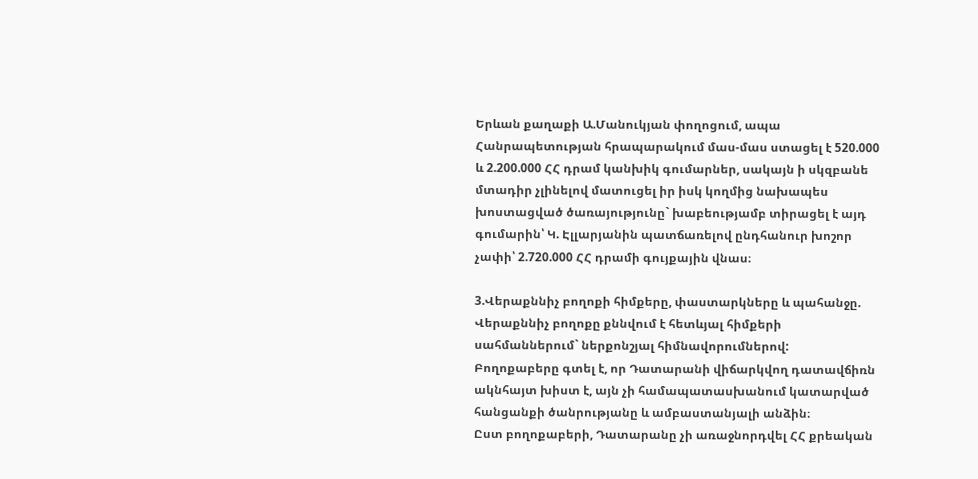Երևան քաղաքի Ա.Մանուկյան փողոցում, ապա Հանրապետության հրապարակում մաս-մաս ստացել է 520.000 և 2.200.000 ՀՀ դրամ կանխիկ գումարներ, սակայն ի սկզբանե մտադիր չլինելով մատուցել իր իսկ կողմից նախապես խոստացված ծառայությունը` խաբեությամբ տիրացել է այդ գումարին՝ Կ. Էլլարյանին պատճառելով ընդհանուր խոշոր չափի՝ 2.720.000 ՀՀ դրամի գույքային վնաս։

3.Վերաքննիչ բողոքի հիմքերը, փաստարկները և պահանջը.
Վերաքննիչ բողոքը քննվում է հետևյալ հիմքերի սահմաններում` ներքոնշյալ հիմնավորումներով:
Բողոքաբերը գտել է, որ Դատարանի վիճարկվող դատավճիռն ակնհայտ խիստ է, այն չի համապատասխանում կատարված հանցանքի ծանրությանը և ամբաստանյալի անձին։
Ըստ բողոքաբերի, Դատարանը չի առաջնորդվել ՀՀ քրեական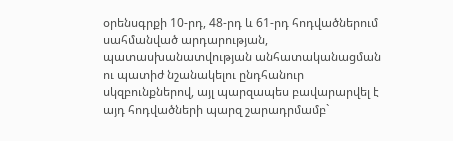օրենսգրքի 10-րդ, 48-րդ և 61-րդ հոդվածներում սահմանված արդարության, պատասխանատվության անհատականացման ու պատիժ նշանակելու ընդհանուր սկզբունքներով, այլ պարզապես բավարարվել է այդ հոդվածների պարզ շարադրմամբ`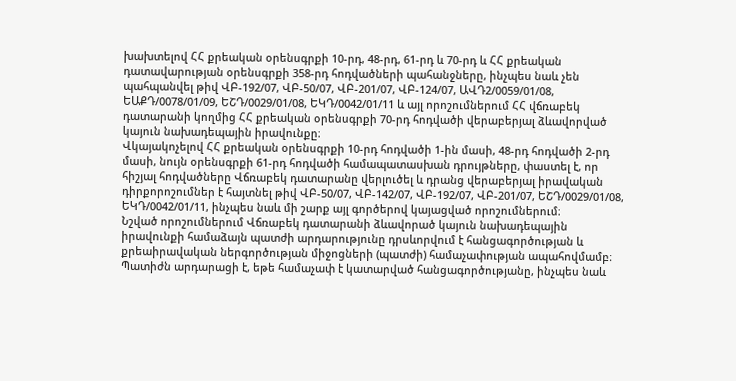խախտելով ՀՀ քրեական օրենսգրքի 10-րդ, 48-րդ, 61-րդ և 70-րդ և ՀՀ քրեական դատավարության օրենսգրքի 358-րդ հոդվածների պահանջները, ինչպես նաև չեն պահպանվել թիվ ՎԲ-192/07, ՎԲ-50/07, ՎԲ-201/07, ՎԲ-124/07, ԱՎԴ2/0059/01/08, ԵԱՔԴ/0078/01/09, ԵՇԴ/0029/01/08, ԵԿԴ/0042/01/11 և այլ որոշումներում ՀՀ վճռաբեկ դատարանի կողմից ՀՀ քրեական օրենսգրքի 70-րդ հոդվածի վերաբերյալ ձևավորված կայուն նախադեպային իրավունքը։
Վկայակոչելով ՀՀ քրեական օրենսգրքի 10-րդ հոդվածի 1-ին մասի, 48-րդ հոդվածի 2-րդ մասի, նույն օրենսգրքի 61-րդ հոդվածի համապատասխան դրույթները, փաստել է, որ հիշյալ հոդվածները Վճռաբեկ դատարանը վերլուծել և դրանց վերաբերյալ իրավական դիրքորոշումներ է հայտնել թիվ ՎԲ-50/07, ՎԲ-142/07, ՎԲ-192/07, ՎԲ-201/07, ԵՇԴ/0029/01/08, ԵԿԴ/0042/01/11, ինչպես նաև մի շարք այլ գործերով կայացված որոշումներում։
Նշված որոշումներում Վճռաբեկ դատարանի ձևավորած կայուն նախադեպային իրավունքի համաձայն պատժի արդարությունը դրսևորվում է հանցագործության և քրեաիրավական ներգործության միջոցների (պատժի) համաչափության ապահովմամբ։ Պատիժն արդարացի է, եթե համաչափ է կատարված հանցագործությանը, ինչպես նաև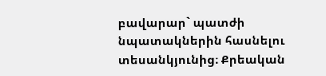բավարար` պատժի նպատակներին հասնելու տեսանկյունից։ Քրեական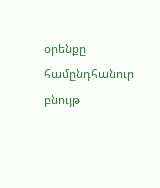օրենքը համընդհանուր բնույթ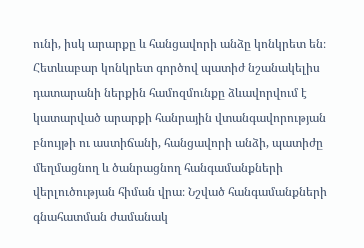ունի, իսկ արարքը և հանցավորի անձը կոնկրետ են։ Հետևաբար կոնկրետ գործով պատիժ նշանակելիս դատարանի ներքին համոզմունքը ձևավորվում է կատարված արարքի հանրային վտանգավորության բնույթի ու աստիճանի, հանցավորի անձի, պատիժը մեղմացնող և ծանրացնող հանգամանքների վերլուծության հիման վրա։ Նշված հանգամանքների գնահատման ժամանակ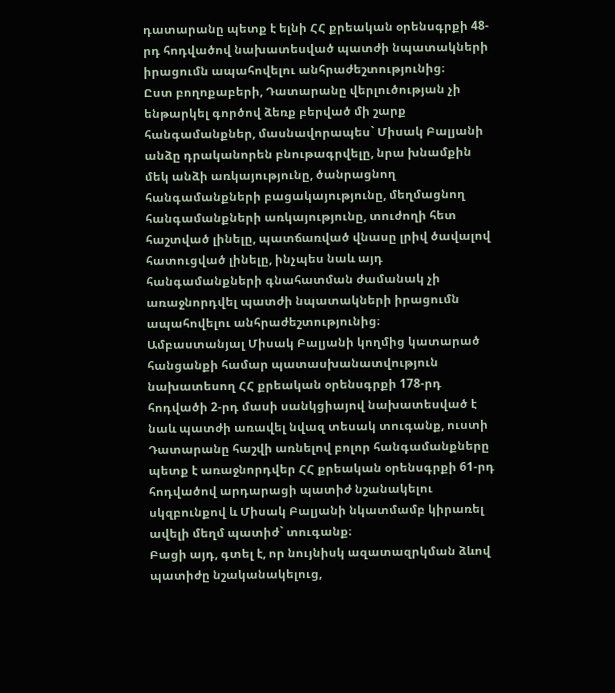դատարանը պետք է ելնի ՀՀ քրեական օրենսգրքի 48-րդ հոդվածով նախատեսված պատժի նպատակների իրացումն ապահովելու անհրաժեշտությունից։
Ըստ բողոքաբերի, Դատարանը վերլուծության չի ենթարկել գործով ձեռք բերված մի շարք հանգամանքներ, մասնավորապես` Միսակ Բալյանի անձը դրականորեն բնութագրվելը, նրա խնամքին մեկ անձի առկայությունը, ծանրացնող հանգամանքների բացակայությունը, մեղմացնող հանգամանքների առկայությունը, տուժողի հետ հաշտված լինելը, պատճառված վնասը լրիվ ծավալով հատուցված լինելը, ինչպես նաև այդ հանգամանքների գնահատման ժամանակ չի առաջնորդվել պատժի նպատակների իրացումն ապահովելու անհրաժեշտությունից։
Ամբաստանյալ Միսակ Բալյանի կողմից կատարած հանցանքի համար պատասխանատվություն նախատեսող ՀՀ քրեական օրենսգրքի 178-րդ հոդվածի 2-րդ մասի սանկցիայով նախատեսված է նաև պատժի առավել նվազ տեսակ տուգանք, ուստի Դատարանը հաշվի առնելով բոլոր հանգամանքները պետք է առաջնորդվեր ՀՀ քրեական օրենսգրքի 61-րդ հոդվածով արդարացի պատիժ նշանակելու սկզբունքով և Միսակ Բալյանի նկատմամբ կիրառել ավելի մեղմ պատիժ` տուգանք։
Բացի այդ, գտել է, որ նույնիսկ ազատազրկման ձևով պատիժը նշականակելուց,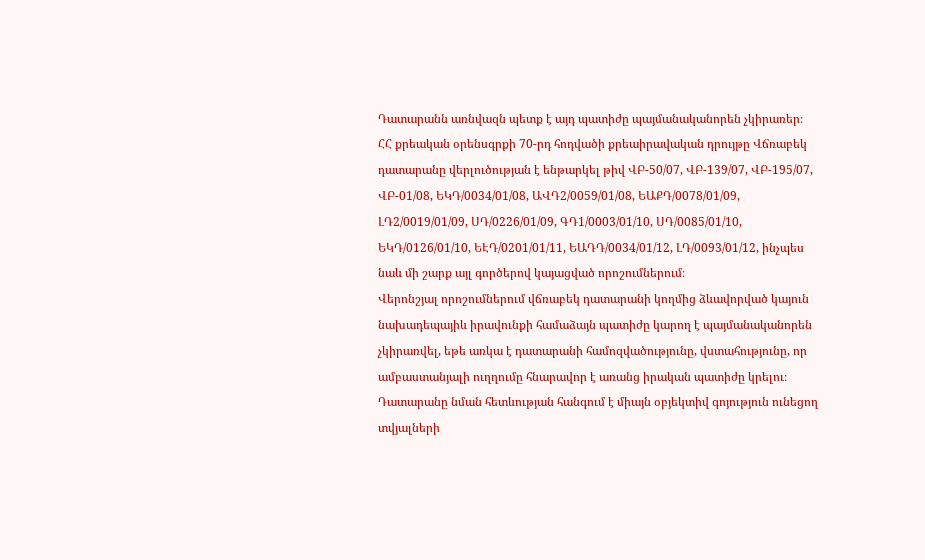Դատարանն առնվազն պետք է այդ պատիժը պայմանականորեն չկիրառեր։
ՀՀ քրեական օրենսգրքի 70-րդ հոդվածի քրեաիրավական դրույթը Վճռաբեկ դատարանը վերլուծության է ենթարկել թիվ ՎԲ-50/07, ՎԲ-139/07, ՎԲ-195/07, ՎԲ-01/08, ԵԿԴ/0034/01/08, ԱՎԴ2/0059/01/08, ԵԱՔԴ/0078/01/09, ԼԴ2/0019/01/09, ՍԴ/0226/01/09, ԳԴ1/0003/01/10, ՍԴ/0085/01/10, ԵԿԴ/0126/01/10, ԵԷԴ/0201/01/11, ԵԱԴԴ/0034/01/12, ԼԴ/0093/01/12, ինչպես նաև մի շարք այլ գործերով կայացված որոշումներում։
Վերոնշյալ որոշումներում վճռաբեկ դատարանի կողմից ձևավորված կայուն նախադեպայիև իրավունքի համաձայն պատիժը կարող է պայմանականորեն չկիրառվել, եթե առկա է դատարանի համոզվածությունը, վստահությունը, որ ամբաստանյալի ուղղումը հնարավոր է առանց իրական պատիժը կրելու։ Դատարանը նման հետևության հանգում է միայն օբյեկտիվ գոյություն ունեցող տվյալների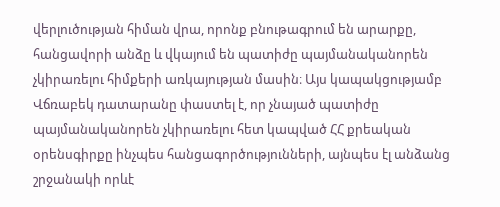վերլուծության հիման վրա, որոնք բնութագրում են արարքը, հանցավորի անձը և վկայում են պատիժը պայմանականորեն չկիրառելու հիմքերի առկայության մասին։ Այս կապակցությամբ Վճռաբեկ դատարանը փաստել է, որ չնայած պատիժը պայմանականորեն չկիրառելու հետ կապված ՀՀ քրեական օրենսգիրքը ինչպես հանցագործությունների, այնպես էլ անձանց շրջանակի որևէ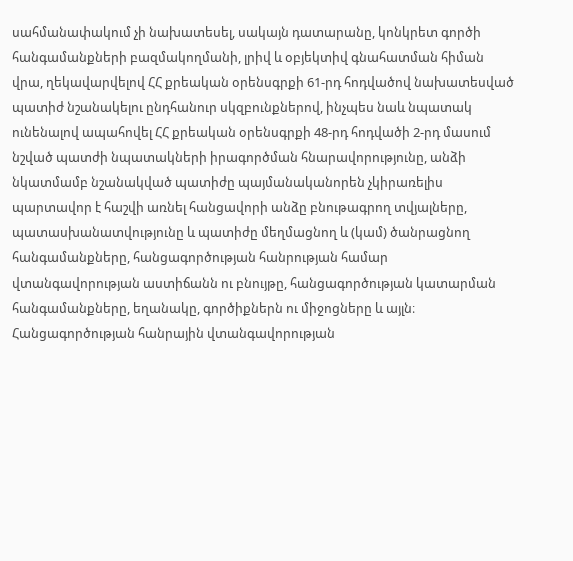սահմանափակում չի նախատեսել, սակայն դատարանը, կոնկրետ գործի հանգամանքների բազմակողմանի, լրիվ և օբյեկտիվ գնահատման հիման վրա, ղեկավարվելով ՀՀ քրեական օրենսգրքի 61-րդ հոդվածով նախատեսված պատիժ նշանակելու ընդհանուր սկզբունքներով, ինչպես նաև նպատակ ունենալով ապահովել ՀՀ քրեական օրենսգրքի 48-րդ հոդվածի 2-րդ մասում նշված պատժի նպատակների իրագործման հնարավորությունը, անձի նկատմամբ նշանակված պատիժը պայմանականորեն չկիրառելիս պարտավոր է հաշվի առնել հանցավորի անձը բնութագրող տվյալները, պատասխանատվությունը և պատիժը մեղմացնող և (կամ) ծանրացնող հանգամանքները, հանցագործության հանրության համար վտանգավորության աստիճանն ու բնույթը, հանցագործության կատարման հանգամանքները, եղանակը, գործիքներն ու միջոցները և այլն։
Հանցագործության հանրային վտանգավորության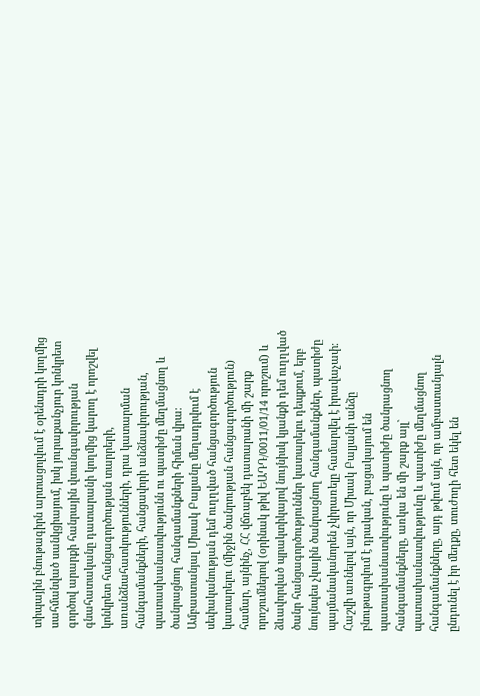տիպային բնութագիրն արտացոլվում է օրենսդրի կողմից սահմանված սանկցիայում, իսկ յուրաքանչյուր կոնկրետ գործով արարքի հանրային վտանգավորության գնահատականը դատարանի կողմից կարող է որոշվել կոնկրետ հանցագործության տարրերի, առանձնահատկությունների, դրա կատարման հանգամանքների, հանցավորի անձնավորության, պատասխանատվությունն ու պատիժը մեղմացնող և ծանրացնող հանգամանքների հիման վրա։
Ամբաստանյալ Միսակ Բալյանը մեղադրվում է սեփականության դեմ ուղղված հանցագործություն կատարելու (միջին ծանրության հանցագործություն) համար, այնինչ, ՀՀ վճռաբեկ դատարանի մի շարք որոշումներով (օրինակ թիվ ԵԱԴԴ/0011/01/14 որոշում) և ձևավորված պրակտիկայով նույնիսկ կյանքի դեմ ուղղված ծանր հանցագործություններ կատարելու դեպքում, երբ նույնպես չկային ծանրացնող հանգամանքներ, պատիժը պայմանականորեն չկիրառելը համարվել է իրավաչափ։
Հաշվի առնելով այն, որ Միսակ Բալյանի անձը բնութագրվում է դրական, բացակայում են պատասխանատվությունը և պատիժը ծանրացնող հանգամանքները, առկա են մի շարք այլ` պատասխանատվությունը և պատիժը մեղմացնող հանգամանքները, այդ թվում այն, որ ամբաստանյալն ընդունել է իր մեղքը, տուժողի հետ եկել են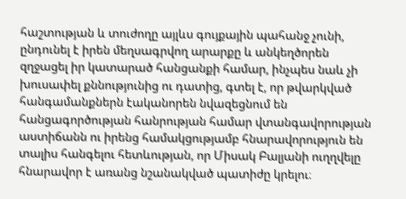հաշտության և տուժողը այլևս գույքային պահանջ չունի, ընդունել է իրեն մեղսագրվող արարքը և անկեղծորեն զղջացել իր կատարած հանցանքի համար, ինչպես նաև չի խուսափել քննությունից ու դատից, գտել է, որ թվարկված հանգամանքներն էականորեն նվազեցնում են հանցագործության հանրության համար վտանգավորության աստիճանն ու իրենց համակցությամբ հնարավորություն են տալիս հանգելու հետևության, որ Միսակ Բալյանի ուղղվելը հնարավոր է առանց նշանակված պատիժը կրելու։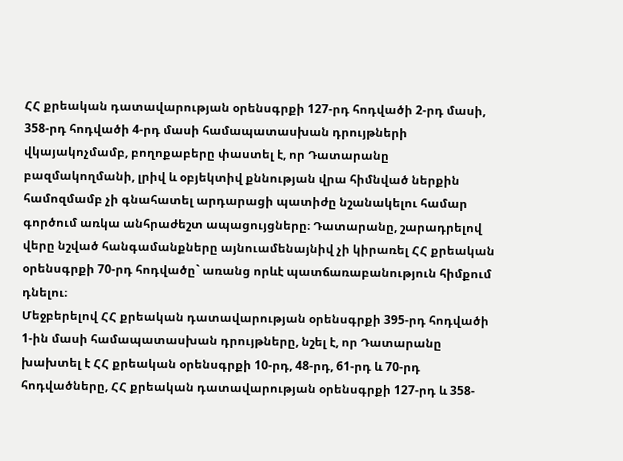ՀՀ քրեական դատավարության օրենսգրքի 127-րդ հոդվածի 2-րդ մասի, 358-րդ հոդվածի 4-րդ մասի համապատասխան դրույթների վկայակոչմամբ, բողոքաբերը փաստել է, որ Դատարանը բազմակողմանի, լրիվ և օբյեկտիվ քննության վրա հիմնված ներքին համոզմամբ չի գնահատել արդարացի պատիժը նշանակելու համար գործում առկա անհրաժեշտ ապացույցները։ Դատարանը, շարադրելով վերը նշված հանգամանքները այնուամենայնիվ չի կիրառել ՀՀ քրեական օրենսգրքի 70-րդ հոդվածը` առանց որևէ պատճառաբանություն հիմքում դնելու։
Մեջբերելով ՀՀ քրեական դատավարության օրենսգրքի 395-րդ հոդվածի 1-ին մասի համապատասխան դրույթները, նշել է, որ Դատարանը խախտել է ՀՀ քրեական օրենսգրքի 10-րդ, 48-րդ, 61-րդ և 70-րդ հոդվածները, ՀՀ քրեական դատավարության օրենսգրքի 127-րդ և 358-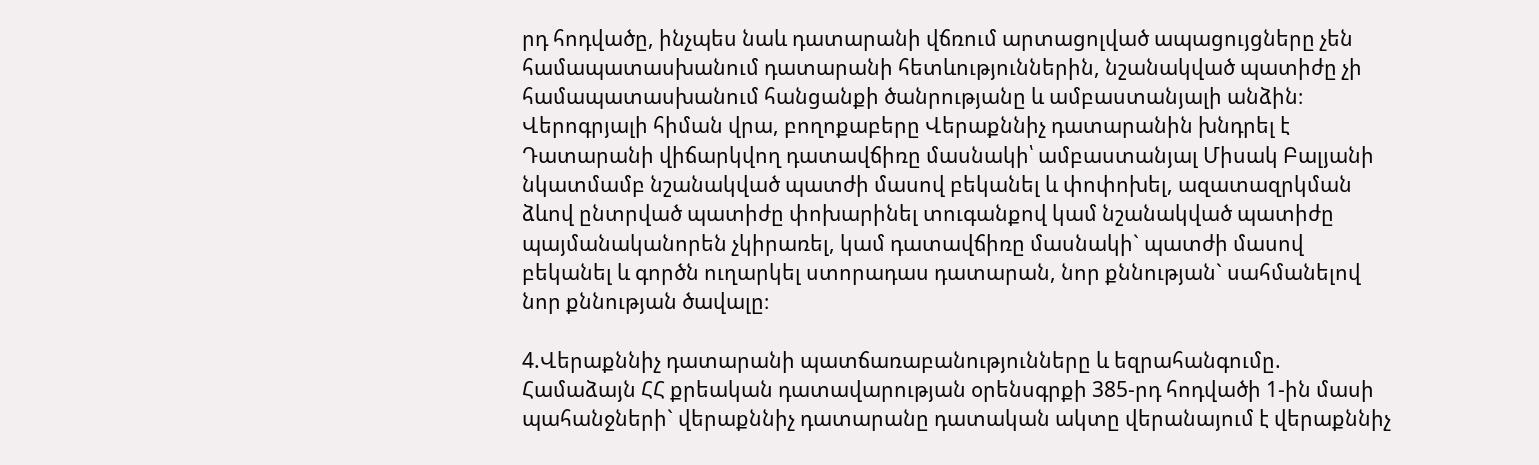րդ հոդվածը, ինչպես նաև դատարանի վճռում արտացոլված ապացույցները չեն համապատասխանում դատարանի հետևություններին, նշանակված պատիժը չի համապատասխանում հանցանքի ծանրությանը և ամբաստանյալի անձին։
Վերոգրյալի հիման վրա, բողոքաբերը Վերաքննիչ դատարանին խնդրել է Դատարանի վիճարկվող դատավճիռը մասնակի՝ ամբաստանյալ Միսակ Բալյանի նկատմամբ նշանակված պատժի մասով բեկանել և փոփոխել, ազատազրկման ձևով ընտրված պատիժը փոխարինել տուգանքով կամ նշանակված պատիժը պայմանականորեն չկիրառել, կամ դատավճիռը մասնակի` պատժի մասով բեկանել և գործն ուղարկել ստորադաս դատարան, նոր քննության` սահմանելով նոր քննության ծավալը։

4.Վերաքննիչ դատարանի պատճառաբանությունները և եզրահանգումը.
Համաձայն ՀՀ քրեական դատավարության օրենսգրքի 385-րդ հոդվածի 1-ին մասի պահանջների` վերաքննիչ դատարանը դատական ակտը վերանայում է վերաքննիչ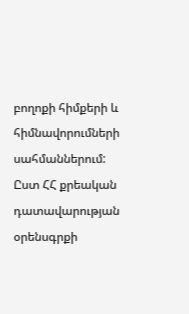բողոքի հիմքերի և հիմնավորումների սահմաններում:
Ըստ ՀՀ քրեական դատավարության օրենսգրքի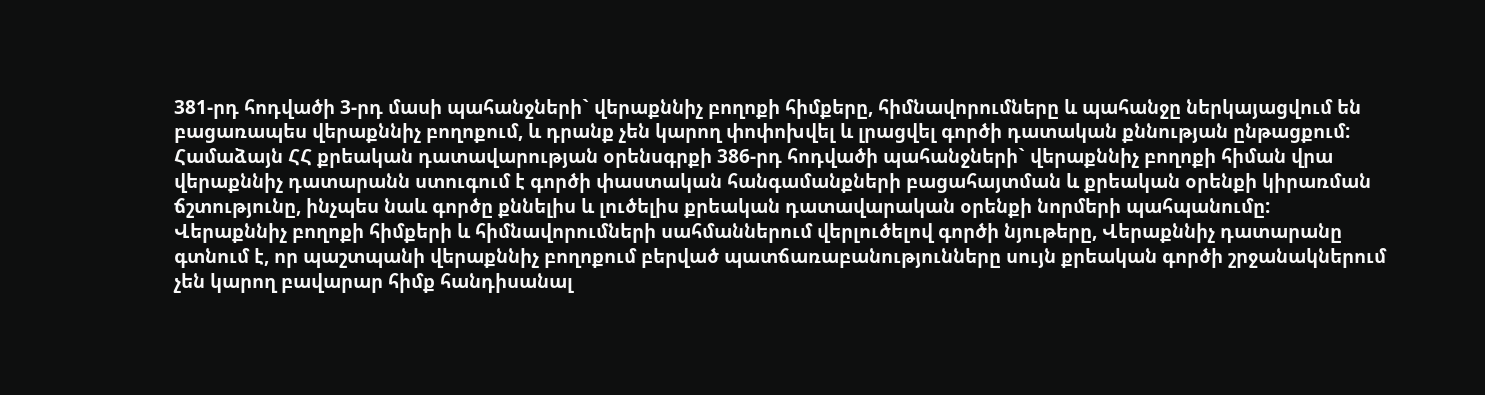381-րդ հոդվածի 3-րդ մասի պահանջների` վերաքննիչ բողոքի հիմքերը, հիմնավորումները և պահանջը ներկայացվում են բացառապես վերաքննիչ բողոքում, և դրանք չեն կարող փոփոխվել և լրացվել գործի դատական քննության ընթացքում:
Համաձայն ՀՀ քրեական դատավարության օրենսգրքի 386-րդ հոդվածի պահանջների` վերաքննիչ բողոքի հիման վրա վերաքննիչ դատարանն ստուգում է գործի փաստական հանգամանքների բացահայտման և քրեական օրենքի կիրառման ճշտությունը, ինչպես նաև գործը քննելիս և լուծելիս քրեական դատավարական օրենքի նորմերի պահպանումը:
Վերաքննիչ բողոքի հիմքերի և հիմնավորումների սահմաններում վերլուծելով գործի նյութերը, Վերաքննիչ դատարանը գտնում է, որ պաշտպանի վերաքննիչ բողոքում բերված պատճառաբանությունները սույն քրեական գործի շրջանակներում չեն կարող բավարար հիմք հանդիսանալ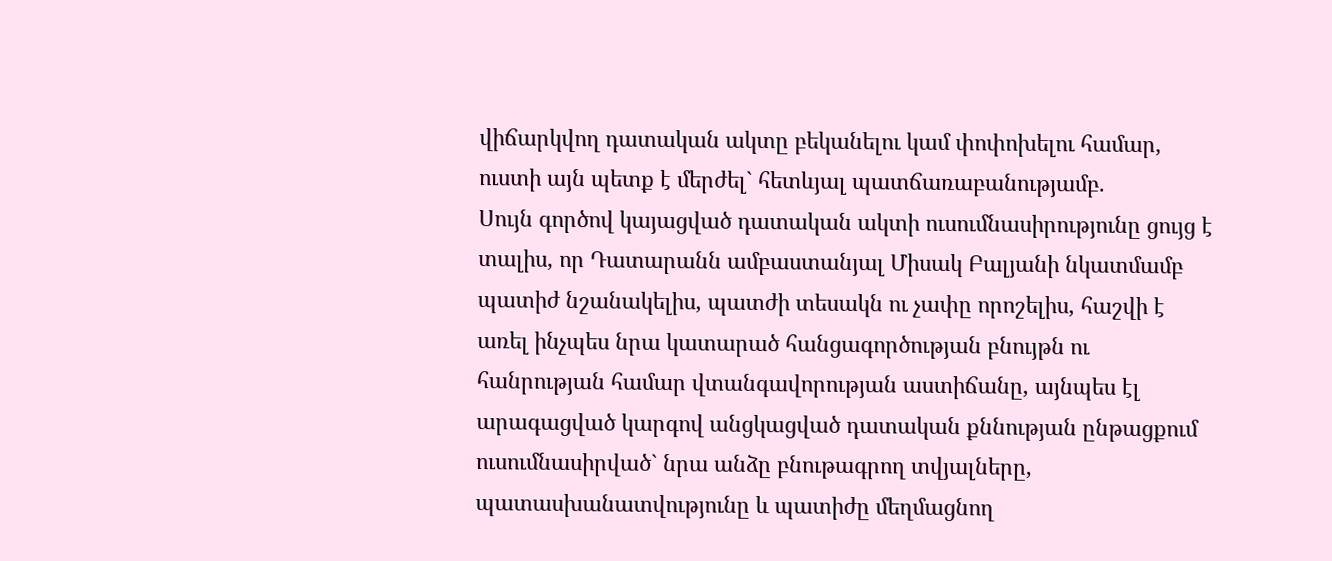վիճարկվող դատական ակտը բեկանելու կամ փոփոխելու համար, ուստի այն պետք է մերժել` հետևյալ պատճառաբանությամբ.
Սույն գործով կայացված դատական ակտի ուսումնասիրությունը ցույց է տալիս, որ Դատարանն ամբաստանյալ Միսակ Բալյանի նկատմամբ պատիժ նշանակելիս, պատժի տեսակն ու չափը որոշելիս, հաշվի է առել ինչպես նրա կատարած հանցագործության բնույթն ու հանրության համար վտանգավորության աստիճանը, այնպես էլ արագացված կարգով անցկացված դատական քննության ընթացքում ուսումնասիրված` նրա անձը բնութագրող տվյալները, պատասխանատվությունը և պատիժը մեղմացնող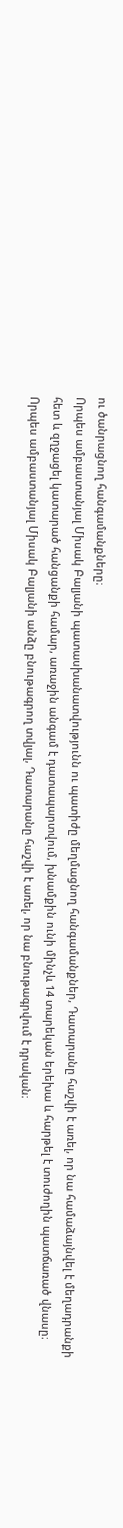ու ծանրացնող հանգամանքները։
Որպես ամբաստանյալ Միսակ Բալյանի պատասխանատվությունն ու պատիժը մեղմացնող հանգամանքներ, Դատարանը հաշվի է առել, որ նա համաձայնվել է մեղադրանքի հետ և զղջացել կատարած հանցանքի համար, առաջին անգամ է դատապարտվում, խնամքին ունի մինչև 14 տարեկան երեխա և հարթել է տուժողին պատճառած վնասը։
Որպես ամբաստանյալ Միսակ Բալյանի անձը բնութագրող տվյալ, Դատարանը հաշվի է առել, որ նա բնութագրվում է դրական։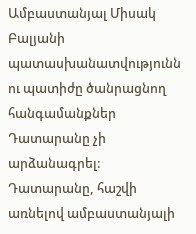Ամբաստանյալ Միսակ Բալյանի պատասխանատվությունն ու պատիժը ծանրացնող հանգամանքներ Դատարանը չի արձանագրել:
Դատարանը, հաշվի առնելով ամբաստանյալի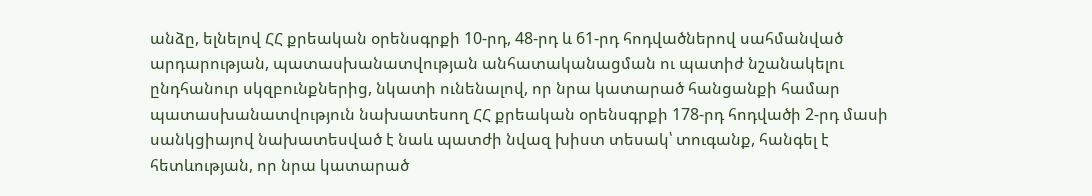անձը, ելնելով ՀՀ քրեական օրենսգրքի 10-րդ, 48-րդ և 61-րդ հոդվածներով սահմանված արդարության, պատասխանատվության անհատականացման ու պատիժ նշանակելու ընդհանուր սկզբունքներից, նկատի ունենալով, որ նրա կատարած հանցանքի համար պատասխանատվություն նախատեսող ՀՀ քրեական օրենսգրքի 178-րդ հոդվածի 2-րդ մասի սանկցիայով նախատեսված է նաև պատժի նվազ խիստ տեսակ՝ տուգանք, հանգել է հետևության, որ նրա կատարած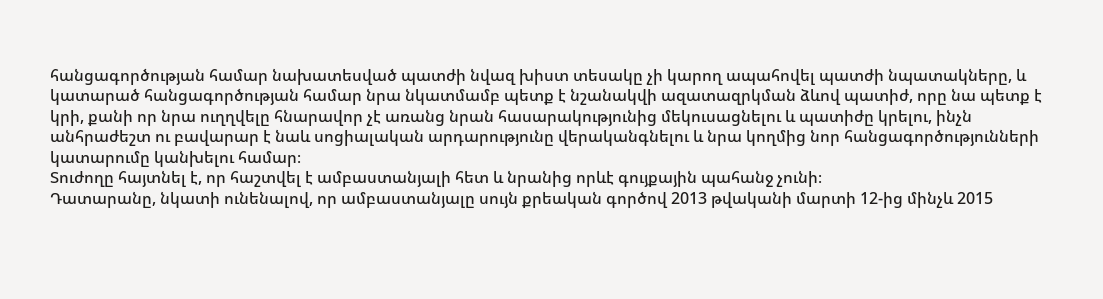հանցագործության համար նախատեսված պատժի նվազ խիստ տեսակը չի կարող ապահովել պատժի նպատակները, և կատարած հանցագործության համար նրա նկատմամբ պետք է նշանակվի ազատազրկման ձևով պատիժ, որը նա պետք է կրի, քանի որ նրա ուղղվելը հնարավոր չէ առանց նրան հասարակությունից մեկուսացնելու և պատիժը կրելու, ինչն անհրաժեշտ ու բավարար է նաև սոցիալական արդարությունը վերականգնելու և նրա կողմից նոր հանցագործությունների կատարումը կանխելու համար։
Տուժողը հայտնել է, որ հաշտվել է ամբաստանյալի հետ և նրանից որևէ գույքային պահանջ չունի։
Դատարանը, նկատի ունենալով, որ ամբաստանյալը սույն քրեական գործով 2013 թվականի մարտի 12-ից մինչև 2015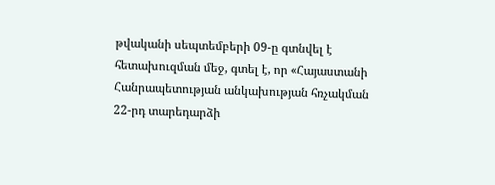թվականի սեպտեմբերի 09-ը գտնվել է հետախուզման մեջ, գտել է, որ «Հայաստանի Հանրապետության անկախության հռչակման 22-րդ տարեդարձի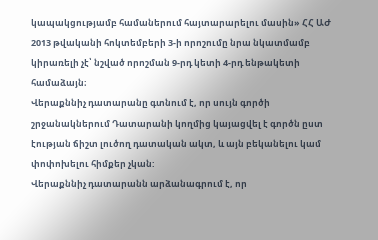կապակցությամբ համաներում հայտարարելու մասին» ՀՀ ԱԺ 2013 թվականի հոկտեմբերի 3-ի որոշումը նրա նկատմամբ կիրառելի չէ՝ նշված որոշման 9-րդ կետի 4-րդ ենթակետի համաձայն։
Վերաքննիչ դատարանը գտնում է, որ սույն գործի շրջանակներում Դատարանի կողմից կայացվել է գործն ըստ էության ճիշտ լուծող դատական ակտ, և այն բեկանելու կամ փոփոխելու հիմքեր չկան:
Վերաքննիչ դատարանն արձանագրում է, որ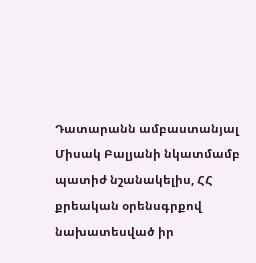Դատարանն ամբաստանյալ Միսակ Բալյանի նկատմամբ պատիժ նշանակելիս, ՀՀ քրեական օրենսգրքով նախատեսված իր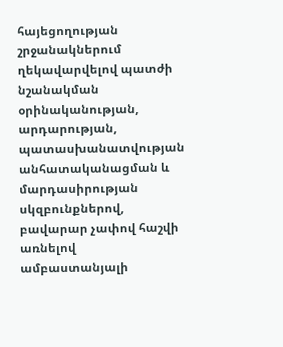հայեցողության շրջանակներում ղեկավարվելով պատժի նշանակման օրինականության, արդարության, պատասխանատվության անհատականացման և մարդասիրության սկզբունքներով, բավարար չափով հաշվի առնելով ամբաստանյալի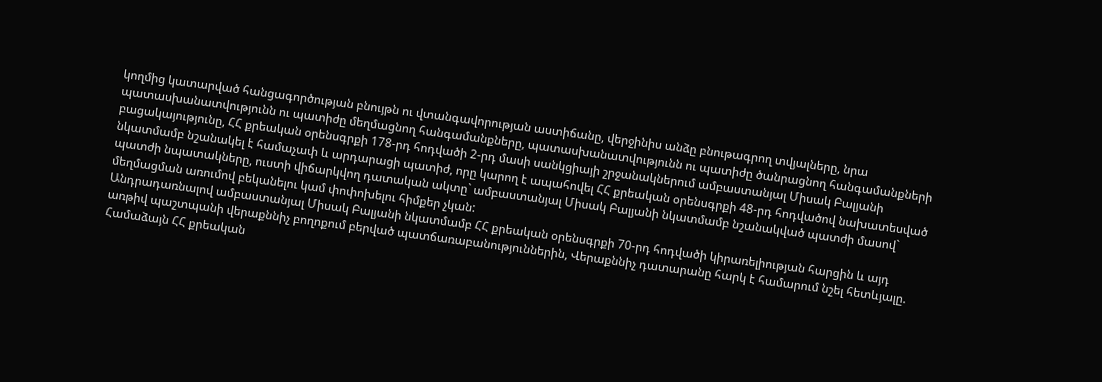կողմից կատարված հանցագործության բնույթն ու վտանգավորության աստիճանը, վերջինիս անձը բնութագրող տվյալները, նրա պատասխանատվությունն ու պատիժը մեղմացնող հանգամանքները, պատասխանատվությունն ու պատիժը ծանրացնող հանգամանքների բացակայությունը, ՀՀ քրեական օրենսգրքի 178-րդ հոդվածի 2-րդ մասի սանկցիայի շրջանակներում ամբաստանյալ Միսակ Բալյանի նկատմամբ նշանակել է համաչափ և արդարացի պատիժ, որը կարող է ապահովել ՀՀ քրեական օրենսգրքի 48-րդ հոդվածով նախատեսված պատժի նպատակները, ուստի վիճարկվող դատական ակտը` ամբաստանյալ Միսակ Բալյանի նկատմամբ նշանակված պատժի մասով` մեղմացման առումով բեկանելու կամ փոփոխելու հիմքեր չկան:
Անդրադառնալով ամբաստանյալ Միսակ Բալյանի նկատմամբ ՀՀ քրեական օրենսգրքի 70-րդ հոդվածի կիրառելիության հարցին և այդ առթիվ պաշտպանի վերաքննիչ բողոքում բերված պատճառաբանություններին, Վերաքննիչ դատարանը հարկ է համարում նշել հետևյալը.
Համաձայն ՀՀ քրեական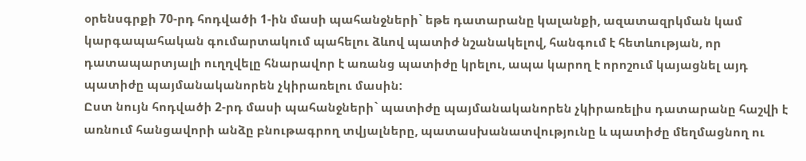օրենսգրքի 70-րդ հոդվածի 1-ին մասի պահանջների` եթե դատարանը կալանքի, ազատազրկման կամ կարգապահական գումարտակում պահելու ձևով պատիժ նշանակելով, հանգում է հետևության, որ դատապարտյալի ուղղվելը հնարավոր է առանց պատիժը կրելու, ապա կարող է որոշում կայացնել այդ պատիժը պայմանականորեն չկիրառելու մասին:
Ըստ նույն հոդվածի 2-րդ մասի պահանջների` պատիժը պայմանականորեն չկիրառելիս դատարանը հաշվի է առնում հանցավորի անձը բնութագրող տվյալները, պատասխանատվությունը և պատիժը մեղմացնող ու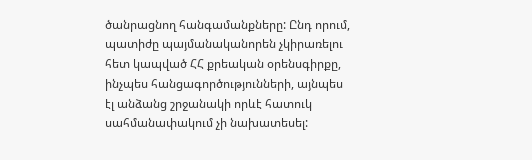ծանրացնող հանգամանքները: Ընդ որում, պատիժը պայմանականորեն չկիրառելու հետ կապված ՀՀ քրեական օրենսգիրքը, ինչպես հանցագործությունների, այնպես էլ անձանց շրջանակի որևէ հատուկ սահմանափակում չի նախատեսել: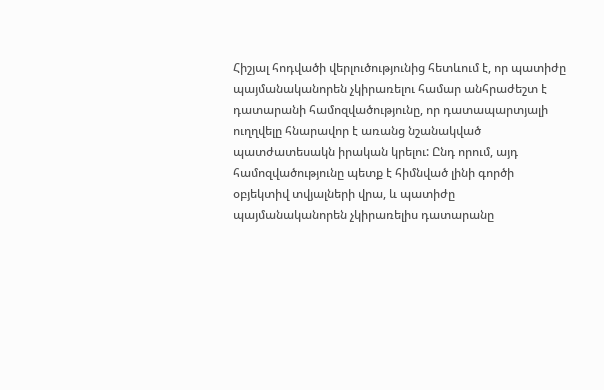Հիշյալ հոդվածի վերլուծությունից հետևում է, որ պատիժը պայմանականորեն չկիրառելու համար անհրաժեշտ է դատարանի համոզվածությունը, որ դատապարտյալի ուղղվելը հնարավոր է առանց նշանակված պատժատեսակն իրական կրելու: Ընդ որում, այդ համոզվածությունը պետք է հիմնված լինի գործի օբյեկտիվ տվյալների վրա, և պատիժը պայմանականորեն չկիրառելիս դատարանը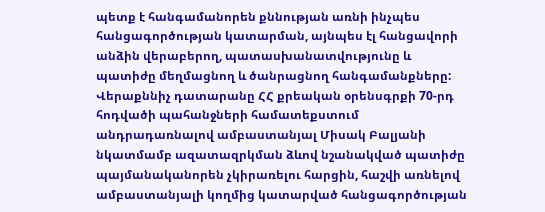պետք է հանգամանորեն քննության առնի ինչպես հանցագործության կատարման, այնպես էլ հանցավորի անձին վերաբերող, պատասխանատվությունը և պատիժը մեղմացնող և ծանրացնող հանգամանքները:
Վերաքննիչ դատարանը ՀՀ քրեական օրենսգրքի 70-րդ հոդվածի պահանջների համատեքստում անդրադառնալով ամբաստանյալ Միսակ Բալյանի նկատմամբ ազատազրկման ձևով նշանակված պատիժը պայմանականորեն չկիրառելու հարցին, հաշվի առնելով ամբաստանյալի կողմից կատարված հանցագործության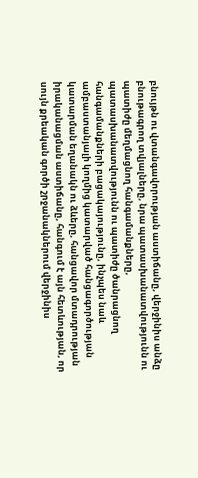բնույթն ու վտանգավորության աստիճանը, վերջինիս անձը բնութագրող տվյալները, նրա պատասխանատվությունն ու պատիժը մեղմացնող հանգամանքները, պատասխանատվությունն ու պատիժը ծանրացնող հանգամանքների բացակայությունը, ինչպես նաև ամբաստանյալի կողմից կատարված հանցագործության կատարման եղանակն ու ձևերը, հանցավոր մտադրության իրականացման աստիճանը, հանգում է այն հետևության, որ սույն քրեական գործի շրջանակներում վերջինիս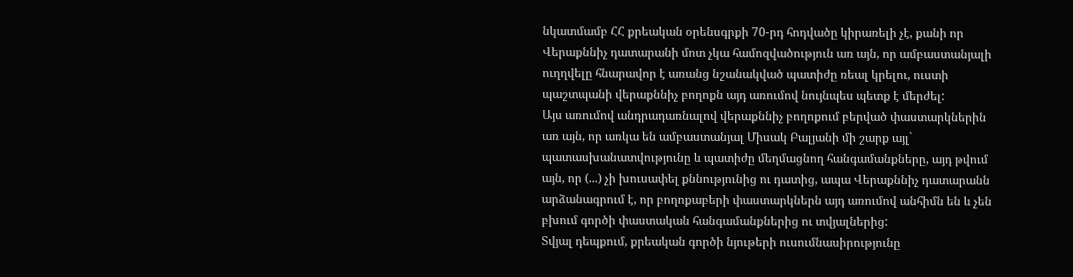նկատմամբ ՀՀ քրեական օրենսգրքի 70-րդ հոդվածը կիրառելի չէ, քանի որ Վերաքննիչ դատարանի մոտ չկա համոզվածություն առ այն, որ ամբաստանյալի ուղղվելը հնարավոր է առանց նշանակված պատիժը ռեալ կրելու, ուստի պաշտպանի վերաքննիչ բողոքն այդ առումով նույնպես պետք է մերժել:
Այս առումով անդրադառնալով վերաքննիչ բողոքում բերված փաստարկներին առ այն, որ առկա են ամբաստանյալ Միսակ Բալյանի մի շարք այլ` պատասխանատվությունը և պատիժը մեղմացնող հանգամանքները, այդ թվում այն, որ (...) չի խուսափել քննությունից ու դատից, ապա Վերաքննիչ դատարանն արձանագրում է, որ բողոքաբերի փաստարկներն այդ առումով անհիմն են և չեն բխում գործի փաստական հանգամանքներից ու տվյալներից:
Տվյալ դեպքում, քրեական գործի նյութերի ուսումնասիրությունը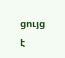ցույց է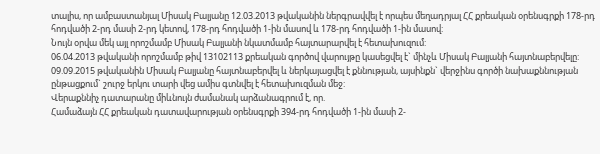տալիս, որ ամբաստանյալ Միսակ Բալյանը 12.03.2013 թվականին ներգրավվել է որպես մեղադրյալ ՀՀ քրեական օրենսգրքի 178-րդ հոդվածի 2-րդ մասի 2-րդ կետով, 178-րդ հոդվածի 1-ին մասով և 178-րդ հոդվածի 1-ին մասով:
Նույն օրվա մեկ այլ որոշմամբ Միսակ Բալյանի նկատմամբ հայտարարվել է հետախուզում:
06.04.2013 թվականի որոշմամբ թիվ 13102113 քրեական գործով վարույթը կասեցվել է` մինչև Միսակ Բալյանի հայտնաբերվելը:
09.09.2015 թվականին Միսակ Բալյանը հայտնաբերվել և ներկայացվել է քննության, այսինքն` վերջինս գործի նախաքննության ընթացքում` շուրջ երկու տարի վեց ամիս գտնվել է հետախուզման մեջ:
Վերաքննիչ դատարանը միևնույն ժամանակ արձանագրում է, որ.
Համաձայն ՀՀ քրեական դատավարության օրենսգրքի 394-րդ հոդվածի 1-ին մասի 2-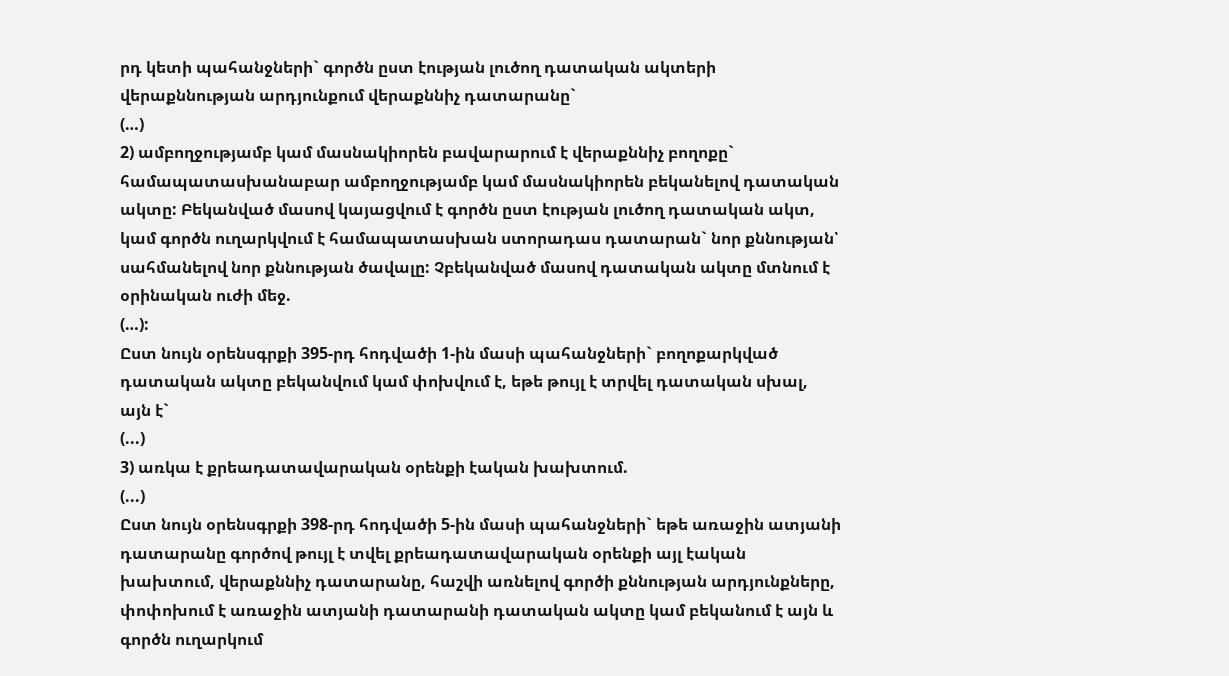րդ կետի պահանջների` գործն ըստ էության լուծող դատական ակտերի վերաքննության արդյունքում վերաքննիչ դատարանը`
(…)
2) ամբողջությամբ կամ մասնակիորեն բավարարում է վերաքննիչ բողոքը` համապատասխանաբար ամբողջությամբ կամ մասնակիորեն բեկանելով դատական ակտը: Բեկանված մասով կայացվում է գործն ըստ էության լուծող դատական ակտ, կամ գործն ուղարկվում է համապատասխան ստորադաս դատարան` նոր քննության՝ սահմանելով նոր քննության ծավալը: Չբեկանված մասով դատական ակտը մտնում է օրինական ուժի մեջ.
(…):
Ըստ նույն օրենսգրքի 395-րդ հոդվածի 1-ին մասի պահանջների` բողոքարկված դատական ակտը բեկանվում կամ փոխվում է, եթե թույլ է տրվել դատական սխալ, այն է`
(...)
3) առկա է քրեադատավարական օրենքի էական խախտում.
(...)
Ըստ նույն օրենսգրքի 398-րդ հոդվածի 5-ին մասի պահանջների` եթե առաջին ատյանի դատարանը գործով թույլ է տվել քրեադատավարական օրենքի այլ էական խախտում, վերաքննիչ դատարանը, հաշվի առնելով գործի քննության արդյունքները, փոփոխում է առաջին ատյանի դատարանի դատական ակտը կամ բեկանում է այն և գործն ուղարկում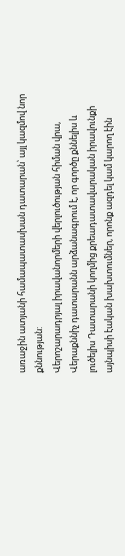առաջին ատյանի համապատասխան դատարան՝ այլ կազմով նոր քննության:
Վերոշարադրյալ իրավանորմերի վերլուծության հիման վրա, Վերաքննիչ դատարանն արձանագրում է, որ գործը քննելիս և լուծելիս Դատարանի կողմից քրեադատավարական իրավունքի այնպիսի էական խախտումներ, որոնք ազդել կամ կարող էին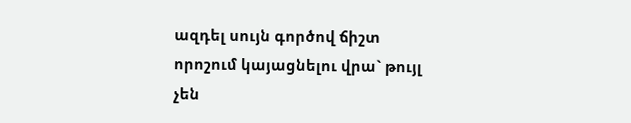ազդել սույն գործով ճիշտ որոշում կայացնելու վրա` թույլ չեն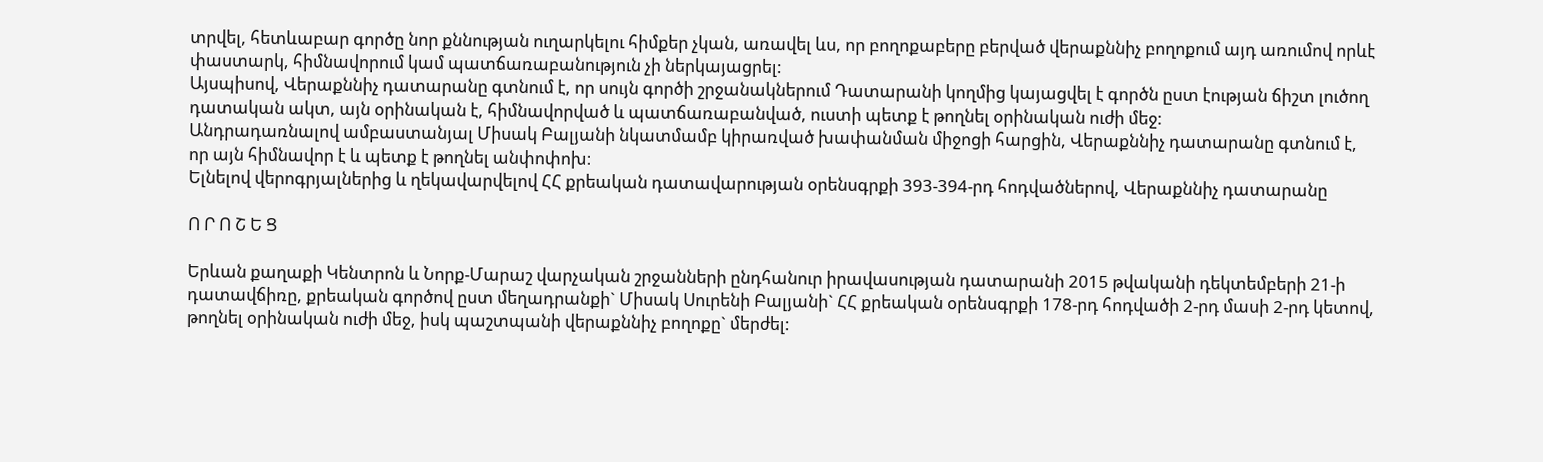տրվել, հետևաբար գործը նոր քննության ուղարկելու հիմքեր չկան, առավել ևս, որ բողոքաբերը բերված վերաքննիչ բողոքում այդ առումով որևէ փաստարկ, հիմնավորում կամ պատճառաբանություն չի ներկայացրել:
Այսպիսով, Վերաքննիչ դատարանը գտնում է, որ սույն գործի շրջանակներում Դատարանի կողմից կայացվել է գործն ըստ էության ճիշտ լուծող դատական ակտ, այն օրինական է, հիմնավորված և պատճառաբանված, ուստի պետք է թողնել օրինական ուժի մեջ:
Անդրադառնալով ամբաստանյալ Միսակ Բալյանի նկատմամբ կիրառված խափանման միջոցի հարցին, Վերաքննիչ դատարանը գտնում է, որ այն հիմնավոր է և պետք է թողնել անփոփոխ։
Ելնելով վերոգրյալներից և ղեկավարվելով ՀՀ քրեական դատավարության օրենսգրքի 393-394-րդ հոդվածներով, Վերաքննիչ դատարանը

Ո Ր Ո Շ Ե Ց

Երևան քաղաքի Կենտրոն և Նորք-Մարաշ վարչական շրջանների ընդհանուր իրավասության դատարանի 2015 թվականի դեկտեմբերի 21-ի դատավճիռը, քրեական գործով ըստ մեղադրանքի` Միսակ Սուրենի Բալյանի` ՀՀ քրեական օրենսգրքի 178-րդ հոդվածի 2-րդ մասի 2-րդ կետով, թողնել օրինական ուժի մեջ, իսկ պաշտպանի վերաքննիչ բողոքը` մերժել: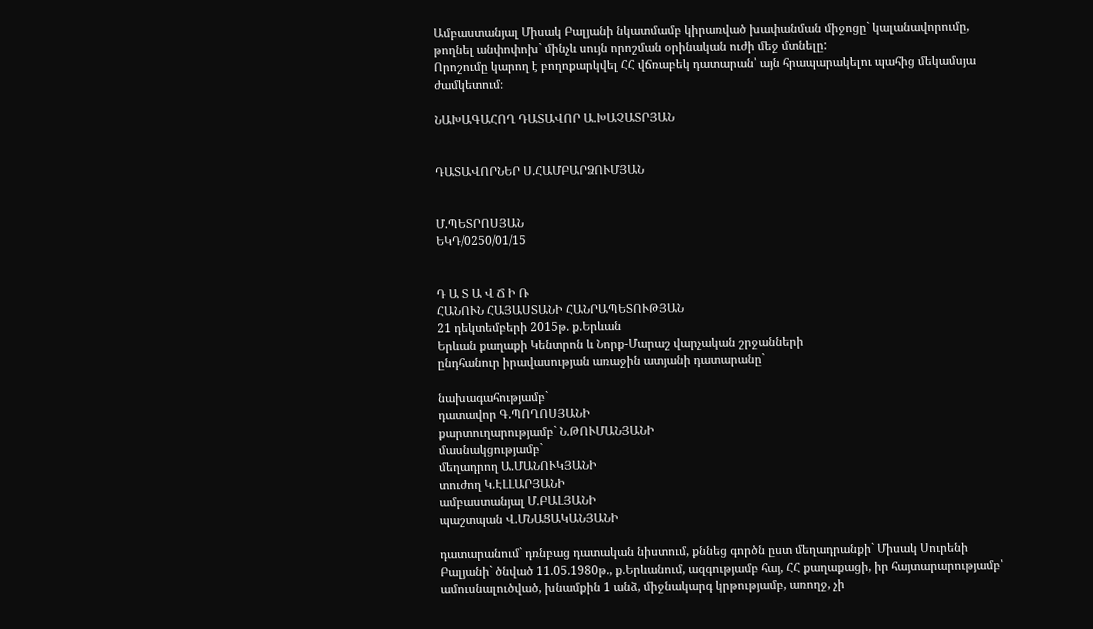Ամբաստանյալ Միսակ Բալյանի նկատմամբ կիրառված խափանման միջոցը` կալանավորումը, թողնել անփոփոխ` մինչև սույն որոշման օրինական ուժի մեջ մտնելը:
Որոշումը կարող է բողոքարկվել ՀՀ վճռաբեկ դատարան՝ այն հրապարակելու պահից մեկամսյա ժամկետում։

ՆԱԽԱԳԱՀՈՂ ԴԱՏԱՎՈՐ Ա.ԽԱՉԱՏՐՅԱՆ


ԴԱՏԱՎՈՐՆԵՐ Ս.ՀԱՄԲԱՐՁՈՒՄՅԱՆ


Մ.ՊԵՏՐՈՍՅԱՆ
ԵԿԴ/0250/01/15


Դ Ա Տ Ա Վ Ճ Ի Ռ
ՀԱՆՈՒՆ ՀԱՅԱՍՏԱՆԻ ՀԱՆՐԱՊԵՏՈՒԹՅԱՆ
21 դեկտեմբերի 2015թ. ք.Երևան
Երևան քաղաքի Կենտրոն և Նորք-Մարաշ վարչական շրջանների
ընդհանուր իրավասության առաջին ատյանի դատարանը`

նախագահությամբ`
դատավոր Գ.ՊՈՂՈՍՅԱՆԻ
քարտուղարությամբ` Ն.ԹՈՒՄԱՆՅԱՆԻ
մասնակցությամբ`
մեղադրող Ա.ՄԱՆՈՒԿՅԱՆԻ
տուժող Կ.ԷԼԼԱՐՅԱՆԻ
ամբաստանյալ Մ.ԲԱԼՅԱՆԻ
պաշտպան Վ.ՄՆԱՑԱԿԱՆՅԱՆԻ

դատարանում` դռնբաց դատական նիստում, քննեց գործն ըստ մեղադրանքի` Միսակ Սուրենի Բալյանի` ծնված 11.05.1980թ., ք.Երևանում, ազգությամբ հայ, ՀՀ քաղաքացի, իր հայտարարությամբ՝ ամուսնալուծված, խնամքին 1 անձ, միջնակարգ կրթությամբ, առողջ, չի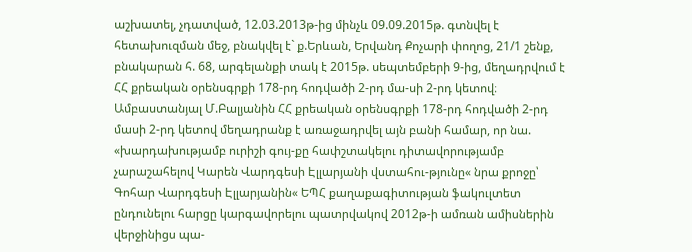աշխատել, չդատված, 12.03.2013թ-ից մինչև 09.09.2015թ. գտնվել է հետախուզման մեջ, բնակվել է` ք.Երևան, Երվանդ Քոչարի փողոց, 21/1 շենք, բնակարան հ. 68, արգելանքի տակ է 2015թ. սեպտեմբերի 9-ից, մեղադրվում է ՀՀ քրեական օրենսգրքի 178-րդ հոդվածի 2-րդ մա-սի 2-րդ կետով։
Ամբաստանյալ Մ.Բալյանին ՀՀ քրեական օրենսգրքի 178-րդ հոդվածի 2-րդ մասի 2-րդ կետով մեղադրանք է առաջադրվել այն բանի համար, որ նա. «խարդախությամբ ուրիշի գույ-քը հափշտակելու դիտավորությամբ չարաշահելով Կարեն Վարդգեսի Էլլարյանի վստահու-թյունը« նրա քրոջը՝ Գոհար Վարդգեսի Էլլարյանին« ԵՊՀ քաղաքագիտության ֆակուլտետ ընդունելու հարցը կարգավորելու պատրվակով 2012թ-ի ամռան ամիսներին վերջինիցս պա-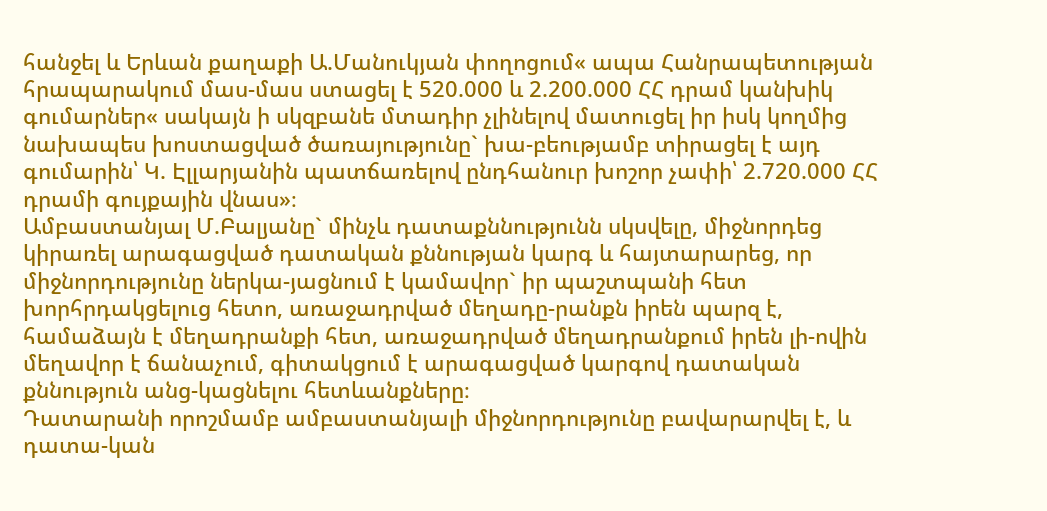հանջել և Երևան քաղաքի Ա.Մանուկյան փողոցում« ապա Հանրապետության հրապարակում մաս-մաս ստացել է 520.000 և 2.200.000 ՀՀ դրամ կանխիկ գումարներ« սակայն ի սկզբանե մտադիր չլինելով մատուցել իր իսկ կողմից նախապես խոստացված ծառայությունը` խա-բեությամբ տիրացել է այդ գումարին՝ Կ. Էլլարյանին պատճառելով ընդհանուր խոշոր չափի՝ 2.720.000 ՀՀ դրամի գույքային վնաս»։
Ամբաստանյալ Մ.Բալյանը` մինչև դատաքննությունն սկսվելը, միջնորդեց կիրառել արագացված դատական քննության կարգ և հայտարարեց, որ միջնորդությունը ներկա-յացնում է կամավոր` իր պաշտպանի հետ խորհրդակցելուց հետո, առաջադրված մեղադը-րանքն իրեն պարզ է, համաձայն է մեղադրանքի հետ, առաջադրված մեղադրանքում իրեն լի-ովին մեղավոր է ճանաչում, գիտակցում է արագացված կարգով դատական քննություն անց-կացնելու հետևանքները։
Դատարանի որոշմամբ ամբաստանյալի միջնորդությունը բավարարվել է, և դատա-կան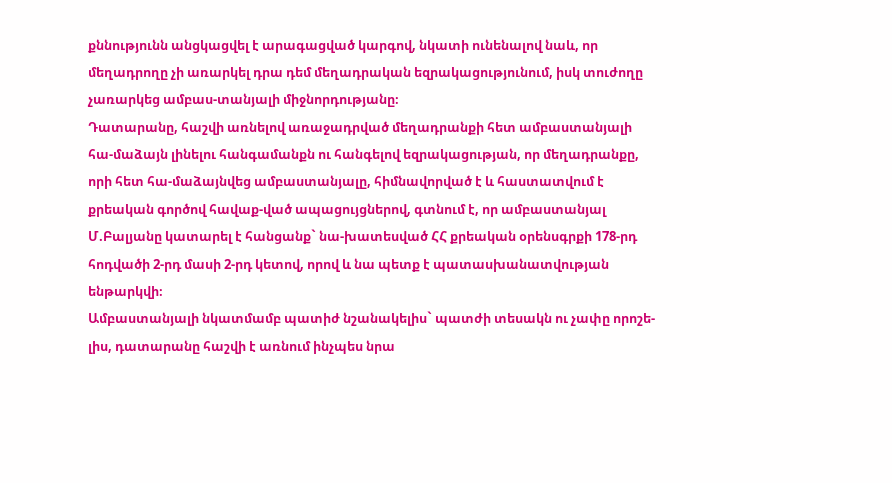քննությունն անցկացվել է արագացված կարգով, նկատի ունենալով նաև, որ մեղադրողը չի առարկել դրա դեմ մեղադրական եզրակացությունում, իսկ տուժողը չառարկեց ամբաս-տանյալի միջնորդությանը։
Դատարանը, հաշվի առնելով առաջադրված մեղադրանքի հետ ամբաստանյալի հա-մաձայն լինելու հանգամանքն ու հանգելով եզրակացության, որ մեղադրանքը, որի հետ հա-մաձայնվեց ամբաստանյալը, հիմնավորված է և հաստատվում է քրեական գործով հավաք-ված ապացույցներով, գտնում է, որ ամբաստանյալ Մ.Բալյանը կատարել է հանցանք` նա-խատեսված ՀՀ քրեական օրենսգրքի 178-րդ հոդվածի 2-րդ մասի 2-րդ կետով, որով և նա պետք է պատասխանատվության ենթարկվի։
Ամբաստանյալի նկատմամբ պատիժ նշանակելիս` պատժի տեսակն ու չափը որոշե-լիս, դատարանը հաշվի է առնում ինչպես նրա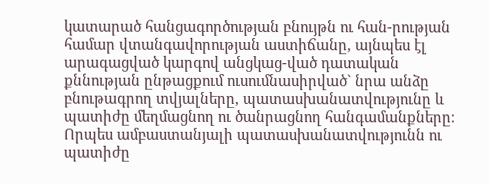կատարած հանցագործության բնույթն ու հան-րության համար վտանգավորության աստիճանը, այնպես էլ արագացված կարգով անցկաց-ված դատական քննության ընթացքում ուսումնասիրված` նրա անձը բնութագրող տվյալները, պատասխանատվությունը և պատիժը մեղմացնող ու ծանրացնող հանգամանքները։
Որպես ամբաստանյալի պատասխանատվությունն ու պատիժը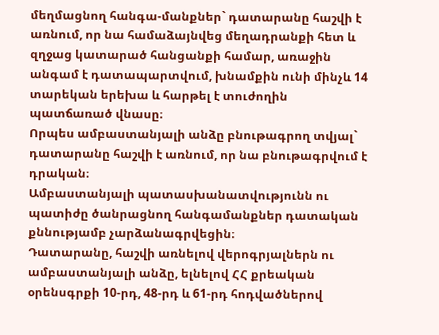մեղմացնող հանգա-մանքներ` դատարանը հաշվի է առնում, որ նա համաձայնվեց մեղադրանքի հետ և զղջաց կատարած հանցանքի համար, առաջին անգամ է դատապարտվում, խնամքին ունի մինչև 14 տարեկան երեխա և հարթել է տուժողին պատճառած վնասը։
Որպես ամբաստանյալի անձը բնութագրող տվյալ` դատարանը հաշվի է առնում, որ նա բնութագրվում է դրական։
Ամբաստանյալի պատասխանատվությունն ու պատիժը ծանրացնող հանգամանքներ դատական քննությամբ չարձանագրվեցին։
Դատարանը, հաշվի առնելով վերոգրյալներն ու ամբաստանյալի անձը, ելնելով ՀՀ քրեական օրենսգրքի 10-րդ, 48-րդ և 61-րդ հոդվածներով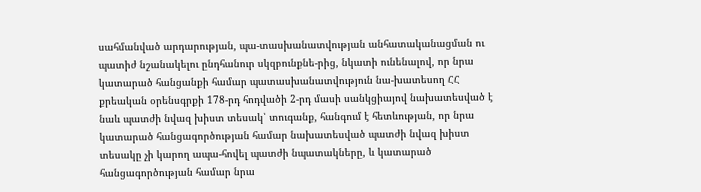սահմանված արդարության, պա-տասխանատվության անհատականացման ու պատիժ նշանակելու ընդհանուր սկզբունքնե-րից, նկատի ունենալով, որ նրա կատարած հանցանքի համար պատասխանատվություն նա-խատեսող ՀՀ քրեական օրենսգրքի 178-րդ հոդվածի 2-րդ մասի սանկցիայով նախատեսված է նաև պատժի նվազ խիստ տեսակ՝ տուգանք, հանգում է հետևության, որ նրա կատարած հանցագործության համար նախատեսված պատժի նվազ խիստ տեսակը չի կարող ապա-հովել պատժի նպատակները, և կատարած հանցագործության համար նրա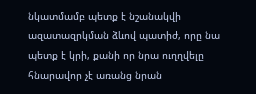նկատմամբ պետք է նշանակվի ազատազրկման ձևով պատիժ, որը նա պետք է կրի, քանի որ նրա ուղղվելը հնարավոր չէ առանց նրան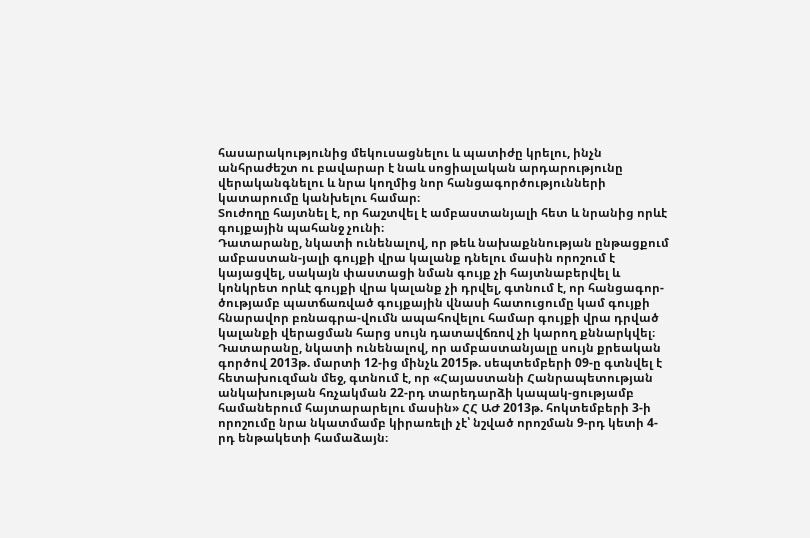հասարակությունից մեկուսացնելու և պատիժը կրելու, ինչն անհրաժեշտ ու բավարար է նաև սոցիալական արդարությունը վերականգնելու և նրա կողմից նոր հանցագործությունների կատարումը կանխելու համար։
Տուժողը հայտնել է, որ հաշտվել է ամբաստանյալի հետ և նրանից որևէ գույքային պահանջ չունի։
Դատարանը, նկատի ունենալով, որ թեև նախաքննության ընթացքում ամբաստան-յալի գույքի վրա կալանք դնելու մասին որոշում է կայացվել, սակայն փաստացի նման գույք չի հայտնաբերվել և կոնկրետ որևէ գույքի վրա կալանք չի դրվել, գտնում է, որ հանցագոր-ծությամբ պատճառված գույքային վնասի հատուցումը կամ գույքի հնարավոր բռնագրա-վումն ապահովելու համար գույքի վրա դրված կալանքի վերացման հարց սույն դատավճռով չի կարող քննարկվել։
Դատարանը, նկատի ունենալով, որ ամբաստանյալը սույն քրեական գործով 2013թ. մարտի 12-ից մինչև 2015թ. սեպտեմբերի 09-ը գտնվել է հետախուզման մեջ, գտնում է, որ «Հայաստանի Հանրապետության անկախության հռչակման 22-րդ տարեդարձի կապակ-ցությամբ համաներում հայտարարելու մասին» ՀՀ ԱԺ 2013թ. հոկտեմբերի 3-ի որոշումը նրա նկատմամբ կիրառելի չէ՝ նշված որոշման 9-րդ կետի 4-րդ ենթակետի համաձայն։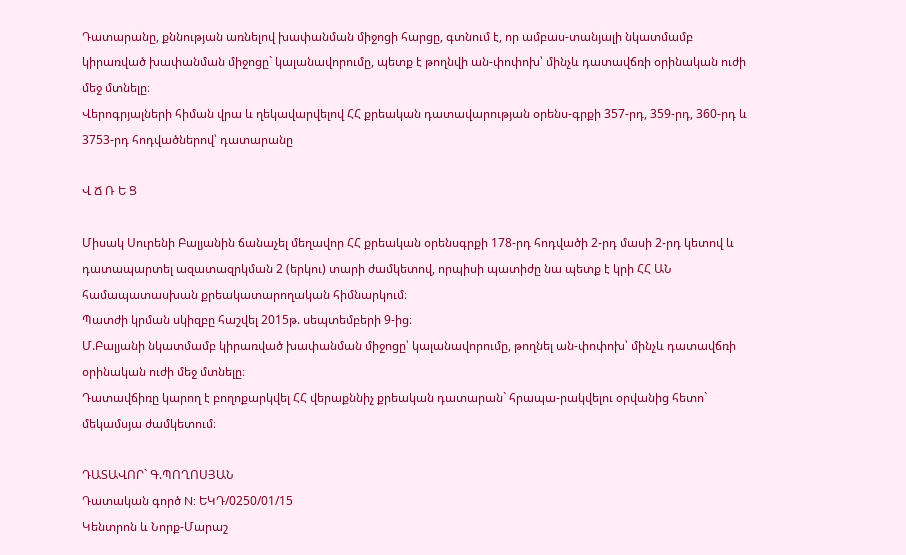Դատարանը, քննության առնելով խափանման միջոցի հարցը, գտնում է, որ ամբաս-տանյալի նկատմամբ կիրառված խափանման միջոցը` կալանավորումը, պետք է թողնվի ան-փոփոխ՝ մինչև դատավճռի օրինական ուժի մեջ մտնելը։
Վերոգրյալների հիման վրա և ղեկավարվելով ՀՀ քրեական դատավարության օրենս-գրքի 357-րդ, 359-րդ, 360-րդ և 3753-րդ հոդվածներով՝ դատարանը

Վ Ճ Ռ Ե Ց

Միսակ Սուրենի Բալյանին ճանաչել մեղավոր ՀՀ քրեական օրենսգրքի 178-րդ հոդվածի 2-րդ մասի 2-րդ կետով և դատապարտել ազատազրկման 2 (երկու) տարի ժամկետով, որպիսի պատիժը նա պետք է կրի ՀՀ ԱՆ համապատասխան քրեակատարողական հիմնարկում։
Պատժի կրման սկիզբը հաշվել 2015թ. սեպտեմբերի 9-ից։
Մ.Բալյանի նկատմամբ կիրառված խափանման միջոցը՝ կալանավորումը, թողնել ան-փոփոխ՝ մինչև դատավճռի օրինական ուժի մեջ մտնելը։
Դատավճիռը կարող է բողոքարկվել ՀՀ վերաքննիչ քրեական դատարան` հրապա-րակվելու օրվանից հետո` մեկամսյա ժամկետում։

ԴԱՏԱՎՈՐ` Գ.ՊՈՂՈՍՅԱՆ
Դատական գործ N: ԵԿԴ/0250/01/15
Կենտրոն և Նորք-Մարաշ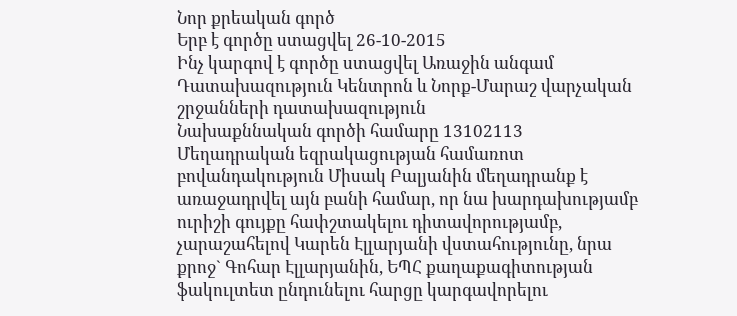Նոր քրեական գործ
Երբ է գործը ստացվել 26-10-2015
Ինչ կարգով է գործը ստացվել Առաջին անգամ
Դատախազություն Կենտրոն և Նորք-Մարաշ վարչական շրջանների դատախազություն
Նախաքննական գործի համարը 13102113
Մեղադրական եզրակացության համառոտ բովանդակություն Միսակ Բալյանին մեղադրանք է առաջադրվել այն բանի համար, որ նա խարդախությամբ ուրիշի գույքը հափշտակելու դիտավորությամբ, չարաշահելով Կարեն Էլլարյանի վստահությունը, նրա քրոջ` Գոհար Էլլարյանին, ԵՊՀ քաղաքագիտության ֆակուլտետ ընդունելու հարցը կարգավորելու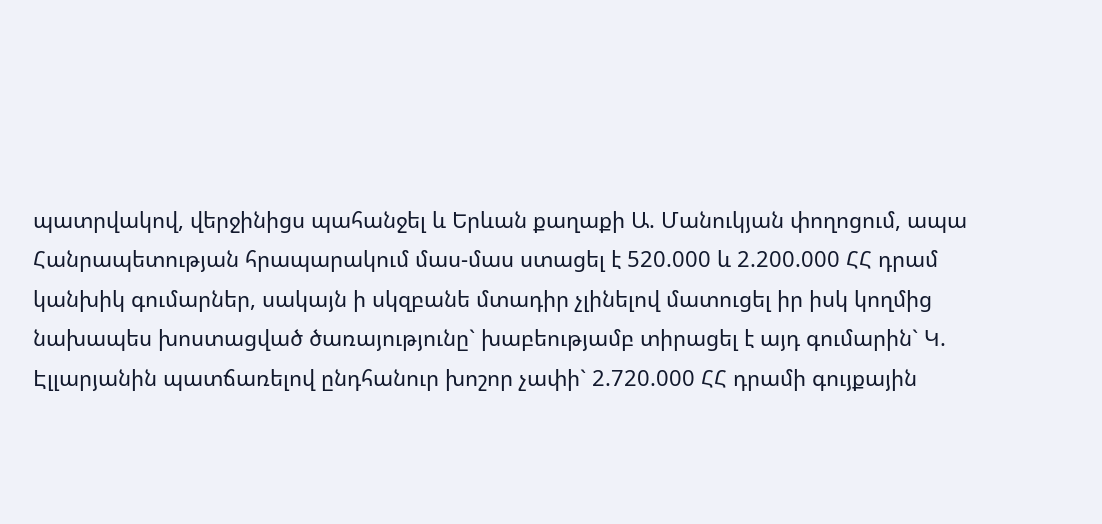պատրվակով, վերջինիցս պահանջել և Երևան քաղաքի Ա. Մանուկյան փողոցում, ապա Հանրապետության հրապարակում մաս-մաս ստացել է 520.000 և 2.200.000 ՀՀ դրամ կանխիկ գումարներ, սակայն ի սկզբանե մտադիր չլինելով մատուցել իր իսկ կողմից նախապես խոստացված ծառայությունը` խաբեությամբ տիրացել է այդ գումարին` Կ. Էլլարյանին պատճառելով ընդհանուր խոշոր չափի` 2.720.000 ՀՀ դրամի գույքային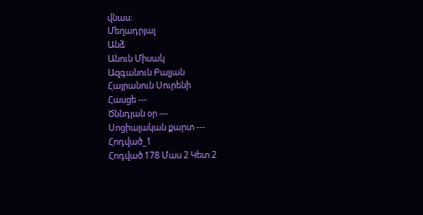վնաս:
Մեղադրյալ
Անձ
Անուն Միսակ
Ազգանուն Բալյան
Հայրանուն Սուրենի
Հասցե ---
Ծննդյան օր ---
Սոցիալական քարտ ---
Հոդված_1
Հոդված 178 Մաս 2 Կետ 2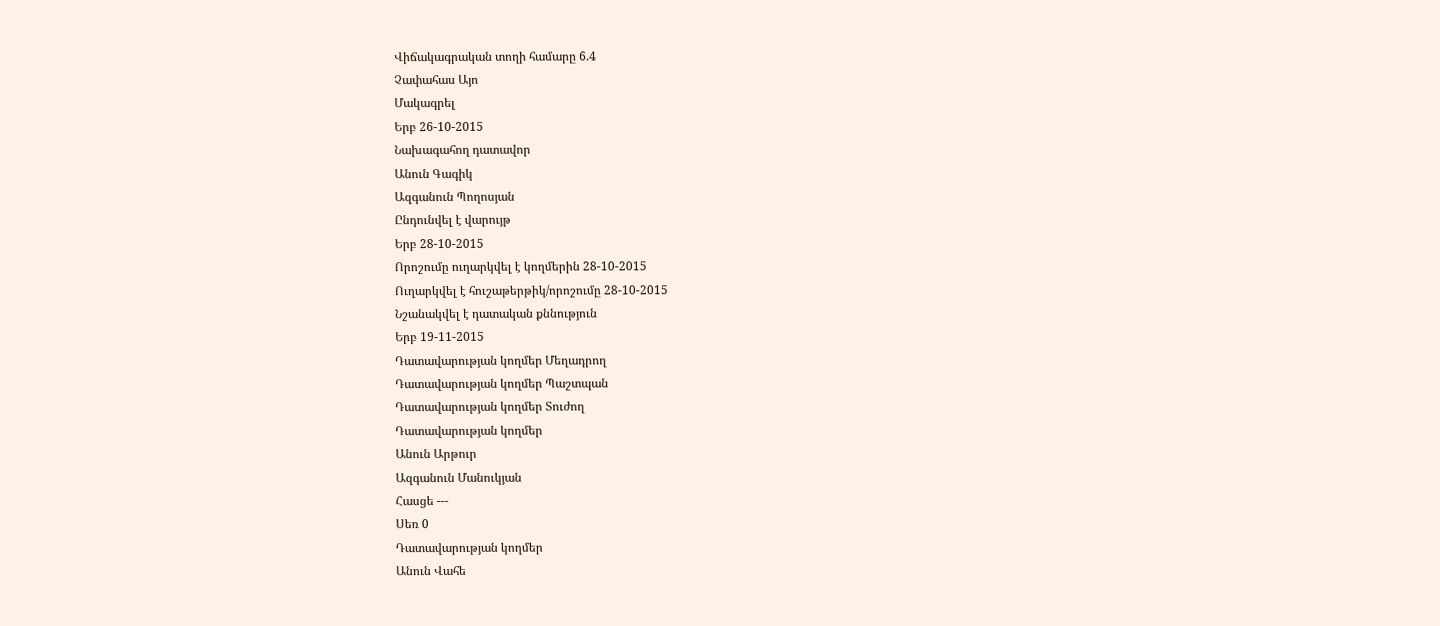Վիճակագրական տողի համարը 6.4
Չափահաս Այո
Մակագրել
Երբ 26-10-2015
Նախագահող դատավոր
Անուն Գագիկ
Ազգանուն Պողոսյան
Ընդունվել է վարույթ
Երբ 28-10-2015
Որոշումը ուղարկվել է կողմերին 28-10-2015
Ուղարկվել է հուշաթերթիկ/որոշումը 28-10-2015
Նշանակվել է դատական քննություն
Երբ 19-11-2015
Դատավարության կողմեր Մեղադրող
Դատավարության կողմեր Պաշտպան
Դատավարության կողմեր Տուժող
Դատավարության կողմեր
Անուն Արթուր
Ազգանուն Մանուկյան
Հասցե ---
Սեռ 0
Դատավարության կողմեր
Անուն Վահե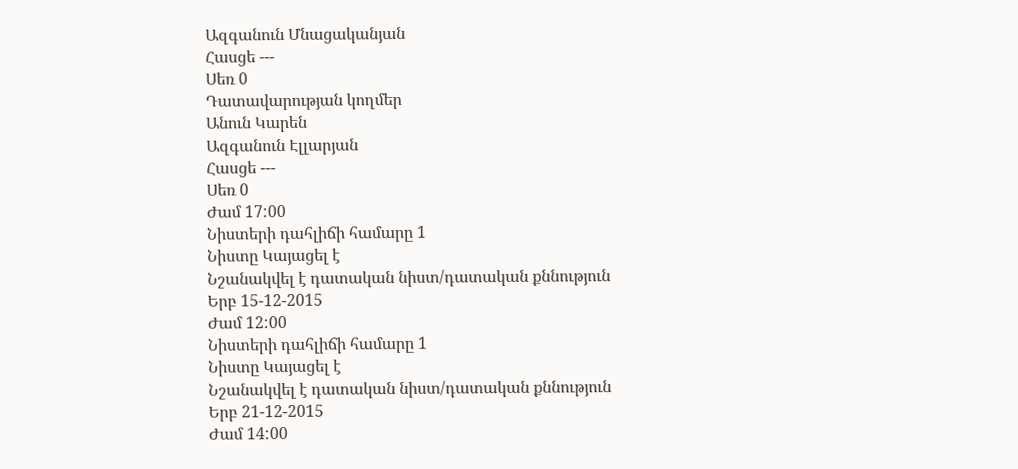Ազգանուն Մնացականյան
Հասցե ---
Սեռ 0
Դատավարության կողմեր
Անուն Կարեն
Ազգանուն Էլլարյան
Հասցե ---
Սեռ 0
Ժամ 17:00
Նիստերի դահլիճի համարը 1
Նիստը Կայացել է
Նշանակվել է դատական նիստ/դատական քննություն
Երբ 15-12-2015
Ժամ 12:00
Նիստերի դահլիճի համարը 1
Նիստը Կայացել է
Նշանակվել է դատական նիստ/դատական քննություն
Երբ 21-12-2015
Ժամ 14:00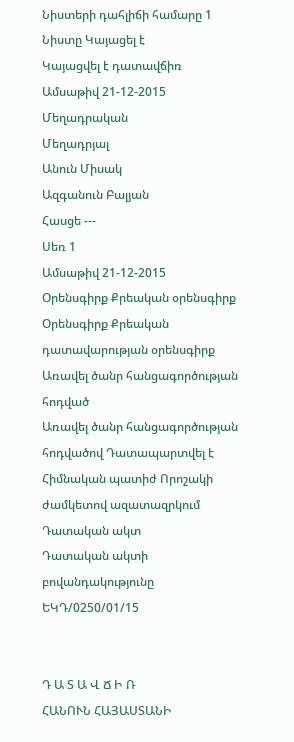Նիստերի դահլիճի համարը 1
Նիստը Կայացել է
Կայացվել է դատավճիռ
Ամսաթիվ 21-12-2015
Մեղադրական
Մեղադրյալ
Անուն Միսակ
Ազգանուն Բալյան
Հասցե ---
Սեռ 1
Ամսաթիվ 21-12-2015
Օրենսգիրք Քրեական օրենսգիրք
Օրենսգիրք Քրեական դատավարության օրենսգիրք
Առավել ծանր հանցագործության հոդված
Առավել ծանր հանցագործության հոդվածով Դատապարտվել է
Հիմնական պատիժ Որոշակի ժամկետով ազատազրկում
Դատական ակտ
Դատական ակտի բովանդակությունը ԵԿԴ/0250/01/15


Դ Ա Տ Ա Վ Ճ Ի Ռ
ՀԱՆՈՒՆ ՀԱՅԱՍՏԱՆԻ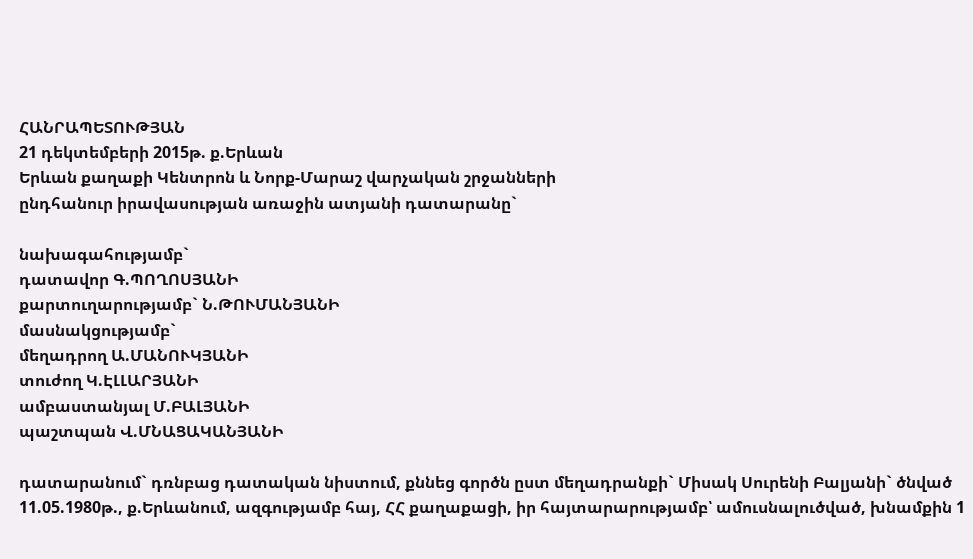ՀԱՆՐԱՊԵՏՈՒԹՅԱՆ
21 դեկտեմբերի 2015թ. ք.Երևան
Երևան քաղաքի Կենտրոն և Նորք-Մարաշ վարչական շրջանների
ընդհանուր իրավասության առաջին ատյանի դատարանը`

նախագահությամբ`
դատավոր Գ.ՊՈՂՈՍՅԱՆԻ
քարտուղարությամբ` Ն.ԹՈՒՄԱՆՅԱՆԻ
մասնակցությամբ`
մեղադրող Ա.ՄԱՆՈՒԿՅԱՆԻ
տուժող Կ.ԷԼԼԱՐՅԱՆԻ
ամբաստանյալ Մ.ԲԱԼՅԱՆԻ
պաշտպան Վ.ՄՆԱՑԱԿԱՆՅԱՆԻ

դատարանում` դռնբաց դատական նիստում, քննեց գործն ըստ մեղադրանքի` Միսակ Սուրենի Բալյանի` ծնված 11.05.1980թ., ք.Երևանում, ազգությամբ հայ, ՀՀ քաղաքացի, իր հայտարարությամբ՝ ամուսնալուծված, խնամքին 1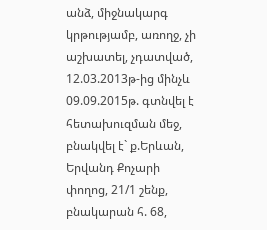անձ, միջնակարգ կրթությամբ, առողջ, չի աշխատել, չդատված, 12.03.2013թ-ից մինչև 09.09.2015թ. գտնվել է հետախուզման մեջ, բնակվել է` ք.Երևան, Երվանդ Քոչարի փողոց, 21/1 շենք, բնակարան հ. 68,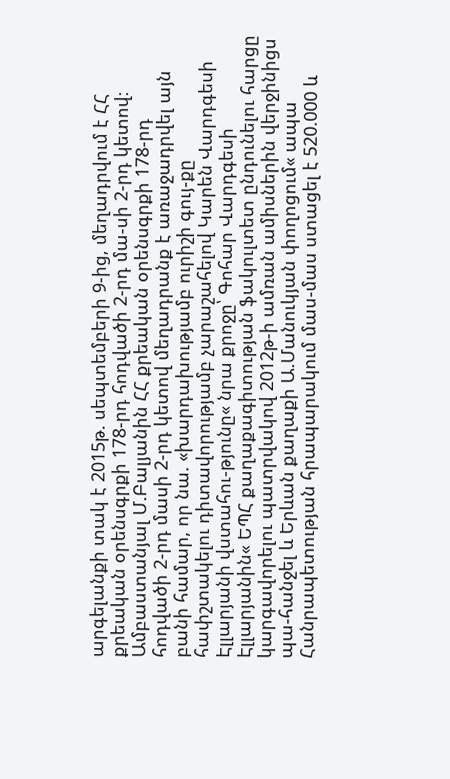արգելանքի տակ է 2015թ. սեպտեմբերի 9-ից, մեղադրվում է ՀՀ քրեական օրենսգրքի 178-րդ հոդվածի 2-րդ մա-սի 2-րդ կետով։
Ամբաստանյալ Մ.Բալյանին ՀՀ քրեական օրենսգրքի 178-րդ հոդվածի 2-րդ մասի 2-րդ կետով մեղադրանք է առաջադրվել այն բանի համար, որ նա. «խարդախությամբ ուրիշի գույ-քը հափշտակելու դիտավորությամբ չարաշահելով Կարեն Վարդգեսի Էլլարյանի վստահու-թյունը« նրա քրոջը՝ Գոհար Վարդգեսի Էլլարյանին« ԵՊՀ քաղաքագիտության ֆակուլտետ ընդունելու հարցը կարգավորելու պատրվակով 2012թ-ի ամռան ամիսներին վերջինիցս պա-հանջել և Երևան քաղաքի Ա.Մանուկյան փողոցում« ապա Հանրապետության հրապարակում մաս-մաս ստացել է 520.000 և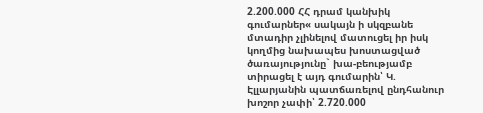2.200.000 ՀՀ դրամ կանխիկ գումարներ« սակայն ի սկզբանե մտադիր չլինելով մատուցել իր իսկ կողմից նախապես խոստացված ծառայությունը` խա-բեությամբ տիրացել է այդ գումարին՝ Կ. Էլլարյանին պատճառելով ընդհանուր խոշոր չափի՝ 2.720.000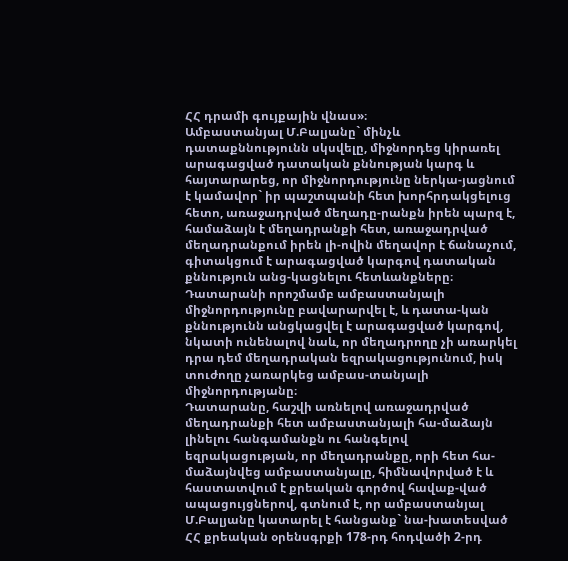ՀՀ դրամի գույքային վնաս»։
Ամբաստանյալ Մ.Բալյանը` մինչև դատաքննությունն սկսվելը, միջնորդեց կիրառել արագացված դատական քննության կարգ և հայտարարեց, որ միջնորդությունը ներկա-յացնում է կամավոր` իր պաշտպանի հետ խորհրդակցելուց հետո, առաջադրված մեղադը-րանքն իրեն պարզ է, համաձայն է մեղադրանքի հետ, առաջադրված մեղադրանքում իրեն լի-ովին մեղավոր է ճանաչում, գիտակցում է արագացված կարգով դատական քննություն անց-կացնելու հետևանքները։
Դատարանի որոշմամբ ամբաստանյալի միջնորդությունը բավարարվել է, և դատա-կան քննությունն անցկացվել է արագացված կարգով, նկատի ունենալով նաև, որ մեղադրողը չի առարկել դրա դեմ մեղադրական եզրակացությունում, իսկ տուժողը չառարկեց ամբաս-տանյալի միջնորդությանը։
Դատարանը, հաշվի առնելով առաջադրված մեղադրանքի հետ ամբաստանյալի հա-մաձայն լինելու հանգամանքն ու հանգելով եզրակացության, որ մեղադրանքը, որի հետ հա-մաձայնվեց ամբաստանյալը, հիմնավորված է և հաստատվում է քրեական գործով հավաք-ված ապացույցներով, գտնում է, որ ամբաստանյալ Մ.Բալյանը կատարել է հանցանք` նա-խատեսված ՀՀ քրեական օրենսգրքի 178-րդ հոդվածի 2-րդ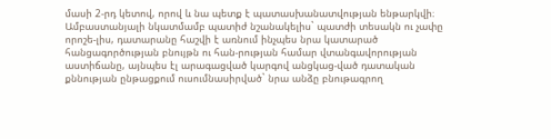մասի 2-րդ կետով, որով և նա պետք է պատասխանատվության ենթարկվի։
Ամբաստանյալի նկատմամբ պատիժ նշանակելիս` պատժի տեսակն ու չափը որոշե-լիս, դատարանը հաշվի է առնում ինչպես նրա կատարած հանցագործության բնույթն ու հան-րության համար վտանգավորության աստիճանը, այնպես էլ արագացված կարգով անցկաց-ված դատական քննության ընթացքում ուսումնասիրված` նրա անձը բնութագրող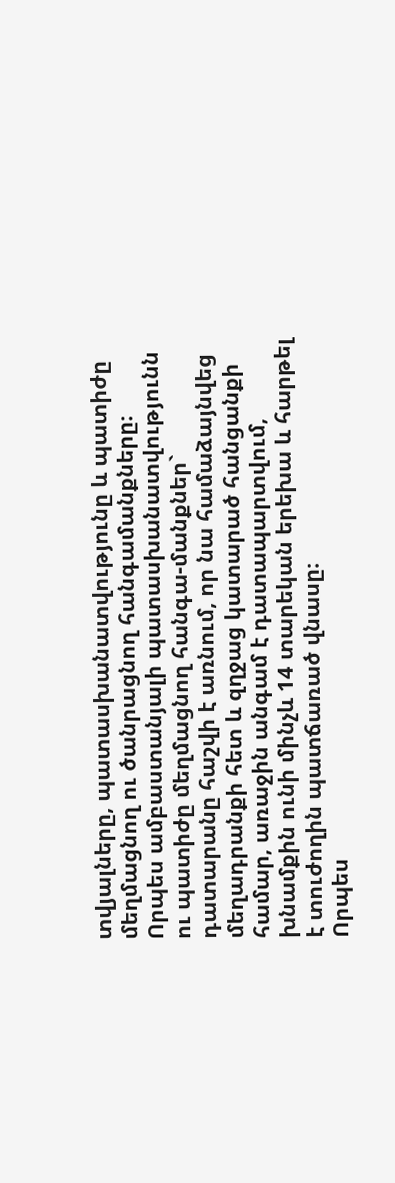տվյալները, պատասխանատվությունը և պատիժը մեղմացնող ու ծանրացնող հանգամանքները։
Որպես ամբաստանյալի պատասխանատվությունն ու պատիժը մեղմացնող հանգա-մանքներ` դատարանը հաշվի է առնում, որ նա համաձայնվեց մեղադրանքի հետ և զղջաց կատարած հանցանքի համար, առաջին անգամ է դատապարտվում, խնամքին ունի մինչև 14 տարեկան երեխա և հարթել է տուժողին պատճառած վնասը։
Որպես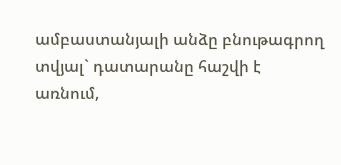ամբաստանյալի անձը բնութագրող տվյալ` դատարանը հաշվի է առնում,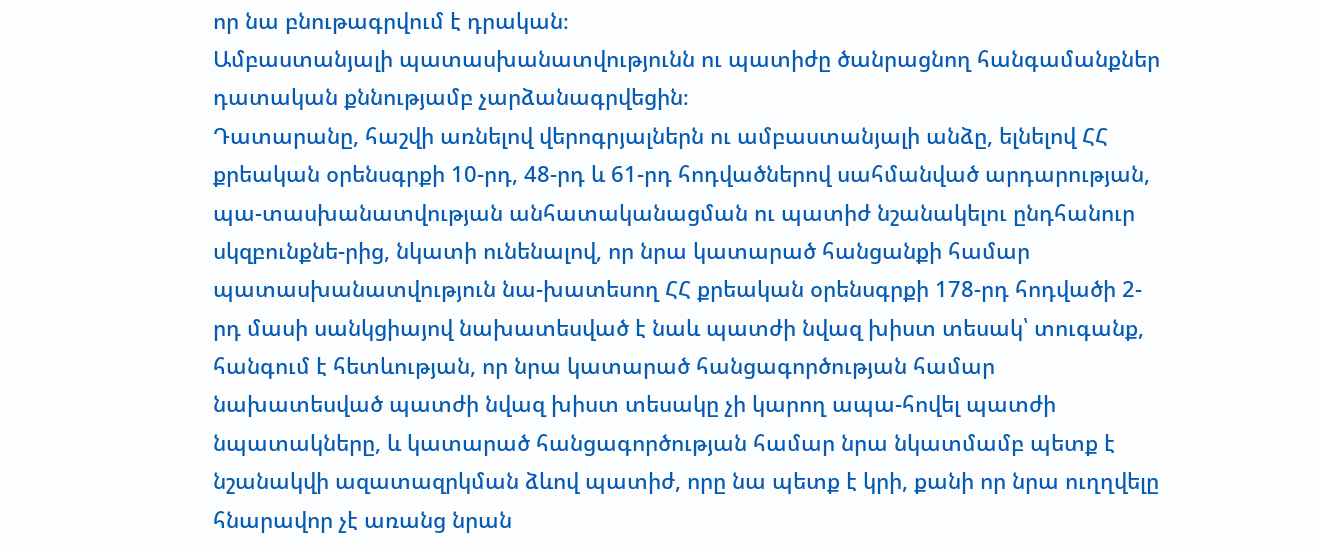որ նա բնութագրվում է դրական։
Ամբաստանյալի պատասխանատվությունն ու պատիժը ծանրացնող հանգամանքներ դատական քննությամբ չարձանագրվեցին։
Դատարանը, հաշվի առնելով վերոգրյալներն ու ամբաստանյալի անձը, ելնելով ՀՀ քրեական օրենսգրքի 10-րդ, 48-րդ և 61-րդ հոդվածներով սահմանված արդարության, պա-տասխանատվության անհատականացման ու պատիժ նշանակելու ընդհանուր սկզբունքնե-րից, նկատի ունենալով, որ նրա կատարած հանցանքի համար պատասխանատվություն նա-խատեսող ՀՀ քրեական օրենսգրքի 178-րդ հոդվածի 2-րդ մասի սանկցիայով նախատեսված է նաև պատժի նվազ խիստ տեսակ՝ տուգանք, հանգում է հետևության, որ նրա կատարած հանցագործության համար նախատեսված պատժի նվազ խիստ տեսակը չի կարող ապա-հովել պատժի նպատակները, և կատարած հանցագործության համար նրա նկատմամբ պետք է նշանակվի ազատազրկման ձևով պատիժ, որը նա պետք է կրի, քանի որ նրա ուղղվելը հնարավոր չէ առանց նրան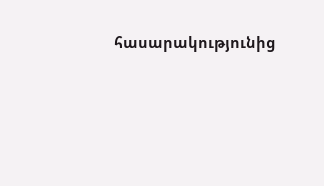հասարակությունից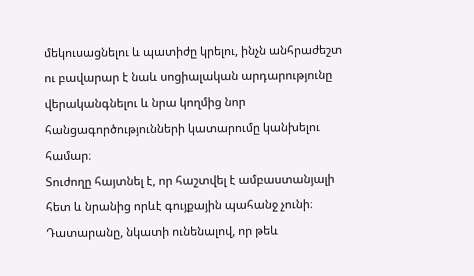մեկուսացնելու և պատիժը կրելու, ինչն անհրաժեշտ ու բավարար է նաև սոցիալական արդարությունը վերականգնելու և նրա կողմից նոր հանցագործությունների կատարումը կանխելու համար։
Տուժողը հայտնել է, որ հաշտվել է ամբաստանյալի հետ և նրանից որևէ գույքային պահանջ չունի։
Դատարանը, նկատի ունենալով, որ թեև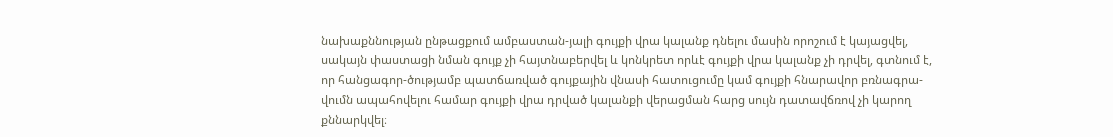նախաքննության ընթացքում ամբաստան-յալի գույքի վրա կալանք դնելու մասին որոշում է կայացվել, սակայն փաստացի նման գույք չի հայտնաբերվել և կոնկրետ որևէ գույքի վրա կալանք չի դրվել, գտնում է, որ հանցագոր-ծությամբ պատճառված գույքային վնասի հատուցումը կամ գույքի հնարավոր բռնագրա-վումն ապահովելու համար գույքի վրա դրված կալանքի վերացման հարց սույն դատավճռով չի կարող քննարկվել։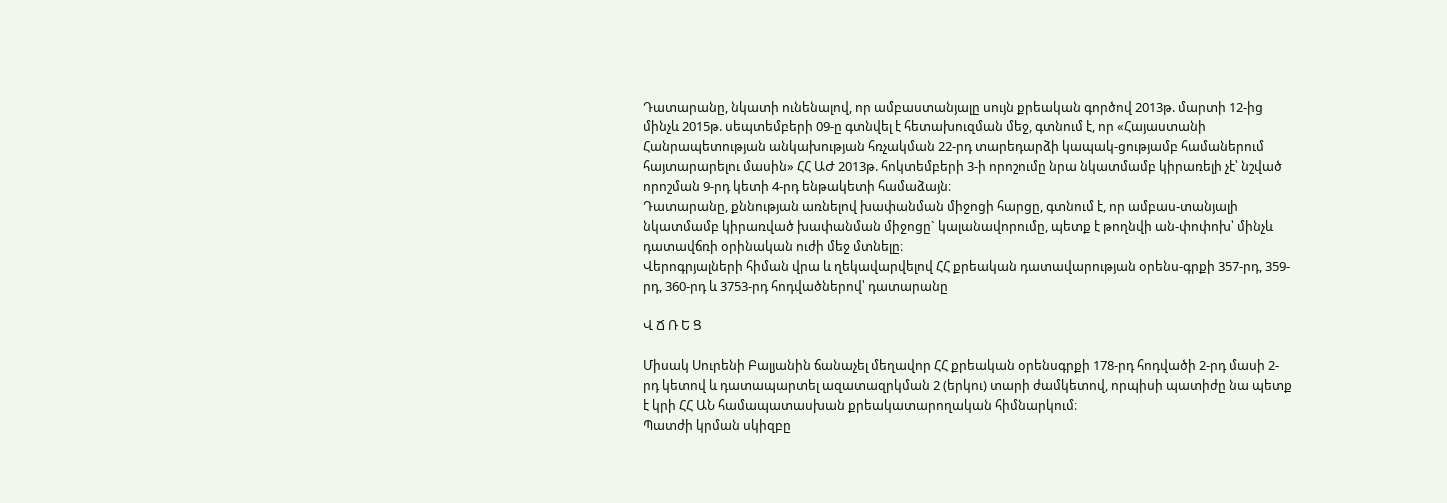Դատարանը, նկատի ունենալով, որ ամբաստանյալը սույն քրեական գործով 2013թ. մարտի 12-ից մինչև 2015թ. սեպտեմբերի 09-ը գտնվել է հետախուզման մեջ, գտնում է, որ «Հայաստանի Հանրապետության անկախության հռչակման 22-րդ տարեդարձի կապակ-ցությամբ համաներում հայտարարելու մասին» ՀՀ ԱԺ 2013թ. հոկտեմբերի 3-ի որոշումը նրա նկատմամբ կիրառելի չէ՝ նշված որոշման 9-րդ կետի 4-րդ ենթակետի համաձայն։
Դատարանը, քննության առնելով խափանման միջոցի հարցը, գտնում է, որ ամբաս-տանյալի նկատմամբ կիրառված խափանման միջոցը` կալանավորումը, պետք է թողնվի ան-փոփոխ՝ մինչև դատավճռի օրինական ուժի մեջ մտնելը։
Վերոգրյալների հիման վրա և ղեկավարվելով ՀՀ քրեական դատավարության օրենս-գրքի 357-րդ, 359-րդ, 360-րդ և 3753-րդ հոդվածներով՝ դատարանը

Վ Ճ Ռ Ե Ց

Միսակ Սուրենի Բալյանին ճանաչել մեղավոր ՀՀ քրեական օրենսգրքի 178-րդ հոդվածի 2-րդ մասի 2-րդ կետով և դատապարտել ազատազրկման 2 (երկու) տարի ժամկետով, որպիսի պատիժը նա պետք է կրի ՀՀ ԱՆ համապատասխան քրեակատարողական հիմնարկում։
Պատժի կրման սկիզբը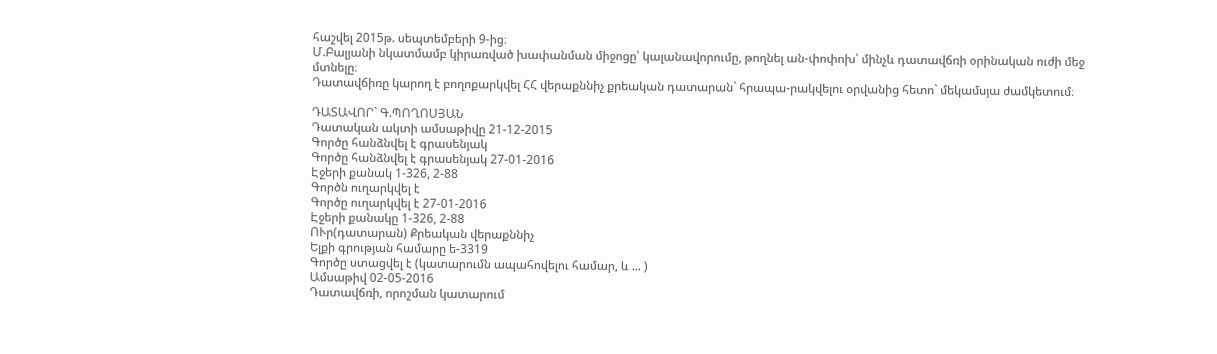հաշվել 2015թ. սեպտեմբերի 9-ից։
Մ.Բալյանի նկատմամբ կիրառված խափանման միջոցը՝ կալանավորումը, թողնել ան-փոփոխ՝ մինչև դատավճռի օրինական ուժի մեջ մտնելը։
Դատավճիռը կարող է բողոքարկվել ՀՀ վերաքննիչ քրեական դատարան` հրապա-րակվելու օրվանից հետո` մեկամսյա ժամկետում։

ԴԱՏԱՎՈՐ` Գ.ՊՈՂՈՍՅԱՆ
Դատական ակտի ամսաթիվը 21-12-2015
Գործը հանձնվել է գրասենյակ
Գործը հանձնվել է գրասենյակ 27-01-2016
Էջերի քանակ 1-326, 2-88
Գործն ուղարկվել է
Գործը ուղարկվել է 27-01-2016
Էջերի քանակը 1-326, 2-88
ՈՒր(դատարան) Քրեական վերաքննիչ
Ելքի գրության համարը ե-3319
Գործը ստացվել է (կատարումն ապահովելու համար, և ... )
Ամսաթիվ 02-05-2016
Դատավճռի, որոշման կատարում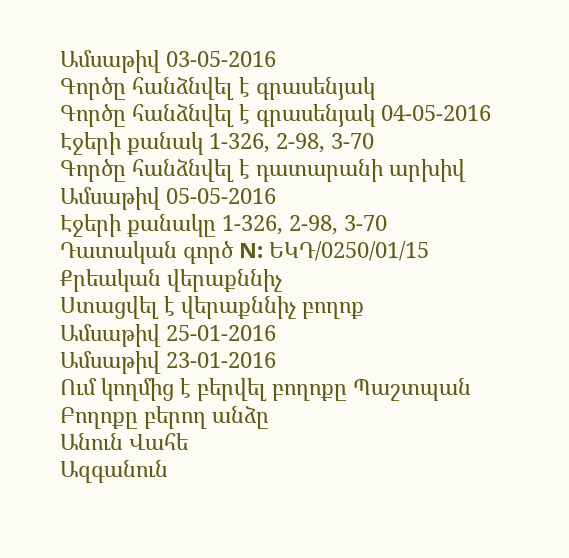Ամսաթիվ 03-05-2016
Գործը հանձնվել է գրասենյակ
Գործը հանձնվել է գրասենյակ 04-05-2016
Էջերի քանակ 1-326, 2-98, 3-70
Գործը հանձնվել է դատարանի արխիվ
Ամսաթիվ 05-05-2016
Էջերի քանակը 1-326, 2-98, 3-70
Դատական գործ N: ԵԿԴ/0250/01/15
Քրեական վերաքննիչ
Ստացվել է վերաքննիչ բողոք
Ամսաթիվ 25-01-2016
Ամսաթիվ 23-01-2016
Ում կողմից է բերվել բողոքը Պաշտպան
Բողոքը բերող անձը
Անուն Վահե
Ազգանուն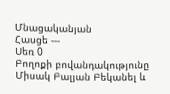Մնացականյան
Հասցե ---
Սեռ 0
Բողոքի բովանդակությունը Միսակ Բալյան Բեկանել և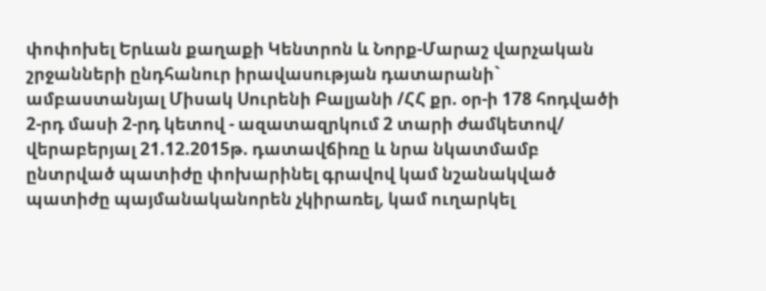փոփոխել Երևան քաղաքի Կենտրոն և Նորք-Մարաշ վարչական շրջանների ընդհանուր իրավասության դատարանի` ամբաստանյալ Միսակ Սուրենի Բալյանի /ՀՀ քր. օր-ի 178 հոդվածի 2-րդ մասի 2-րդ կետով - ազատազրկում 2 տարի ժամկետով/ վերաբերյալ 21.12.2015թ. դատավճիռը և նրա նկատմամբ ընտրված պատիժը փոխարինել գրավով կամ նշանակված պատիժը պայմանականորեն չկիրառել, կամ ուղարկել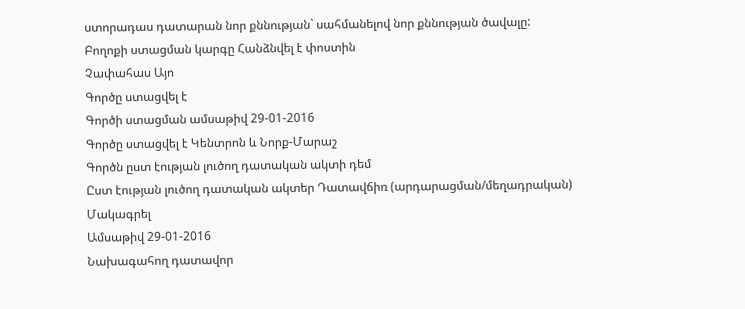ստորադաս դատարան նոր քննության` սահմանելով նոր քննության ծավալը:
Բողոքի ստացման կարգը Հանձնվել է փոստին
Չափահաս Այո
Գործը ստացվել է
Գործի ստացման ամսաթիվ 29-01-2016
Գործը ստացվել է Կենտրոն և Նորք-Մարաշ
Գործն ըստ էության լուծող դատական ակտի դեմ
Ըստ էության լուծող դատական ակտեր Դատավճիռ (արդարացման/մեղադրական)
Մակագրել
Ամսաթիվ 29-01-2016
Նախագահող դատավոր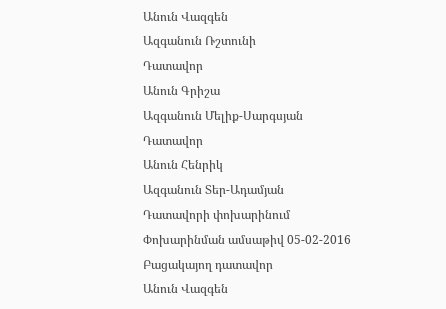Անուն Վազգեն
Ազգանուն Ռշտունի
Դատավոր
Անուն Գրիշա
Ազգանուն Մելիք-Սարգսյան
Դատավոր
Անուն Հենրիկ
Ազգանուն Տեր-Ադամյան
Դատավորի փոխարինում
Փոխարինման ամսաթիվ 05-02-2016
Բացակայող դատավոր
Անուն Վազգեն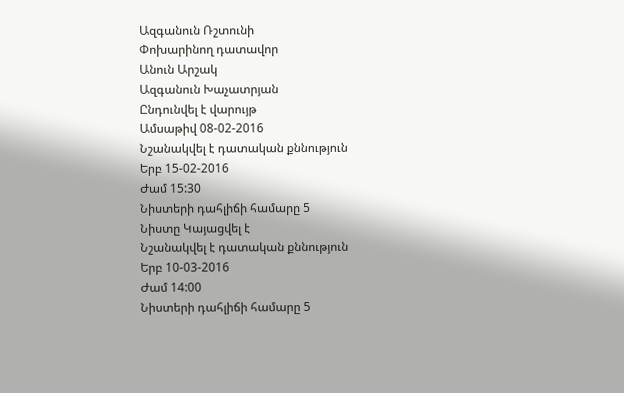Ազգանուն Ռշտունի
Փոխարինող դատավոր
Անուն Արշակ
Ազգանուն Խաչատրյան
Ընդունվել է վարույթ
Ամսաթիվ 08-02-2016
Նշանակվել է դատական քննություն
Երբ 15-02-2016
Ժամ 15:30
Նիստերի դահլիճի համարը 5
Նիստը Կայացվել է
Նշանակվել է դատական քննություն
Երբ 10-03-2016
Ժամ 14:00
Նիստերի դահլիճի համարը 5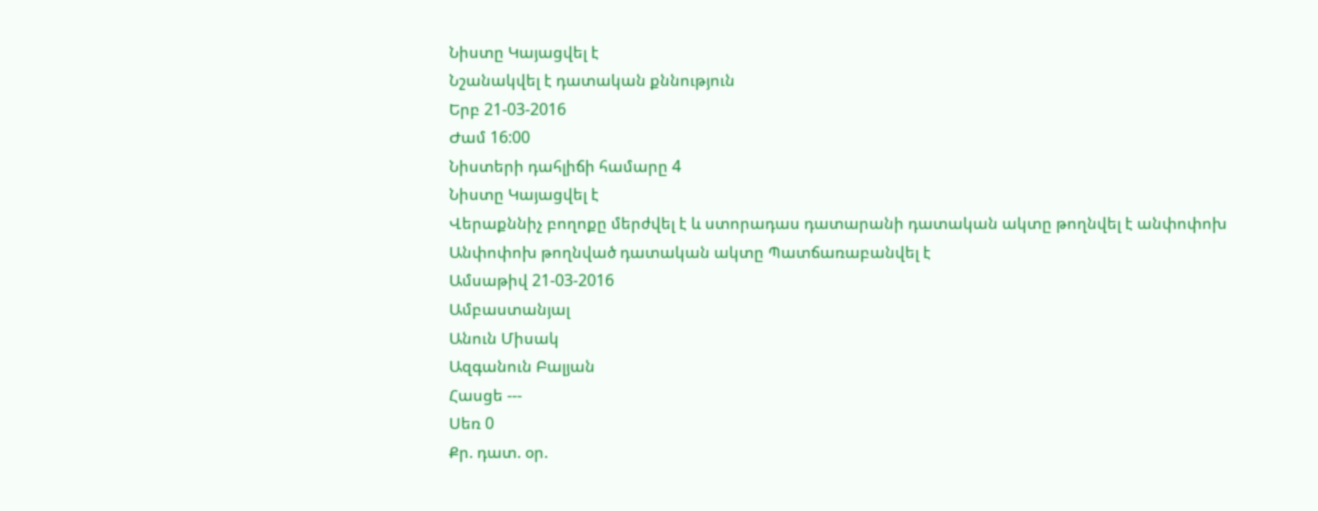Նիստը Կայացվել է
Նշանակվել է դատական քննություն
Երբ 21-03-2016
Ժամ 16:00
Նիստերի դահլիճի համարը 4
Նիստը Կայացվել է
Վերաքննիչ բողոքը մերժվել է և ստորադաս դատարանի դատական ակտը թողնվել է անփոփոխ
Անփոփոխ թողնված դատական ակտը Պատճառաբանվել է
Ամսաթիվ 21-03-2016
Ամբաստանյալ
Անուն Միսակ
Ազգանուն Բալյան
Հասցե ---
Սեռ 0
Քր. դատ. օր.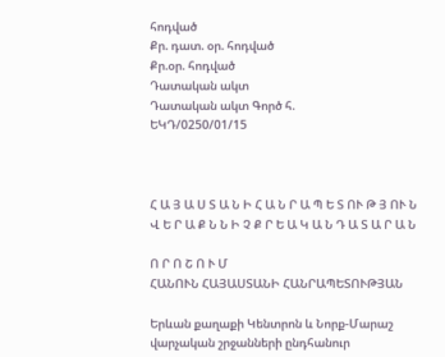հոդված
Քր. դատ. օր. հոդված
Քր.օր. հոդված
Դատական ակտ
Դատական ակտ Գործ հ.
ԵԿԴ/0250/01/15



Հ Ա Յ Ա Ս Տ Ա Ն Ի Հ Ա Ն Ր Ա Պ Ե Տ ՈՒ Թ Յ ՈՒ Ն
Վ Ե Ր Ա Ք Ն Ն Ի Չ Ք Ր Ե Ա Կ Ա Ն Դ Ա Տ Ա Ր Ա Ն

Ո Ր Ո Շ Ո Ւ Մ
ՀԱՆՈՒՆ ՀԱՅԱՍՏԱՆԻ ՀԱՆՐԱՊԵՏՈՒԹՅԱՆ

Երևան քաղաքի Կենտրոն և Նորք-Մարաշ
վարչական շրջանների ընդհանուր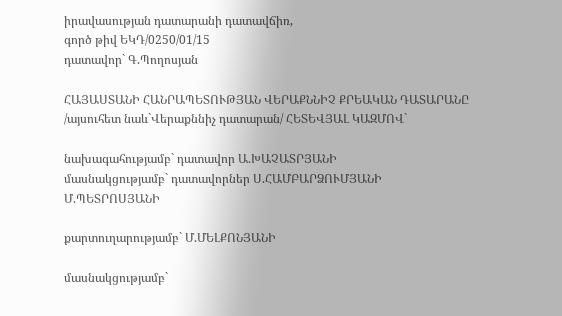իրավասության դատարանի դատավճիռ,
գործ թիվ ԵԿԴ/0250/01/15
դատավոր` Գ.Պողոսյան

ՀԱՅԱՍՏԱՆԻ ՀԱՆՐԱՊԵՏՈՒԹՅԱՆ ՎԵՐԱՔՆՆԻՉ ՔՐԵԱԿԱՆ ԴԱՏԱՐԱՆԸ
/այսուհետ նաև`Վերաքննիչ դատարան/ ՀԵՏԵՎՅԱԼ ԿԱԶՄՈՎ`

նախագահությամբ` դատավոր Ա.ԽԱՉԱՏՐՅԱՆԻ
մասնակցությամբ` դատավորներ Ս.ՀԱՄԲԱՐՁՈՒՄՅԱՆԻ
Մ.ՊԵՏՐՈՍՅԱՆԻ

քարտուղարությամբ` Մ.ՄԵԼՔՈՆՅԱՆԻ

մասնակցությամբ`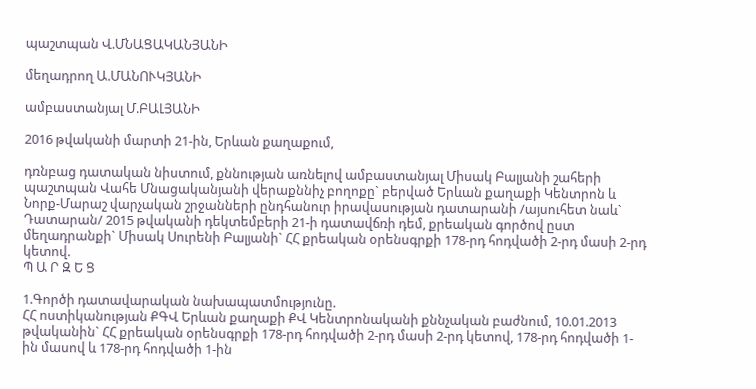պաշտպան Վ.ՄՆԱՑԱԿԱՆՅԱՆԻ

մեղադրող Ա.ՄԱՆՈՒԿՅԱՆԻ

ամբաստանյալ Մ.ԲԱԼՅԱՆԻ

2016 թվականի մարտի 21-ին, Երևան քաղաքում,

դռնբաց դատական նիստում, քննության առնելով ամբաստանյալ Միսակ Բալյանի շահերի պաշտպան Վահե Մնացականյանի վերաքննիչ բողոքը` բերված Երևան քաղաքի Կենտրոն և Նորք-Մարաշ վարչական շրջանների ընդհանուր իրավասության դատարանի /այսուհետ նաև` Դատարան/ 2015 թվականի դեկտեմբերի 21-ի դատավճռի դեմ, քրեական գործով ըստ մեղադրանքի` Միսակ Սուրենի Բալյանի` ՀՀ քրեական օրենսգրքի 178-րդ հոդվածի 2-րդ մասի 2-րդ կետով.
Պ Ա Ր Զ Ե Ց

1.Գործի դատավարական նախապատմությունը.
ՀՀ ոստիկանության ՔԳՎ Երևան քաղաքի ՔՎ Կենտրոնականի քննչական բաժնում, 10.01.2013 թվականին` ՀՀ քրեական օրենսգրքի 178-րդ հոդվածի 2-րդ մասի 2-րդ կետով, 178-րդ հոդվածի 1-ին մասով և 178-րդ հոդվածի 1-ին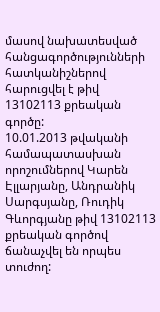մասով նախատեսված հանցագործությունների հատկանիշներով հարուցվել է թիվ 13102113 քրեական գործը:
10.01.2013 թվականի համապատասխան որոշումներով Կարեն Էլլարյանը, Անդրանիկ Սարգսյանը, Ռուդիկ Գևորգյանը թիվ 13102113 քրեական գործով ճանաչվել են որպես տուժող: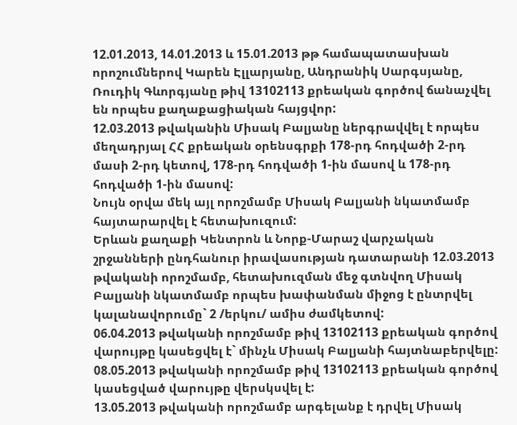12.01.2013, 14.01.2013 և 15.01.2013 թթ համապատասխան որոշումներով Կարեն Էլլարյանը, Անդրանիկ Սարգսյանը, Ռուդիկ Գևորգյանը թիվ 13102113 քրեական գործով ճանաչվել են որպես քաղաքացիական հայցվոր:
12.03.2013 թվականին Միսակ Բալյանը ներգրավվել է որպես մեղադրյալ ՀՀ քրեական օրենսգրքի 178-րդ հոդվածի 2-րդ մասի 2-րդ կետով, 178-րդ հոդվածի 1-ին մասով և 178-րդ հոդվածի 1-ին մասով:
Նույն օրվա մեկ այլ որոշմամբ Միսակ Բալյանի նկատմամբ հայտարարվել է հետախուզում:
Երևան քաղաքի Կենտրոն և Նորք-Մարաշ վարչական շրջանների ընդհանուր իրավասության դատարանի 12.03.2013 թվականի որոշմամբ, հետախուզման մեջ գտնվող Միսակ Բալյանի նկատմամբ որպես խափանման միջոց է ընտրվել կալանավորումը` 2 /երկու/ ամիս ժամկետով:
06.04.2013 թվականի որոշմամբ թիվ 13102113 քրեական գործով վարույթը կասեցվել է` մինչև Միսակ Բալյանի հայտնաբերվելը:
08.05.2013 թվականի որոշմամբ թիվ 13102113 քրեական գործով կասեցված վարույթը վերսկսվել է:
13.05.2013 թվականի որոշմամբ արգելանք է դրվել Միսակ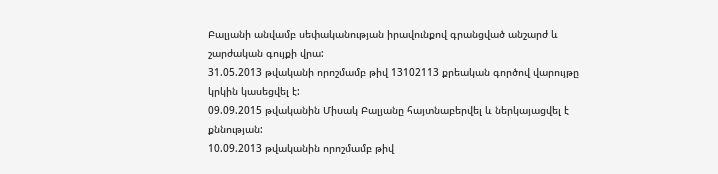Բալյանի անվամբ սեփականության իրավունքով գրանցված անշարժ և շարժական գույքի վրա:
31.05.2013 թվականի որոշմամբ թիվ 13102113 քրեական գործով վարույթը կրկին կասեցվել է:
09.09.2015 թվականին Միսակ Բալյանը հայտնաբերվել և ներկայացվել է քննության:
10.09.2013 թվականին որոշմամբ թիվ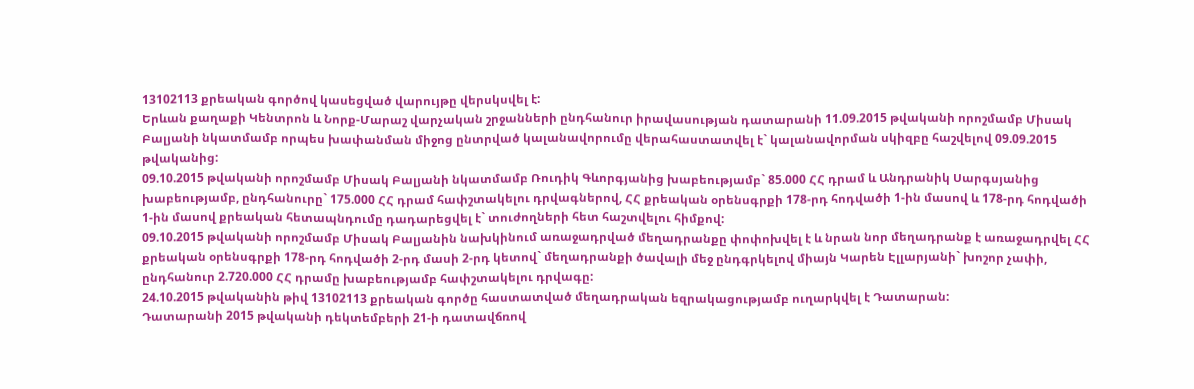13102113 քրեական գործով կասեցված վարույթը վերսկսվել է:
Երևան քաղաքի Կենտրոն և Նորք-Մարաշ վարչական շրջանների ընդհանուր իրավասության դատարանի 11.09.2015 թվականի որոշմամբ Միսակ Բալյանի նկատմամբ որպես խափանման միջոց ընտրված կալանավորումը վերահաստատվել է` կալանավորման սկիզբը հաշվելով 09.09.2015 թվականից:
09.10.2015 թվականի որոշմամբ Միսակ Բալյանի նկատմամբ Ռուդիկ Գևորգյանից խաբեությամբ` 85.000 ՀՀ դրամ և Անդրանիկ Սարգսյանից խաբեությամբ, ընդհանուրը` 175.000 ՀՀ դրամ հափշտակելու դրվագներով, ՀՀ քրեական օրենսգրքի 178-րդ հոդվածի 1-ին մասով և 178-րդ հոդվածի 1-ին մասով քրեական հետապնդումը դադարեցվել է` տուժողների հետ հաշտվելու հիմքով:
09.10.2015 թվականի որոշմամբ Միսակ Բալյանին նախկինում առաջադրված մեղադրանքը փոփոխվել է և նրան նոր մեղադրանք է առաջադրվել ՀՀ քրեական օրենսգրքի 178-րդ հոդվածի 2-րդ մասի 2-րդ կետով` մեղադրանքի ծավալի մեջ ընդգրկելով միայն Կարեն Էլլարյանի` խոշոր չափի, ընդհանուր 2.720.000 ՀՀ դրամը խաբեությամբ հափշտակելու դրվագը:
24.10.2015 թվականին թիվ 13102113 քրեական գործը հաստատված մեղադրական եզրակացությամբ ուղարկվել է Դատարան:
Դատարանի 2015 թվականի դեկտեմբերի 21-ի դատավճռով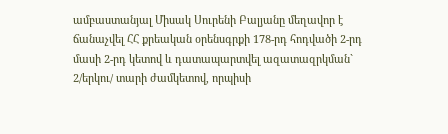ամբաստանյալ Միսակ Սուրենի Բալյանը մեղավոր է ճանաչվել ՀՀ քրեական օրենսգրքի 178-րդ հոդվածի 2-րդ մասի 2-րդ կետով և դատապարտվել ազատազրկման` 2/երկու/ տարի ժամկետով, որպիսի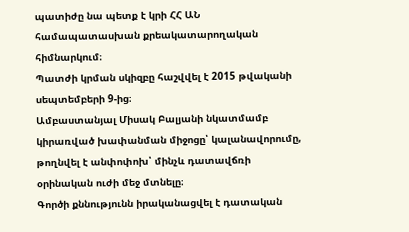պատիժը նա պետք է կրի ՀՀ ԱՆ համապատասխան քրեակատարողական հիմնարկում։
Պատժի կրման սկիզբը հաշվվել է 2015 թվականի սեպտեմբերի 9-ից։
Ամբաստանյալ Միսակ Բալյանի նկատմամբ կիրառված խափանման միջոցը՝ կալանավորումը, թողնվել է անփոփոխ՝ մինչև դատավճռի օրինական ուժի մեջ մտնելը։
Գործի քննությունն իրականացվել է դատական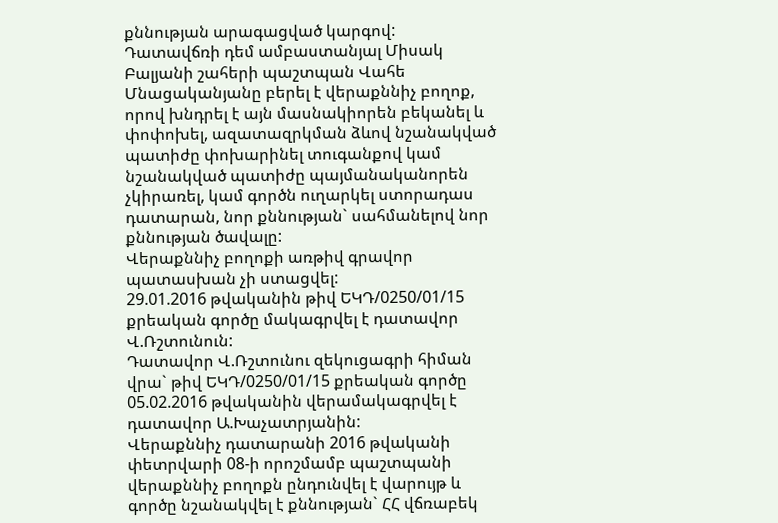քննության արագացված կարգով:
Դատավճռի դեմ ամբաստանյալ Միսակ Բալյանի շահերի պաշտպան Վահե Մնացականյանը բերել է վերաքննիչ բողոք, որով խնդրել է այն մասնակիորեն բեկանել և փոփոխել, ազատազրկման ձևով նշանակված պատիժը փոխարինել տուգանքով կամ նշանակված պատիժը պայմանականորեն չկիրառել, կամ գործն ուղարկել ստորադաս դատարան, նոր քննության` սահմանելով նոր քննության ծավալը:
Վերաքննիչ բողոքի առթիվ գրավոր պատասխան չի ստացվել:
29.01.2016 թվականին թիվ ԵԿԴ/0250/01/15 քրեական գործը մակագրվել է դատավոր Վ.Ռշտունուն:
Դատավոր Վ.Ռշտունու զեկուցագրի հիման վրա` թիվ ԵԿԴ/0250/01/15 քրեական գործը 05.02.2016 թվականին վերամակագրվել է դատավոր Ա.Խաչատրյանին:
Վերաքննիչ դատարանի 2016 թվականի փետրվարի 08-ի որոշմամբ պաշտպանի վերաքննիչ բողոքն ընդունվել է վարույթ և գործը նշանակվել է քննության` ՀՀ վճռաբեկ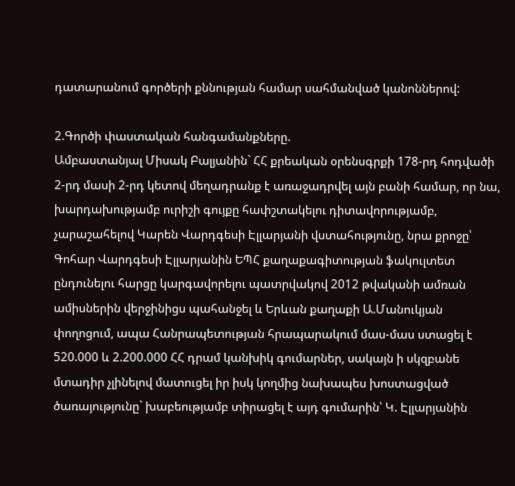դատարանում գործերի քննության համար սահմանված կանոններով:

2.Գործի փաստական հանգամանքները.
Ամբաստանյալ Միսակ Բալյանին` ՀՀ քրեական օրենսգրքի 178-րդ հոդվածի 2-րդ մասի 2-րդ կետով մեղադրանք է առաջադրվել այն բանի համար, որ նա, խարդախությամբ ուրիշի գույքը հափշտակելու դիտավորությամբ, չարաշահելով Կարեն Վարդգեսի Էլլարյանի վստահությունը, նրա քրոջը՝ Գոհար Վարդգեսի Էլլարյանին ԵՊՀ քաղաքագիտության ֆակուլտետ ընդունելու հարցը կարգավորելու պատրվակով 2012 թվականի ամռան ամիսներին վերջինիցս պահանջել և Երևան քաղաքի Ա.Մանուկյան փողոցում, ապա Հանրապետության հրապարակում մաս-մաս ստացել է 520.000 և 2.200.000 ՀՀ դրամ կանխիկ գումարներ, սակայն ի սկզբանե մտադիր չլինելով մատուցել իր իսկ կողմից նախապես խոստացված ծառայությունը` խաբեությամբ տիրացել է այդ գումարին՝ Կ. Էլլարյանին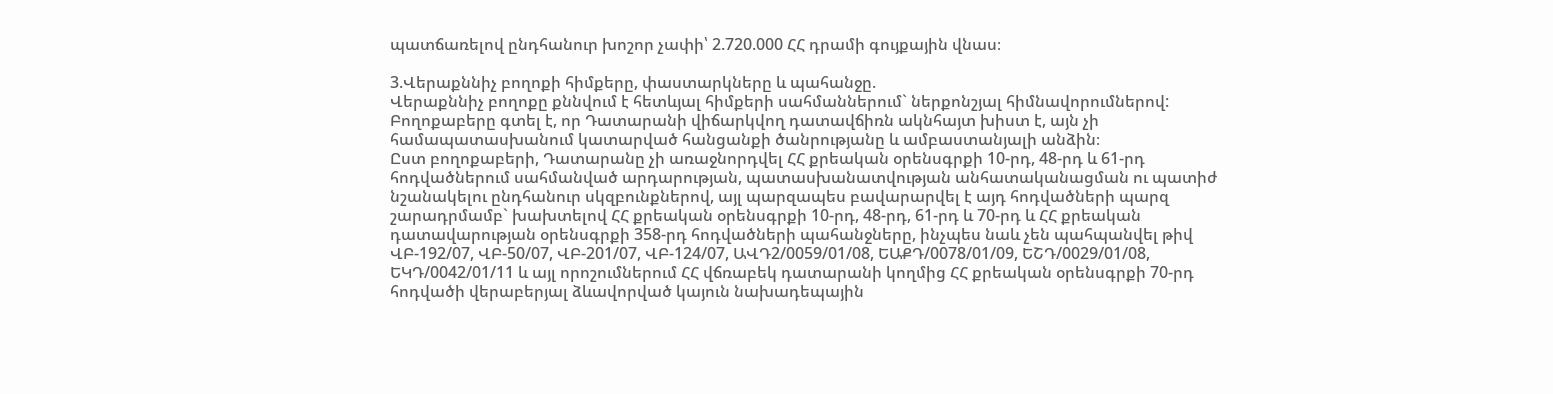պատճառելով ընդհանուր խոշոր չափի՝ 2.720.000 ՀՀ դրամի գույքային վնաս։

3.Վերաքննիչ բողոքի հիմքերը, փաստարկները և պահանջը.
Վերաքննիչ բողոքը քննվում է հետևյալ հիմքերի սահմաններում` ներքոնշյալ հիմնավորումներով:
Բողոքաբերը գտել է, որ Դատարանի վիճարկվող դատավճիռն ակնհայտ խիստ է, այն չի համապատասխանում կատարված հանցանքի ծանրությանը և ամբաստանյալի անձին։
Ըստ բողոքաբերի, Դատարանը չի առաջնորդվել ՀՀ քրեական օրենսգրքի 10-րդ, 48-րդ և 61-րդ հոդվածներում սահմանված արդարության, պատասխանատվության անհատականացման ու պատիժ նշանակելու ընդհանուր սկզբունքներով, այլ պարզապես բավարարվել է այդ հոդվածների պարզ շարադրմամբ` խախտելով ՀՀ քրեական օրենսգրքի 10-րդ, 48-րդ, 61-րդ և 70-րդ և ՀՀ քրեական դատավարության օրենսգրքի 358-րդ հոդվածների պահանջները, ինչպես նաև չեն պահպանվել թիվ ՎԲ-192/07, ՎԲ-50/07, ՎԲ-201/07, ՎԲ-124/07, ԱՎԴ2/0059/01/08, ԵԱՔԴ/0078/01/09, ԵՇԴ/0029/01/08, ԵԿԴ/0042/01/11 և այլ որոշումներում ՀՀ վճռաբեկ դատարանի կողմից ՀՀ քրեական օրենսգրքի 70-րդ հոդվածի վերաբերյալ ձևավորված կայուն նախադեպային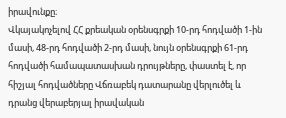իրավունքը։
Վկայակոչելով ՀՀ քրեական օրենսգրքի 10-րդ հոդվածի 1-ին մասի, 48-րդ հոդվածի 2-րդ մասի, նույն օրենսգրքի 61-րդ հոդվածի համապատասխան դրույթները, փաստել է, որ հիշյալ հոդվածները Վճռաբեկ դատարանը վերլուծել և դրանց վերաբերյալ իրավական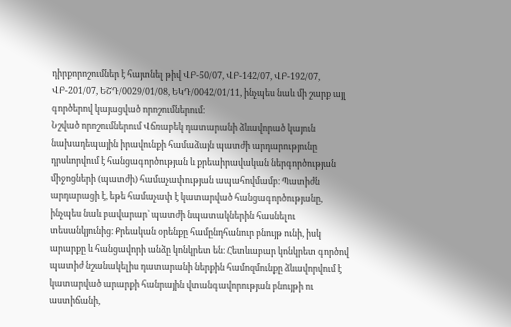դիրքորոշումներ է հայտնել թիվ ՎԲ-50/07, ՎԲ-142/07, ՎԲ-192/07, ՎԲ-201/07, ԵՇԴ/0029/01/08, ԵԿԴ/0042/01/11, ինչպես նաև մի շարք այլ գործերով կայացված որոշումներում։
Նշված որոշումներում Վճռաբեկ դատարանի ձևավորած կայուն նախադեպային իրավունքի համաձայն պատժի արդարությունը դրսևորվում է հանցագործության և քրեաիրավական ներգործության միջոցների (պատժի) համաչափության ապահովմամբ։ Պատիժն արդարացի է, եթե համաչափ է կատարված հանցագործությանը, ինչպես նաև բավարար` պատժի նպատակներին հասնելու տեսանկյունից։ Քրեական օրենքը համընդհանուր բնույթ ունի, իսկ արարքը և հանցավորի անձը կոնկրետ են։ Հետևաբար կոնկրետ գործով պատիժ նշանակելիս դատարանի ներքին համոզմունքը ձևավորվում է կատարված արարքի հանրային վտանգավորության բնույթի ու աստիճանի,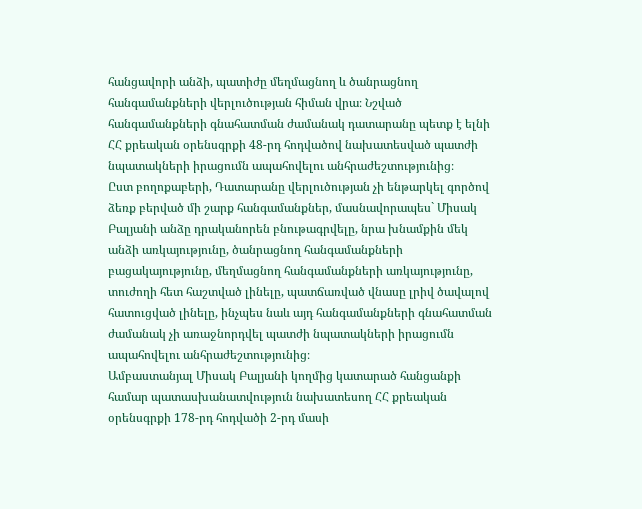հանցավորի անձի, պատիժը մեղմացնող և ծանրացնող հանգամանքների վերլուծության հիման վրա։ Նշված հանգամանքների գնահատման ժամանակ դատարանը պետք է ելնի ՀՀ քրեական օրենսգրքի 48-րդ հոդվածով նախատեսված պատժի նպատակների իրացումն ապահովելու անհրաժեշտությունից։
Ըստ բողոքաբերի, Դատարանը վերլուծության չի ենթարկել գործով ձեռք բերված մի շարք հանգամանքներ, մասնավորապես` Միսակ Բալյանի անձը դրականորեն բնութագրվելը, նրա խնամքին մեկ անձի առկայությունը, ծանրացնող հանգամանքների բացակայությունը, մեղմացնող հանգամանքների առկայությունը, տուժողի հետ հաշտված լինելը, պատճառված վնասը լրիվ ծավալով հատուցված լինելը, ինչպես նաև այդ հանգամանքների գնահատման ժամանակ չի առաջնորդվել պատժի նպատակների իրացումն ապահովելու անհրաժեշտությունից։
Ամբաստանյալ Միսակ Բալյանի կողմից կատարած հանցանքի համար պատասխանատվություն նախատեսող ՀՀ քրեական օրենսգրքի 178-րդ հոդվածի 2-րդ մասի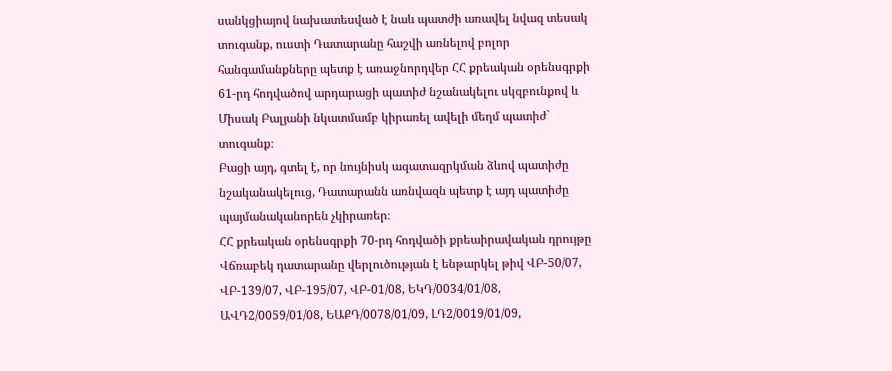սանկցիայով նախատեսված է նաև պատժի առավել նվազ տեսակ տուգանք, ուստի Դատարանը հաշվի առնելով բոլոր հանգամանքները պետք է առաջնորդվեր ՀՀ քրեական օրենսգրքի 61-րդ հոդվածով արդարացի պատիժ նշանակելու սկզբունքով և Միսակ Բալյանի նկատմամբ կիրառել ավելի մեղմ պատիժ` տուգանք։
Բացի այդ, գտել է, որ նույնիսկ ազատազրկման ձևով պատիժը նշականակելուց, Դատարանն առնվազն պետք է այդ պատիժը պայմանականորեն չկիրառեր։
ՀՀ քրեական օրենսգրքի 70-րդ հոդվածի քրեաիրավական դրույթը Վճռաբեկ դատարանը վերլուծության է ենթարկել թիվ ՎԲ-50/07, ՎԲ-139/07, ՎԲ-195/07, ՎԲ-01/08, ԵԿԴ/0034/01/08, ԱՎԴ2/0059/01/08, ԵԱՔԴ/0078/01/09, ԼԴ2/0019/01/09,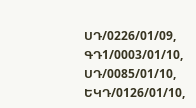ՍԴ/0226/01/09, ԳԴ1/0003/01/10, ՍԴ/0085/01/10, ԵԿԴ/0126/01/10,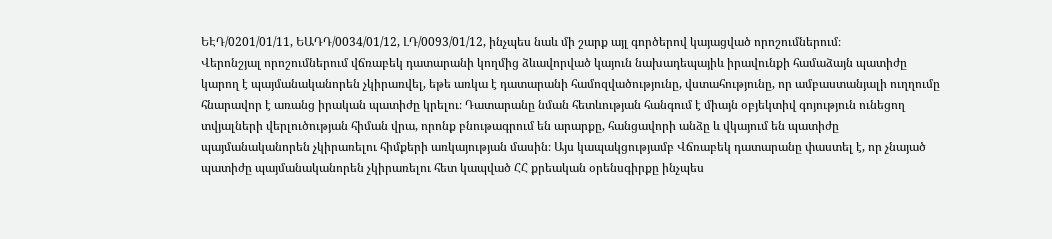ԵԷԴ/0201/01/11, ԵԱԴԴ/0034/01/12, ԼԴ/0093/01/12, ինչպես նաև մի շարք այլ գործերով կայացված որոշումներում։
Վերոնշյալ որոշումներում վճռաբեկ դատարանի կողմից ձևավորված կայուն նախադեպայիև իրավունքի համաձայն պատիժը կարող է պայմանականորեն չկիրառվել, եթե առկա է դատարանի համոզվածությունը, վստահությունը, որ ամբաստանյալի ուղղումը հնարավոր է առանց իրական պատիժը կրելու։ Դատարանը նման հետևության հանգում է միայն օբյեկտիվ գոյություն ունեցող տվյալների վերլուծության հիման վրա, որոնք բնութագրում են արարքը, հանցավորի անձը և վկայում են պատիժը պայմանականորեն չկիրառելու հիմքերի առկայության մասին։ Այս կապակցությամբ Վճռաբեկ դատարանը փաստել է, որ չնայած պատիժը պայմանականորեն չկիրառելու հետ կապված ՀՀ քրեական օրենսգիրքը ինչպես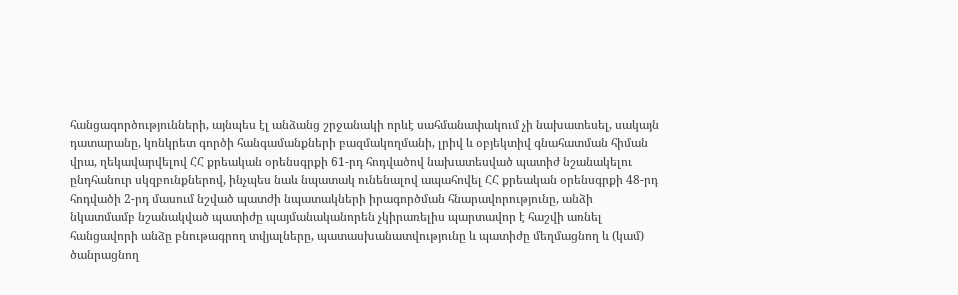հանցագործությունների, այնպես էլ անձանց շրջանակի որևէ սահմանափակում չի նախատեսել, սակայն դատարանը, կոնկրետ գործի հանգամանքների բազմակողմանի, լրիվ և օբյեկտիվ գնահատման հիման վրա, ղեկավարվելով ՀՀ քրեական օրենսգրքի 61-րդ հոդվածով նախատեսված պատիժ նշանակելու ընդհանուր սկզբունքներով, ինչպես նաև նպատակ ունենալով ապահովել ՀՀ քրեական օրենսգրքի 48-րդ հոդվածի 2-րդ մասում նշված պատժի նպատակների իրագործման հնարավորությունը, անձի նկատմամբ նշանակված պատիժը պայմանականորեն չկիրառելիս պարտավոր է հաշվի առնել հանցավորի անձը բնութագրող տվյալները, պատասխանատվությունը և պատիժը մեղմացնող և (կամ) ծանրացնող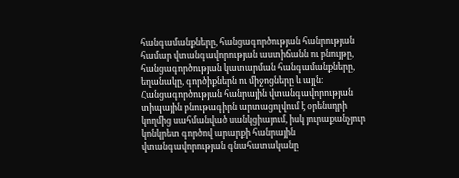հանգամանքները, հանցագործության հանրության համար վտանգավորության աստիճանն ու բնույթը, հանցագործության կատարման հանգամանքները, եղանակը, գործիքներն ու միջոցները և այլն։
Հանցագործության հանրային վտանգավորության տիպային բնութագիրն արտացոլվում է օրենսդրի կողմից սահմանված սանկցիայում, իսկ յուրաքանչյուր կոնկրետ գործով արարքի հանրային վտանգավորության գնահատականը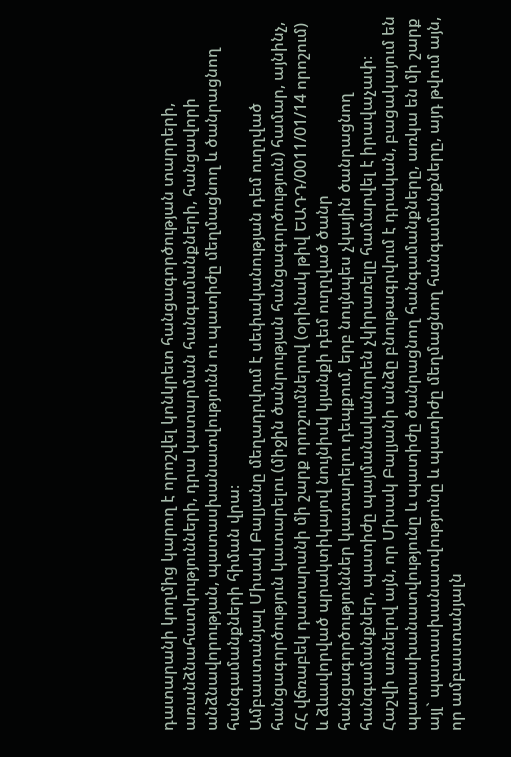դատարանի կողմից կարող է որոշվել կոնկրետ հանցագործության տարրերի, առանձնահատկությունների, դրա կատարման հանգամանքների, հանցավորի անձնավորության, պատասխանատվությունն ու պատիժը մեղմացնող և ծանրացնող հանգամանքների հիման վրա։
Ամբաստանյալ Միսակ Բալյանը մեղադրվում է սեփականության դեմ ուղղված հանցագործություն կատարելու (միջին ծանրության հանցագործություն) համար, այնինչ, ՀՀ վճռաբեկ դատարանի մի շարք որոշումներով (օրինակ թիվ ԵԱԴԴ/0011/01/14 որոշում) և ձևավորված պրակտիկայով նույնիսկ կյանքի դեմ ուղղված ծանր հանցագործություններ կատարելու դեպքում, երբ նույնպես չկային ծանրացնող հանգամանքներ, պատիժը պայմանականորեն չկիրառելը համարվել է իրավաչափ։
Հաշվի առնելով այն, որ Միսակ Բալյանի անձը բնութագրվում է դրական, բացակայում են պատասխանատվությունը և պատիժը ծանրացնող հանգամանքները, առկա են մի շարք այլ` պատասխանատվությունը և պատիժը մեղմացնող հանգամանքները, այդ թվում այն, որ ամբաստանյալն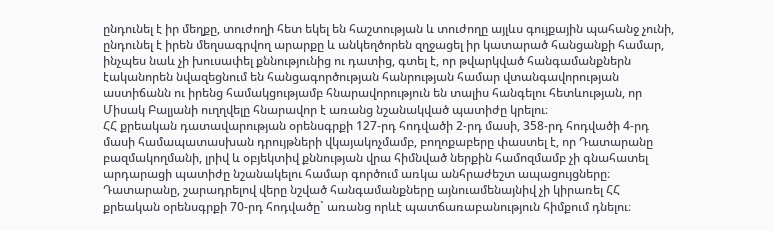ընդունել է իր մեղքը, տուժողի հետ եկել են հաշտության և տուժողը այլևս գույքային պահանջ չունի, ընդունել է իրեն մեղսագրվող արարքը և անկեղծորեն զղջացել իր կատարած հանցանքի համար, ինչպես նաև չի խուսափել քննությունից ու դատից, գտել է, որ թվարկված հանգամանքներն էականորեն նվազեցնում են հանցագործության հանրության համար վտանգավորության աստիճանն ու իրենց համակցությամբ հնարավորություն են տալիս հանգելու հետևության, որ Միսակ Բալյանի ուղղվելը հնարավոր է առանց նշանակված պատիժը կրելու։
ՀՀ քրեական դատավարության օրենսգրքի 127-րդ հոդվածի 2-րդ մասի, 358-րդ հոդվածի 4-րդ մասի համապատասխան դրույթների վկայակոչմամբ, բողոքաբերը փաստել է, որ Դատարանը բազմակողմանի, լրիվ և օբյեկտիվ քննության վրա հիմնված ներքին համոզմամբ չի գնահատել արդարացի պատիժը նշանակելու համար գործում առկա անհրաժեշտ ապացույցները։ Դատարանը, շարադրելով վերը նշված հանգամանքները այնուամենայնիվ չի կիրառել ՀՀ քրեական օրենսգրքի 70-րդ հոդվածը` առանց որևէ պատճառաբանություն հիմքում դնելու։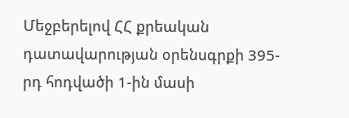Մեջբերելով ՀՀ քրեական դատավարության օրենսգրքի 395-րդ հոդվածի 1-ին մասի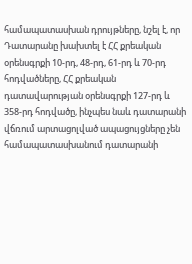համապատասխան դրույթները, նշել է, որ Դատարանը խախտել է ՀՀ քրեական օրենսգրքի 10-րդ, 48-րդ, 61-րդ և 70-րդ հոդվածները, ՀՀ քրեական դատավարության օրենսգրքի 127-րդ և 358-րդ հոդվածը, ինչպես նաև դատարանի վճռում արտացոլված ապացույցները չեն համապատասխանում դատարանի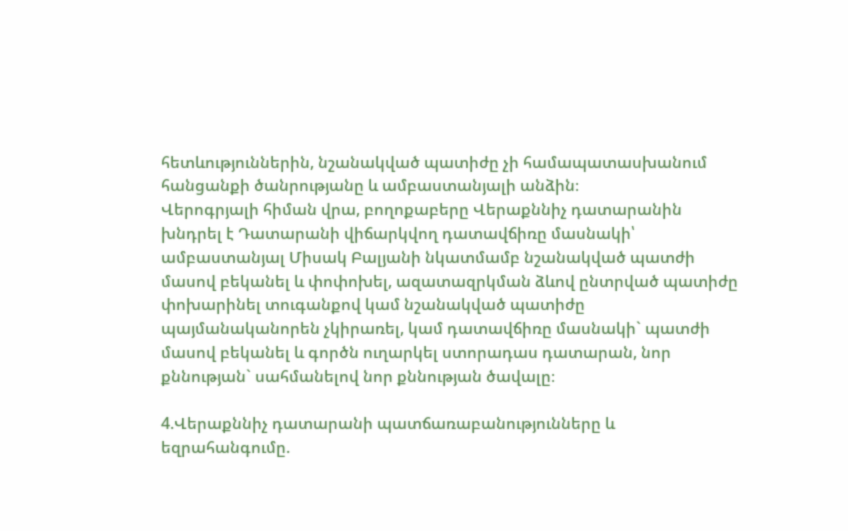հետևություններին, նշանակված պատիժը չի համապատասխանում հանցանքի ծանրությանը և ամբաստանյալի անձին։
Վերոգրյալի հիման վրա, բողոքաբերը Վերաքննիչ դատարանին խնդրել է Դատարանի վիճարկվող դատավճիռը մասնակի՝ ամբաստանյալ Միսակ Բալյանի նկատմամբ նշանակված պատժի մասով բեկանել և փոփոխել, ազատազրկման ձևով ընտրված պատիժը փոխարինել տուգանքով կամ նշանակված պատիժը պայմանականորեն չկիրառել, կամ դատավճիռը մասնակի` պատժի մասով բեկանել և գործն ուղարկել ստորադաս դատարան, նոր քննության` սահմանելով նոր քննության ծավալը։

4.Վերաքննիչ դատարանի պատճառաբանությունները և եզրահանգումը.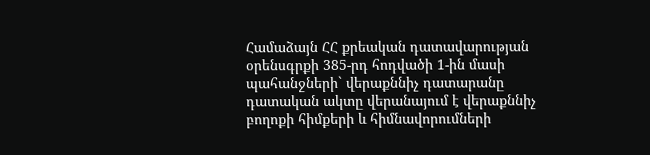Համաձայն ՀՀ քրեական դատավարության օրենսգրքի 385-րդ հոդվածի 1-ին մասի պահանջների` վերաքննիչ դատարանը դատական ակտը վերանայում է վերաքննիչ բողոքի հիմքերի և հիմնավորումների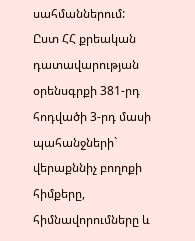սահմաններում:
Ըստ ՀՀ քրեական դատավարության օրենսգրքի 381-րդ հոդվածի 3-րդ մասի պահանջների` վերաքննիչ բողոքի հիմքերը, հիմնավորումները և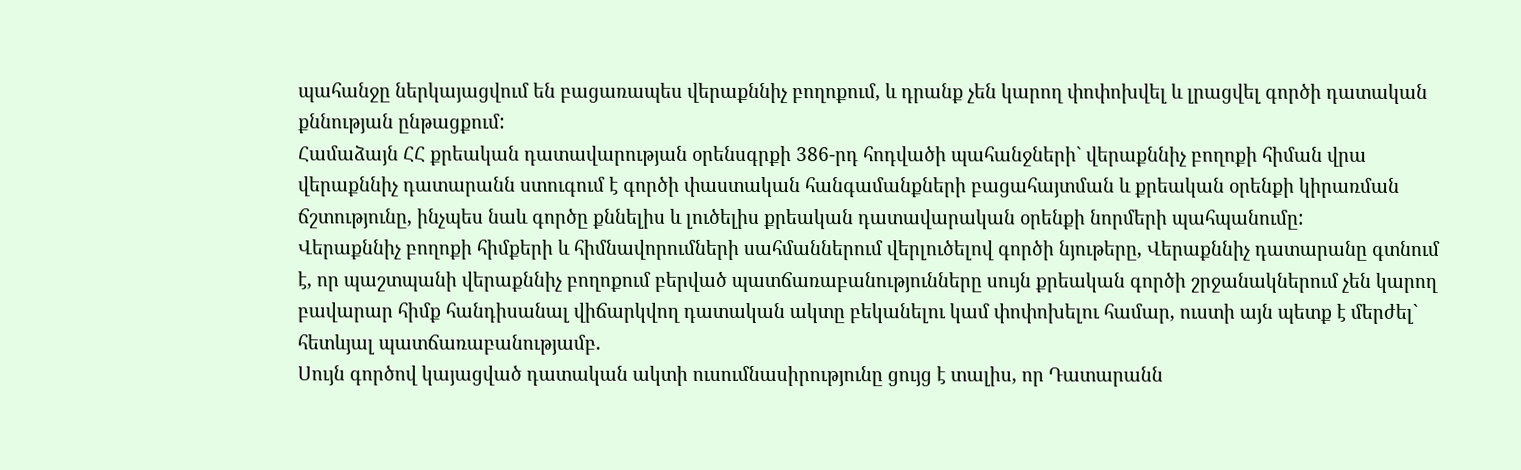պահանջը ներկայացվում են բացառապես վերաքննիչ բողոքում, և դրանք չեն կարող փոփոխվել և լրացվել գործի դատական քննության ընթացքում:
Համաձայն ՀՀ քրեական դատավարության օրենսգրքի 386-րդ հոդվածի պահանջների` վերաքննիչ բողոքի հիման վրա վերաքննիչ դատարանն ստուգում է գործի փաստական հանգամանքների բացահայտման և քրեական օրենքի կիրառման ճշտությունը, ինչպես նաև գործը քննելիս և լուծելիս քրեական դատավարական օրենքի նորմերի պահպանումը:
Վերաքննիչ բողոքի հիմքերի և հիմնավորումների սահմաններում վերլուծելով գործի նյութերը, Վերաքննիչ դատարանը գտնում է, որ պաշտպանի վերաքննիչ բողոքում բերված պատճառաբանությունները սույն քրեական գործի շրջանակներում չեն կարող բավարար հիմք հանդիսանալ վիճարկվող դատական ակտը բեկանելու կամ փոփոխելու համար, ուստի այն պետք է մերժել` հետևյալ պատճառաբանությամբ.
Սույն գործով կայացված դատական ակտի ուսումնասիրությունը ցույց է տալիս, որ Դատարանն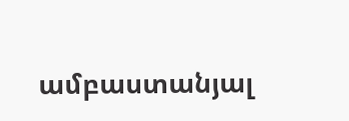ամբաստանյալ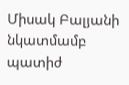Միսակ Բալյանի նկատմամբ պատիժ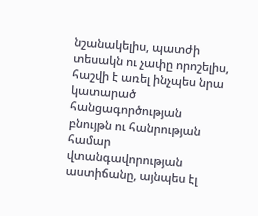նշանակելիս, պատժի տեսակն ու չափը որոշելիս, հաշվի է առել ինչպես նրա կատարած հանցագործության բնույթն ու հանրության համար վտանգավորության աստիճանը, այնպես էլ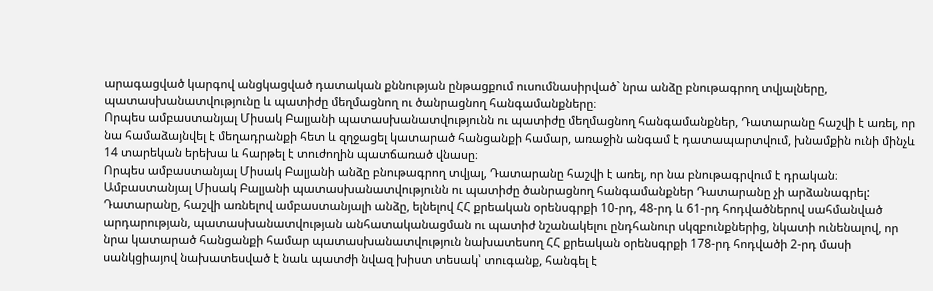արագացված կարգով անցկացված դատական քննության ընթացքում ուսումնասիրված` նրա անձը բնութագրող տվյալները, պատասխանատվությունը և պատիժը մեղմացնող ու ծանրացնող հանգամանքները։
Որպես ամբաստանյալ Միսակ Բալյանի պատասխանատվությունն ու պատիժը մեղմացնող հանգամանքներ, Դատարանը հաշվի է առել, որ նա համաձայնվել է մեղադրանքի հետ և զղջացել կատարած հանցանքի համար, առաջին անգամ է դատապարտվում, խնամքին ունի մինչև 14 տարեկան երեխա և հարթել է տուժողին պատճառած վնասը։
Որպես ամբաստանյալ Միսակ Բալյանի անձը բնութագրող տվյալ, Դատարանը հաշվի է առել, որ նա բնութագրվում է դրական։
Ամբաստանյալ Միսակ Բալյանի պատասխանատվությունն ու պատիժը ծանրացնող հանգամանքներ Դատարանը չի արձանագրել:
Դատարանը, հաշվի առնելով ամբաստանյալի անձը, ելնելով ՀՀ քրեական օրենսգրքի 10-րդ, 48-րդ և 61-րդ հոդվածներով սահմանված արդարության, պատասխանատվության անհատականացման ու պատիժ նշանակելու ընդհանուր սկզբունքներից, նկատի ունենալով, որ նրա կատարած հանցանքի համար պատասխանատվություն նախատեսող ՀՀ քրեական օրենսգրքի 178-րդ հոդվածի 2-րդ մասի սանկցիայով նախատեսված է նաև պատժի նվազ խիստ տեսակ՝ տուգանք, հանգել է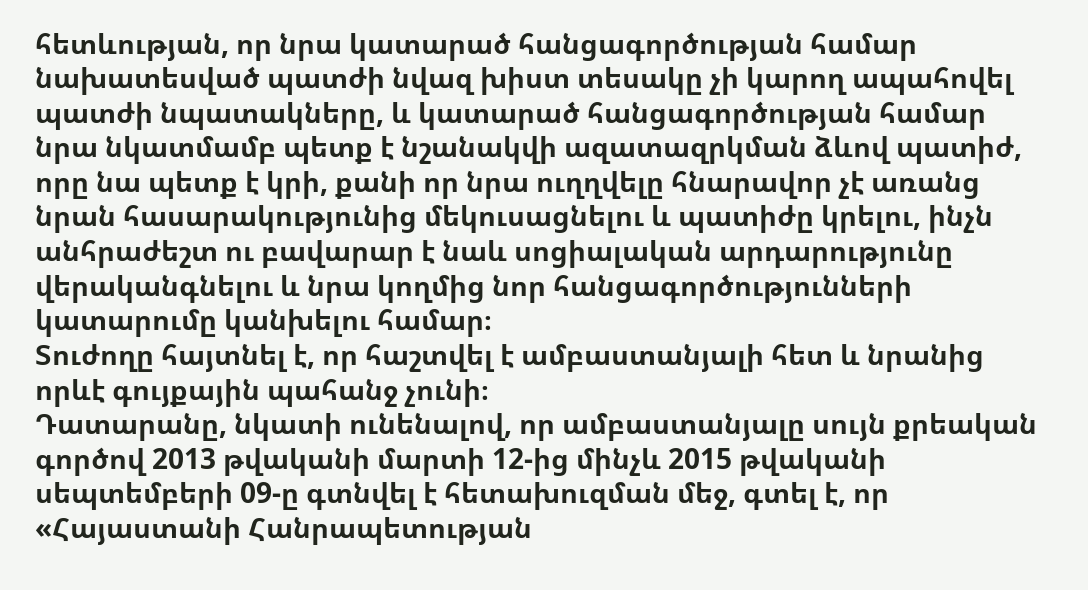հետևության, որ նրա կատարած հանցագործության համար նախատեսված պատժի նվազ խիստ տեսակը չի կարող ապահովել պատժի նպատակները, և կատարած հանցագործության համար նրա նկատմամբ պետք է նշանակվի ազատազրկման ձևով պատիժ, որը նա պետք է կրի, քանի որ նրա ուղղվելը հնարավոր չէ առանց նրան հասարակությունից մեկուսացնելու և պատիժը կրելու, ինչն անհրաժեշտ ու բավարար է նաև սոցիալական արդարությունը վերականգնելու և նրա կողմից նոր հանցագործությունների կատարումը կանխելու համար։
Տուժողը հայտնել է, որ հաշտվել է ամբաստանյալի հետ և նրանից որևէ գույքային պահանջ չունի։
Դատարանը, նկատի ունենալով, որ ամբաստանյալը սույն քրեական գործով 2013 թվականի մարտի 12-ից մինչև 2015 թվականի սեպտեմբերի 09-ը գտնվել է հետախուզման մեջ, գտել է, որ «Հայաստանի Հանրապետության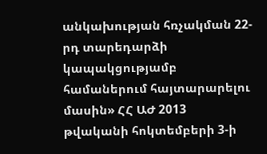անկախության հռչակման 22-րդ տարեդարձի կապակցությամբ համաներում հայտարարելու մասին» ՀՀ ԱԺ 2013 թվականի հոկտեմբերի 3-ի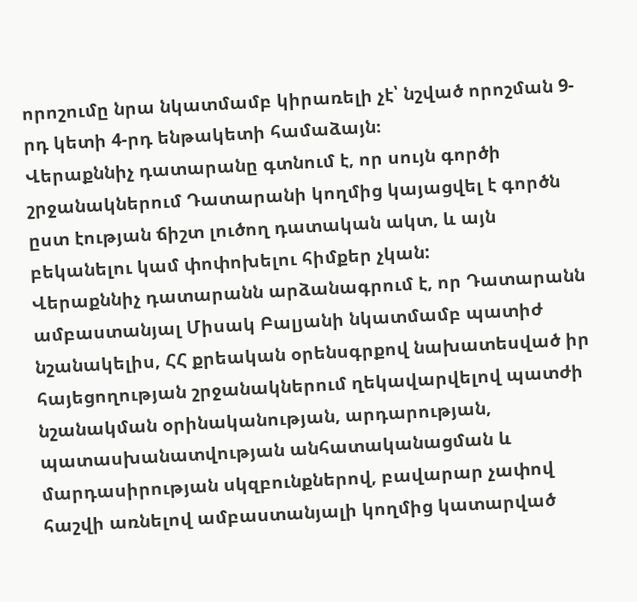որոշումը նրա նկատմամբ կիրառելի չէ՝ նշված որոշման 9-րդ կետի 4-րդ ենթակետի համաձայն։
Վերաքննիչ դատարանը գտնում է, որ սույն գործի շրջանակներում Դատարանի կողմից կայացվել է գործն ըստ էության ճիշտ լուծող դատական ակտ, և այն բեկանելու կամ փոփոխելու հիմքեր չկան:
Վերաքննիչ դատարանն արձանագրում է, որ Դատարանն ամբաստանյալ Միսակ Բալյանի նկատմամբ պատիժ նշանակելիս, ՀՀ քրեական օրենսգրքով նախատեսված իր հայեցողության շրջանակներում ղեկավարվելով պատժի նշանակման օրինականության, արդարության, պատասխանատվության անհատականացման և մարդասիրության սկզբունքներով, բավարար չափով հաշվի առնելով ամբաստանյալի կողմից կատարված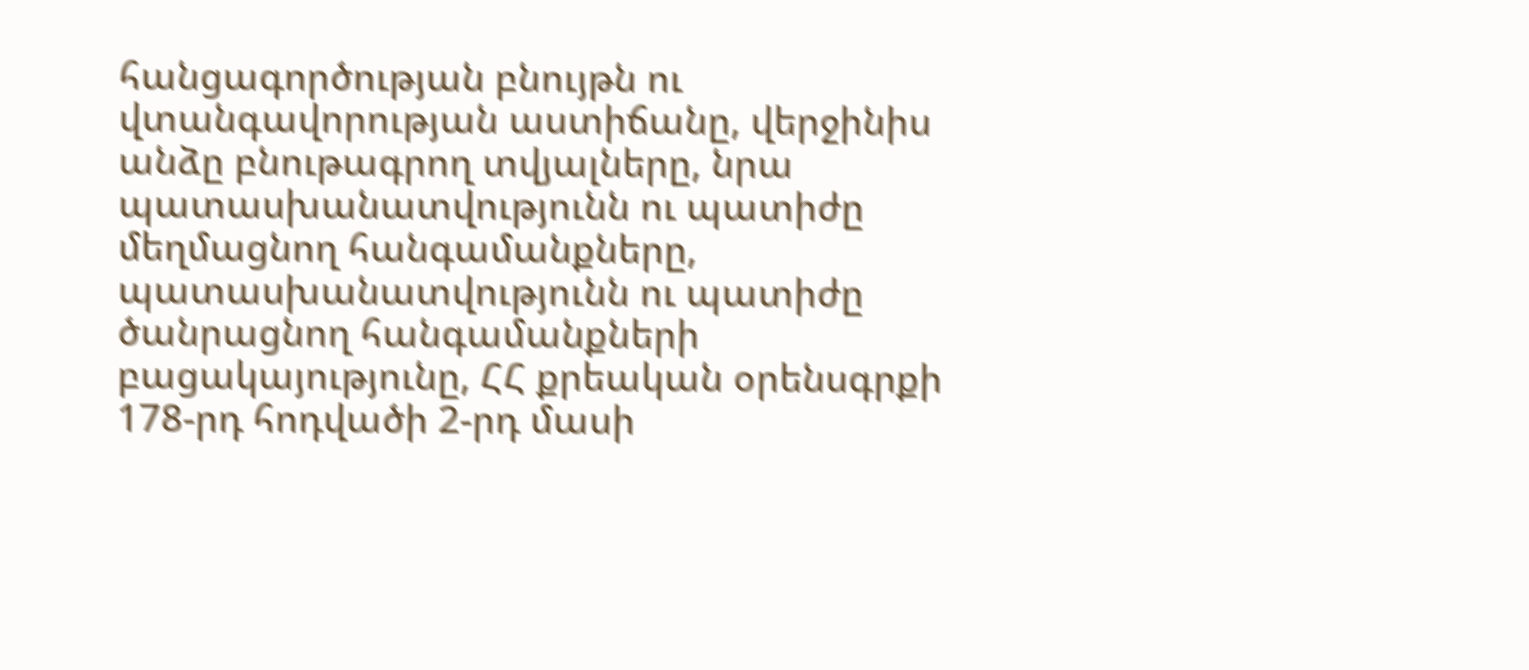հանցագործության բնույթն ու վտանգավորության աստիճանը, վերջինիս անձը բնութագրող տվյալները, նրա պատասխանատվությունն ու պատիժը մեղմացնող հանգամանքները, պատասխանատվությունն ու պատիժը ծանրացնող հանգամանքների բացակայությունը, ՀՀ քրեական օրենսգրքի 178-րդ հոդվածի 2-րդ մասի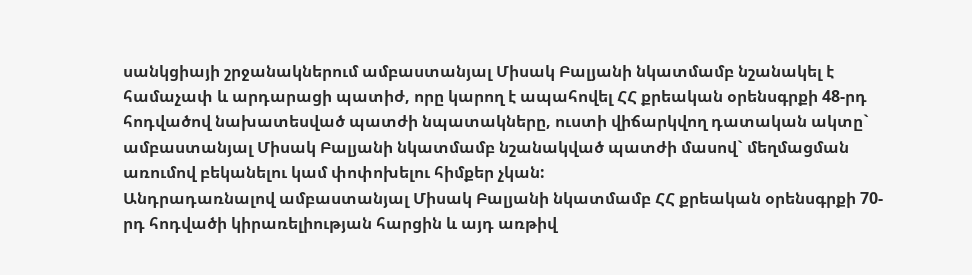սանկցիայի շրջանակներում ամբաստանյալ Միսակ Բալյանի նկատմամբ նշանակել է համաչափ և արդարացի պատիժ, որը կարող է ապահովել ՀՀ քրեական օրենսգրքի 48-րդ հոդվածով նախատեսված պատժի նպատակները, ուստի վիճարկվող դատական ակտը` ամբաստանյալ Միսակ Բալյանի նկատմամբ նշանակված պատժի մասով` մեղմացման առումով բեկանելու կամ փոփոխելու հիմքեր չկան:
Անդրադառնալով ամբաստանյալ Միսակ Բալյանի նկատմամբ ՀՀ քրեական օրենսգրքի 70-րդ հոդվածի կիրառելիության հարցին և այդ առթիվ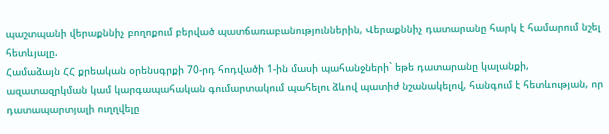պաշտպանի վերաքննիչ բողոքում բերված պատճառաբանություններին, Վերաքննիչ դատարանը հարկ է համարում նշել հետևյալը.
Համաձայն ՀՀ քրեական օրենսգրքի 70-րդ հոդվածի 1-ին մասի պահանջների` եթե դատարանը կալանքի, ազատազրկման կամ կարգապահական գումարտակում պահելու ձևով պատիժ նշանակելով, հանգում է հետևության, որ դատապարտյալի ուղղվելը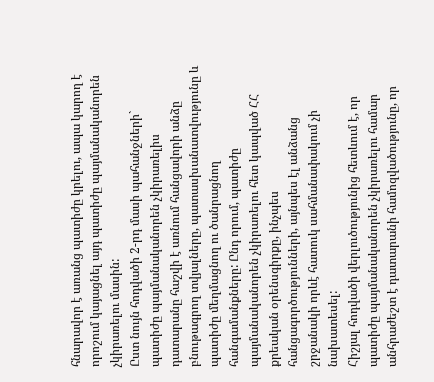հնարավոր է առանց պատիժը կրելու, ապա կարող է որոշում կայացնել այդ պատիժը պայմանականորեն չկիրառելու մասին:
Ըստ նույն հոդվածի 2-րդ մասի պահանջների` պատիժը պայմանականորեն չկիրառելիս դատարանը հաշվի է առնում հանցավորի անձը բնութագրող տվյալները, պատասխանատվությունը և պատիժը մեղմացնող ու ծանրացնող հանգամանքները: Ընդ որում, պատիժը պայմանականորեն չկիրառելու հետ կապված ՀՀ քրեական օրենսգիրքը, ինչպես հանցագործությունների, այնպես էլ անձանց շրջանակի որևէ հատուկ սահմանափակում չի նախատեսել:
Հիշյալ հոդվածի վերլուծությունից հետևում է, որ պատիժը պայմանականորեն չկիրառելու համար անհրաժեշտ է դատարանի համոզվածությունը, որ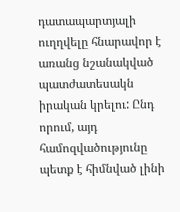դատապարտյալի ուղղվելը հնարավոր է առանց նշանակված պատժատեսակն իրական կրելու: Ընդ որում, այդ համոզվածությունը պետք է հիմնված լինի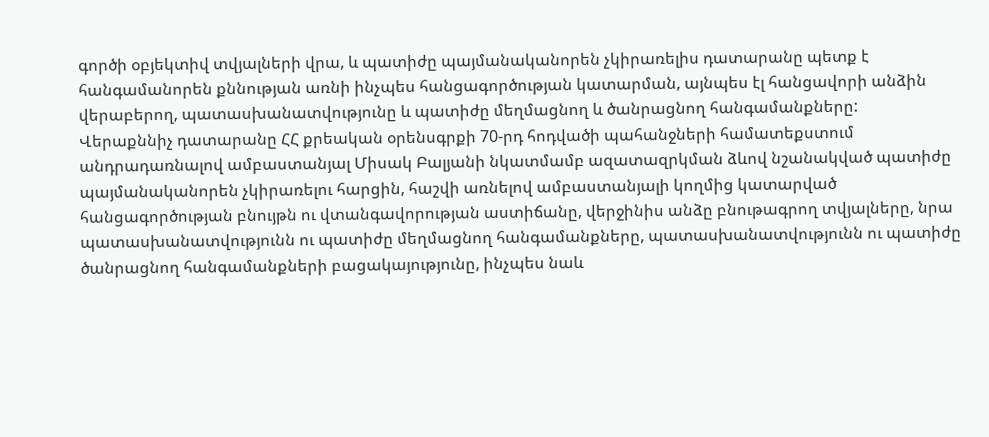գործի օբյեկտիվ տվյալների վրա, և պատիժը պայմանականորեն չկիրառելիս դատարանը պետք է հանգամանորեն քննության առնի ինչպես հանցագործության կատարման, այնպես էլ հանցավորի անձին վերաբերող, պատասխանատվությունը և պատիժը մեղմացնող և ծանրացնող հանգամանքները:
Վերաքննիչ դատարանը ՀՀ քրեական օրենսգրքի 70-րդ հոդվածի պահանջների համատեքստում անդրադառնալով ամբաստանյալ Միսակ Բալյանի նկատմամբ ազատազրկման ձևով նշանակված պատիժը պայմանականորեն չկիրառելու հարցին, հաշվի առնելով ամբաստանյալի կողմից կատարված հանցագործության բնույթն ու վտանգավորության աստիճանը, վերջինիս անձը բնութագրող տվյալները, նրա պատասխանատվությունն ու պատիժը մեղմացնող հանգամանքները, պատասխանատվությունն ու պատիժը ծանրացնող հանգամանքների բացակայությունը, ինչպես նաև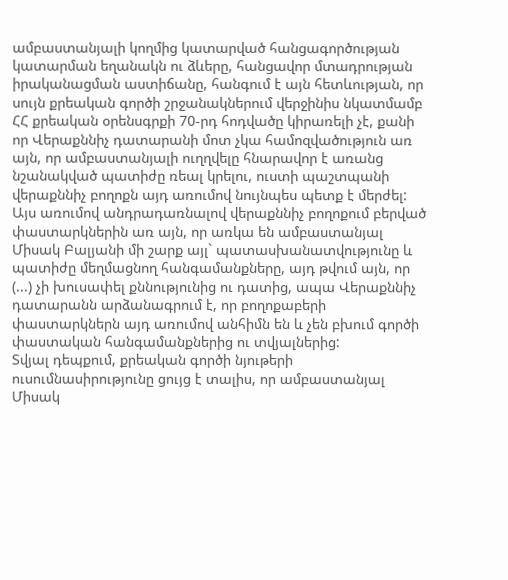ամբաստանյալի կողմից կատարված հանցագործության կատարման եղանակն ու ձևերը, հանցավոր մտադրության իրականացման աստիճանը, հանգում է այն հետևության, որ սույն քրեական գործի շրջանակներում վերջինիս նկատմամբ ՀՀ քրեական օրենսգրքի 70-րդ հոդվածը կիրառելի չէ, քանի որ Վերաքննիչ դատարանի մոտ չկա համոզվածություն առ այն, որ ամբաստանյալի ուղղվելը հնարավոր է առանց նշանակված պատիժը ռեալ կրելու, ուստի պաշտպանի վերաքննիչ բողոքն այդ առումով նույնպես պետք է մերժել:
Այս առումով անդրադառնալով վերաքննիչ բողոքում բերված փաստարկներին առ այն, որ առկա են ամբաստանյալ Միսակ Բալյանի մի շարք այլ` պատասխանատվությունը և պատիժը մեղմացնող հանգամանքները, այդ թվում այն, որ (...) չի խուսափել քննությունից ու դատից, ապա Վերաքննիչ դատարանն արձանագրում է, որ բողոքաբերի փաստարկներն այդ առումով անհիմն են և չեն բխում գործի փաստական հանգամանքներից ու տվյալներից:
Տվյալ դեպքում, քրեական գործի նյութերի ուսումնասիրությունը ցույց է տալիս, որ ամբաստանյալ Միսակ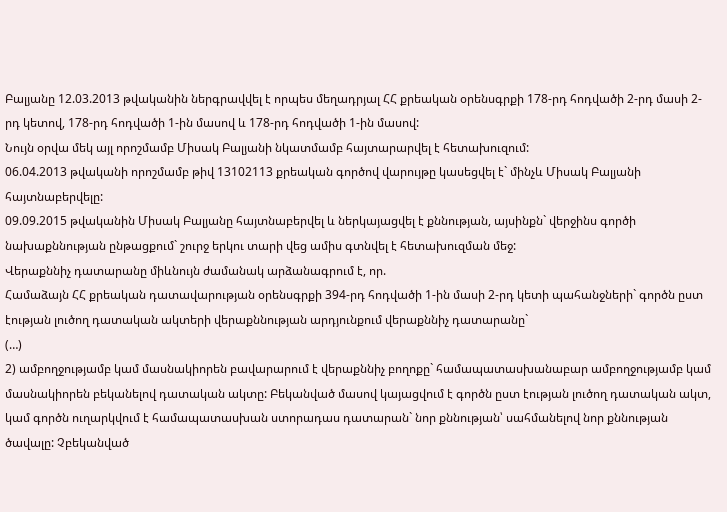Բալյանը 12.03.2013 թվականին ներգրավվել է որպես մեղադրյալ ՀՀ քրեական օրենսգրքի 178-րդ հոդվածի 2-րդ մասի 2-րդ կետով, 178-րդ հոդվածի 1-ին մասով և 178-րդ հոդվածի 1-ին մասով:
Նույն օրվա մեկ այլ որոշմամբ Միսակ Բալյանի նկատմամբ հայտարարվել է հետախուզում:
06.04.2013 թվականի որոշմամբ թիվ 13102113 քրեական գործով վարույթը կասեցվել է` մինչև Միսակ Բալյանի հայտնաբերվելը:
09.09.2015 թվականին Միսակ Բալյանը հայտնաբերվել և ներկայացվել է քննության, այսինքն` վերջինս գործի նախաքննության ընթացքում` շուրջ երկու տարի վեց ամիս գտնվել է հետախուզման մեջ:
Վերաքննիչ դատարանը միևնույն ժամանակ արձանագրում է, որ.
Համաձայն ՀՀ քրեական դատավարության օրենսգրքի 394-րդ հոդվածի 1-ին մասի 2-րդ կետի պահանջների` գործն ըստ էության լուծող դատական ակտերի վերաքննության արդյունքում վերաքննիչ դատարանը`
(…)
2) ամբողջությամբ կամ մասնակիորեն բավարարում է վերաքննիչ բողոքը` համապատասխանաբար ամբողջությամբ կամ մասնակիորեն բեկանելով դատական ակտը: Բեկանված մասով կայացվում է գործն ըստ էության լուծող դատական ակտ, կամ գործն ուղարկվում է համապատասխան ստորադաս դատարան` նոր քննության՝ սահմանելով նոր քննության ծավալը: Չբեկանված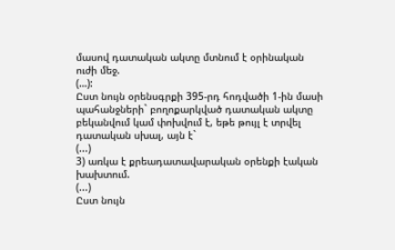մասով դատական ակտը մտնում է օրինական ուժի մեջ.
(…):
Ըստ նույն օրենսգրքի 395-րդ հոդվածի 1-ին մասի պահանջների` բողոքարկված դատական ակտը բեկանվում կամ փոխվում է, եթե թույլ է տրվել դատական սխալ, այն է`
(...)
3) առկա է քրեադատավարական օրենքի էական խախտում.
(...)
Ըստ նույն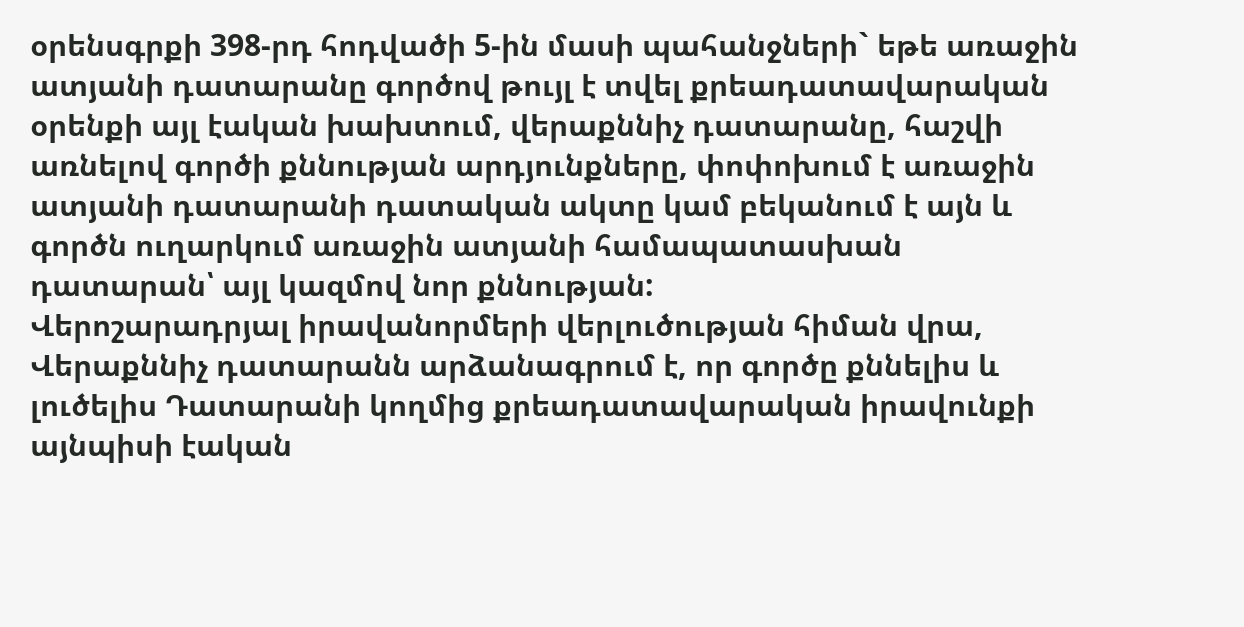օրենսգրքի 398-րդ հոդվածի 5-ին մասի պահանջների` եթե առաջին ատյանի դատարանը գործով թույլ է տվել քրեադատավարական օրենքի այլ էական խախտում, վերաքննիչ դատարանը, հաշվի առնելով գործի քննության արդյունքները, փոփոխում է առաջին ատյանի դատարանի դատական ակտը կամ բեկանում է այն և գործն ուղարկում առաջին ատյանի համապատասխան դատարան՝ այլ կազմով նոր քննության:
Վերոշարադրյալ իրավանորմերի վերլուծության հիման վրա, Վերաքննիչ դատարանն արձանագրում է, որ գործը քննելիս և լուծելիս Դատարանի կողմից քրեադատավարական իրավունքի այնպիսի էական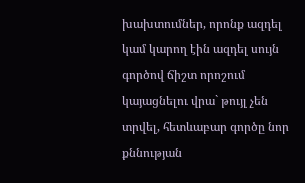խախտումներ, որոնք ազդել կամ կարող էին ազդել սույն գործով ճիշտ որոշում կայացնելու վրա` թույլ չեն տրվել, հետևաբար գործը նոր քննության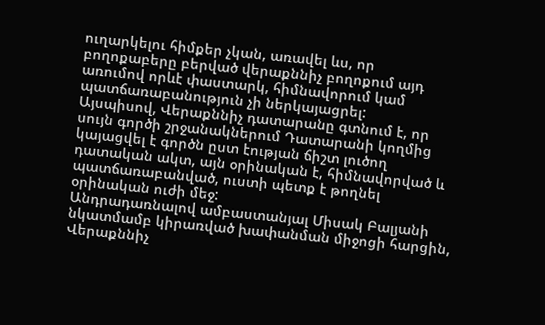ուղարկելու հիմքեր չկան, առավել ևս, որ բողոքաբերը բերված վերաքննիչ բողոքում այդ առումով որևէ փաստարկ, հիմնավորում կամ պատճառաբանություն չի ներկայացրել:
Այսպիսով, Վերաքննիչ դատարանը գտնում է, որ սույն գործի շրջանակներում Դատարանի կողմից կայացվել է գործն ըստ էության ճիշտ լուծող դատական ակտ, այն օրինական է, հիմնավորված և պատճառաբանված, ուստի պետք է թողնել օրինական ուժի մեջ:
Անդրադառնալով ամբաստանյալ Միսակ Բալյանի նկատմամբ կիրառված խափանման միջոցի հարցին, Վերաքննիչ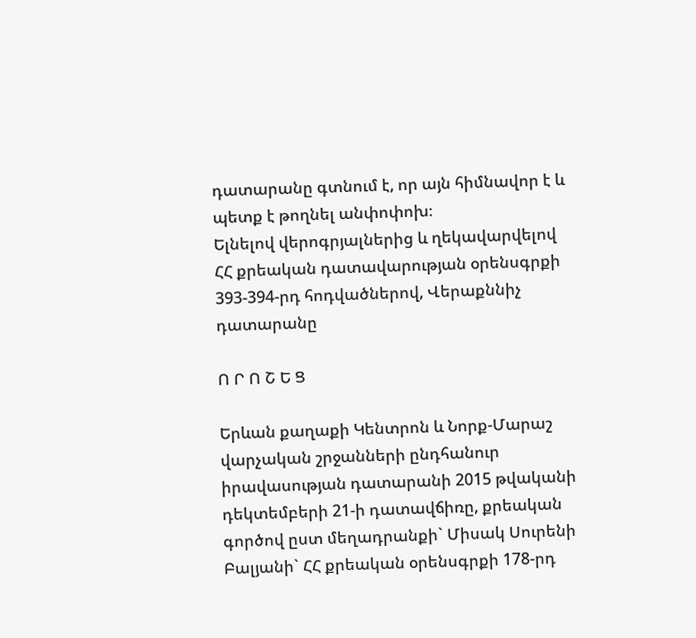դատարանը գտնում է, որ այն հիմնավոր է և պետք է թողնել անփոփոխ։
Ելնելով վերոգրյալներից և ղեկավարվելով ՀՀ քրեական դատավարության օրենսգրքի 393-394-րդ հոդվածներով, Վերաքննիչ դատարանը

Ո Ր Ո Շ Ե Ց

Երևան քաղաքի Կենտրոն և Նորք-Մարաշ վարչական շրջանների ընդհանուր իրավասության դատարանի 2015 թվականի դեկտեմբերի 21-ի դատավճիռը, քրեական գործով ըստ մեղադրանքի` Միսակ Սուրենի Բալյանի` ՀՀ քրեական օրենսգրքի 178-րդ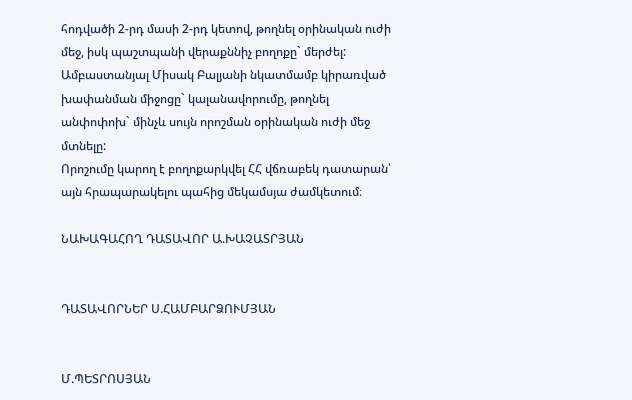հոդվածի 2-րդ մասի 2-րդ կետով, թողնել օրինական ուժի մեջ, իսկ պաշտպանի վերաքննիչ բողոքը` մերժել:
Ամբաստանյալ Միսակ Բալյանի նկատմամբ կիրառված խափանման միջոցը` կալանավորումը, թողնել անփոփոխ` մինչև սույն որոշման օրինական ուժի մեջ մտնելը:
Որոշումը կարող է բողոքարկվել ՀՀ վճռաբեկ դատարան՝ այն հրապարակելու պահից մեկամսյա ժամկետում։

ՆԱԽԱԳԱՀՈՂ ԴԱՏԱՎՈՐ Ա.ԽԱՉԱՏՐՅԱՆ


ԴԱՏԱՎՈՐՆԵՐ Ս.ՀԱՄԲԱՐՁՈՒՄՅԱՆ


Մ.ՊԵՏՐՈՍՅԱՆ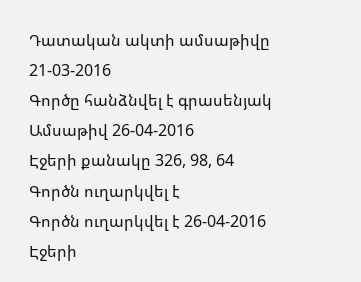Դատական ակտի ամսաթիվը 21-03-2016
Գործը հանձնվել է գրասենյակ
Ամսաթիվ 26-04-2016
Էջերի քանակը 326, 98, 64
Գործն ուղարկվել է
Գործն ուղարկվել է 26-04-2016
Էջերի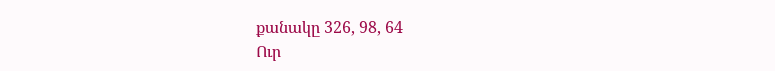քանակը 326, 98, 64
Ուր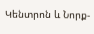Կենտրոն և Նորք-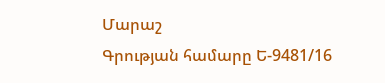Մարաշ
Գրության համարը Ե-9481/16